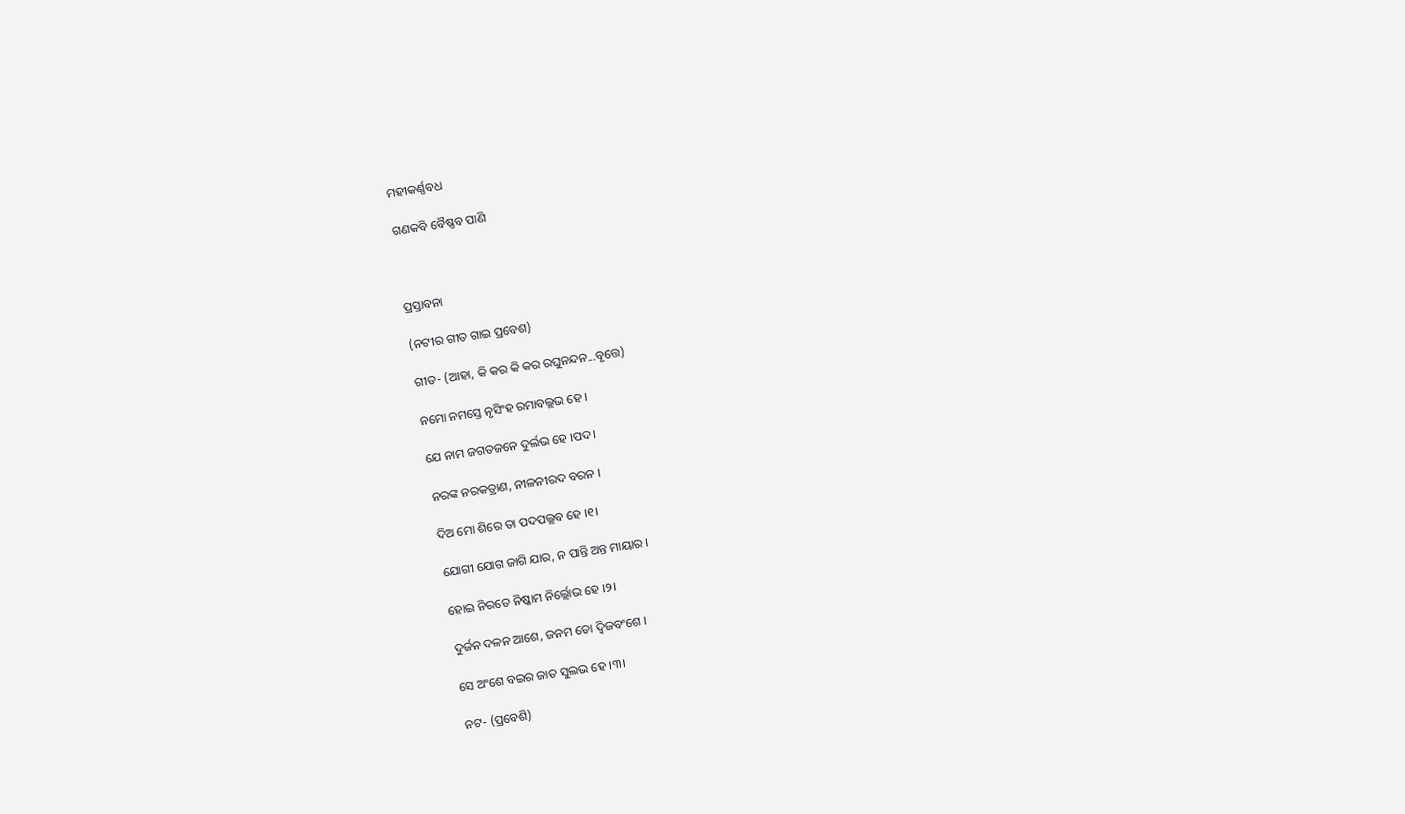ମହୀକର୍ଣ୍ଣବଧ

ଗଣକବି ବୈଷ୍ଣବ ପାଣି



ପ୍ରସ୍ତାବନା

(ନଟୀର ଗୀତ ଗାଇ ପ୍ରବେଶ)

ଗୀତ- (ଆହା, କି କର କି କର ରଘୁନନ୍ଦନ...ବୃତ୍ତେ)

ନମୋ ନମସ୍ତେ ନୃସିଂହ ରମାବଲ୍ଲଭ ହେ ।

ଯେ ନାମ ଜଗତଜନେ ଦୁର୍ଲଭ ହେ ।ପଦ।

ନରଙ୍କ ନରକତ୍ରାଣ, ନୀଳନୀରଦ ବରନ ।

ଦିଅ ମୋ ଶିରେ ତା ପଦପଲ୍ଲବ ହେ ।୧।

ଯୋଗୀ ଯୋଗ ଜାଗି ଯାର, ନ ପାନ୍ତି ଅନ୍ତ ମାୟାର ।

ହୋଇ ନିରତେ ନିଷ୍କାମ ନିର୍ଲ୍ଲୋଭ ହେ ।୨।

ଦୁର୍ଜନ ଦଳନ ଆଶେ, ଜନମ ତୋ ଦ୍ୱିଜବଂଶେ ।

ସେ ଅଂଶେ ବଇର ଜାତ ସୁଲଭ ହେ ।୩।

ନଟ- (ପ୍ରବେଶି)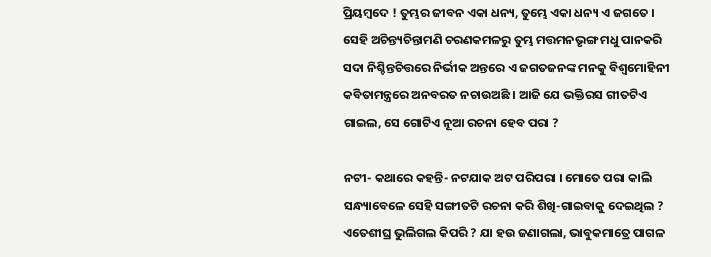ପ୍ରିୟମ୍ବଦେ ! ତୁମ୍ଭର ଜୀବନ ଏକା ଧନ୍ୟ, ତୁମ୍ଭେ ଏକା ଧନ୍ୟ ଏ ଜଗତେ । ସେହି ଅଚିନ୍ତ୍ୟଚିନ୍ତାମଣି ଚରଣକମଳରୁ ତୁମ୍ଭ ମତ୍ତମନଭୃଙ୍ଗ ମଧୁ ପାନକରି ସଦା ନିଶ୍ଚିନ୍ତଚିତ୍ତରେ ନିର୍ଭୀକ ଅନ୍ତରେ ଏ ଜଗତଜନଙ୍କ ମନକୁ ବିଶ୍ୱମୋହିନୀ କବିତାମନ୍ତ୍ରରେ ଅନବରତ ନଚାଉଅଛି । ଆଜି ଯେ ଭକ୍ତିରସ ଗୀତଟିଏ ଗାଇଲ, ସେ ଗୋଟିଏ ନୂଆ ରଚନା ହେବ ପରା ?

ନଟୀ- କଥାରେ କହନ୍ତି- ନଟଯାକ ଅଟ ପରିପରା । ମୋତେ ପରା କାଲି ସନ୍ଧ୍ୟାବେଳେ ସେହି ସଙ୍ଗୀତଟି ରଚନା କରି ଶିଖି-ଗାଇବାକୁ ଦେଇଥିଲ ? ଏତେଶୀଘ୍ର ଭୁଲିଗଲ କିପରି ? ଯା ହଉ ଜଣାଗଲା, ଭାବୁକମାତ୍ରେ ପାଗଳ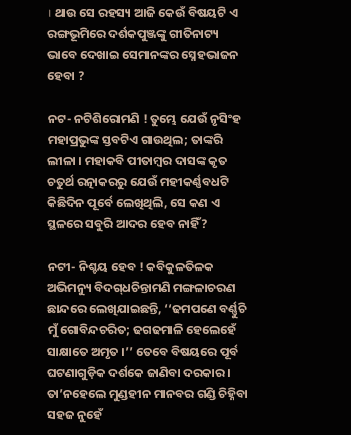। ଥାଉ ସେ ରହସ୍ୟ ଆଜି କେଉଁ ବିଷୟଟି ଏ ରଙ୍ଗଭୂମିରେ ଦର୍ଶକପୁଞ୍ଜଙ୍କୁ ଗୀତିନାଟ୍ୟ ଭାବେ ଦେଖାଇ ସେମାନଙ୍କର ସ୍ନେହଭାଜନ ହେବା ?

ନଟ- ନଟିଶିରୋମଣି ! ତୁମ୍ଭେ ଯେଉଁ ନୃସିଂହ ମହାପ୍ରଭୁଙ୍କ ସ୍ତବଟିଏ ଗାଉଥିଲ; ତାଙ୍କରି ଲୀଳା । ମହାକବି ପୀତାମ୍ବର ଦାସଙ୍କ କୃତ ଚତୁର୍ଥ ରତ୍ନାକରରୁ ଯେଉଁ ମହୀକର୍ଣ୍ଣବଧଟି କିଛିଦିନ ପୂର୍ବେ ଲେଖିଥିଲି, ସେ କଣ ଏ ସ୍ଥଳରେ ସବୁରି ଆଦର ହେବ ନାହିଁ ?

ନଟୀ- ନିଶ୍ଚୟ ହେବ ! କବିକୁଳତିଳକ ଅଭିମନ୍ୟୁ ବିଦଗ୍‌ଧଚିନ୍ତାମଣି ମଙ୍ଗଳାଚରଣ ଛାନ୍ଦରେ ଲେଖିଯାଇଛନ୍ତି, ‘‘ଢମପଣେ ବର୍ଣ୍ଣୁଚି ମୁଁ ଗୋବିନ୍ଦଚରିତ; ଢଗଢମାଳି ହେଲେହେଁ ସାକ୍ଷାତେ ଅମୃତ ।’’ ତେବେ ବିଷୟରେ ପୂର୍ବ ଘଟଣାଗୁଡ଼ିକ ଦର୍ଶକେ ଜାଣିବା ଦରକାର । ତା’ନହେଲେ ମୁଣ୍ଡହୀନ ମାନବର ଗଣ୍ଡି ଚିହ୍ନିବା ସହଜ ନୁହେଁ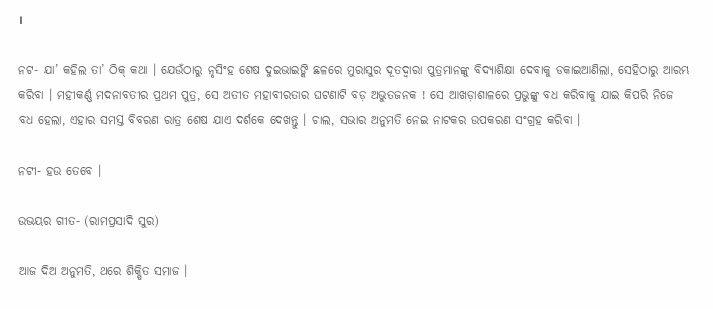।

ନଟ- ଯା’ କହିଲ ତା’ ଠିକ୍ କଥା । ଯେଉଁଠାରୁ ନୃସିଂହ ଶେଷ ଦୁଇଭାଇଙ୍କି ଛଳରେ ମୁରାସୁର ଦୂତଦ୍ୱାରା ପୁତ୍ରମାନଙ୍କୁ ବିଦ୍ୟାଶିକ୍ଷା ଦେବାକୁ ଡକାଇଆଣିଲା, ସେହିଠାରୁ ଆରମ୍ଭ କରିବା । ମହୀକର୍ଣ୍ଣ ମଦନାବତୀର ପ୍ରଥମ ପୁତ୍ର, ସେ ଅତୀତ ମହାବୀରତାର ଘଟଣାଟି ବଡ଼ ଅଭୁତଜନକ ! ସେ ଆଖଡ଼ାଶାଳରେ ପ୍ରଭୁଙ୍କୁ ବଧ କରିବାକୁ ଯାଇ କିପରି ନିଜେ ବଧ ହେଲା, ଏହାର ସମସ୍ତ ବିବରଣ ରାତ୍ର ଶେଷ ଯାଏ ଦର୍ଶକେ ଦେଖନ୍ତୁ । ଚାଲ, ସଭାର ଅନୁମତି ନେଇ ନାଟକର ଉପକରଣ ସଂଗ୍ରହ କରିବା ।

ନଟୀ- ହଉ ତେବେ ।

ଉଭୟର ଗୀତ- (ରାମପ୍ରସାଦି ସୁର)

ଆଜ ଦିଅ ଅନୁମତି, ଥରେ ଶିକ୍ଷିତ ସମାଜ ।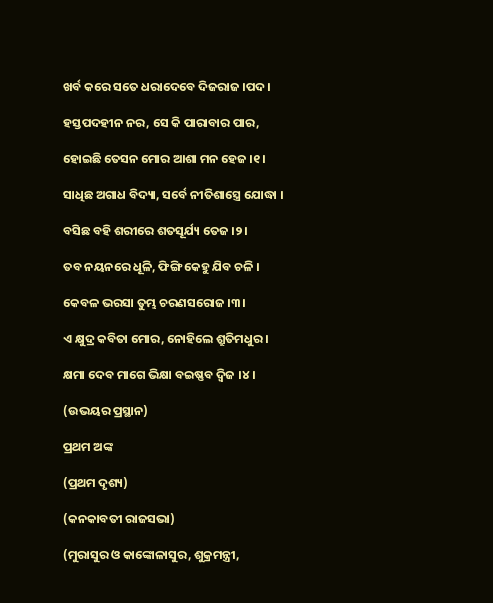ଖର୍ବ କରେ ସତେ ଧରାଦେବେ ଦିଜରାଜ ।ପଦ।

ହସ୍ତପଦହୀନ ନର, ସେ କି ପାରାବାର ପାର,

ହୋଇଛି ତେସନ ମୋର ଆଶା ମନ ହେଜ ।୧।

ସାଧିଛ ଅଗାଧ ବିଦ୍ୟା, ସର୍ବେ ନୀତିଶାସ୍ତ୍ରେ ଯୋଦ୍ଧା ।

ବସିଛ ବହି ଶରୀରେ ଶତସୂର୍ଯ୍ୟ ତେଜ ।୨।

ତବ ନୟନରେ ଧୂଳି, ଫିଙ୍ଗି କେହୁ ଯିବ ଚଳି ।

କେବଳ ଭରସା ତୁମ୍ଭ ଚରଣସରୋଜ ।୩।

ଏ କ୍ଷୁଦ୍ର କବିତା ମୋର, ନୋହିଲେ ଶ୍ରୁତିମଧୁର ।

କ୍ଷମା ଦେବ ମାଗେ ଭିକ୍ଷା ବଇଷ୍ଣବ ଦ୍ୱିଜ ।୪।

(ଉଭୟର ପ୍ରସ୍ଥାନ)

ପ୍ରଥମ ଅଙ୍କ

(ପ୍ରଥମ ଦୃଶ୍ୟ)

(କନକାବତୀ ରାଜସଭା)

(ମୁରାସୁର ଓ କାଙ୍କୋଳାସୁର, ଶୁକ୍ରମନ୍ତ୍ରୀ,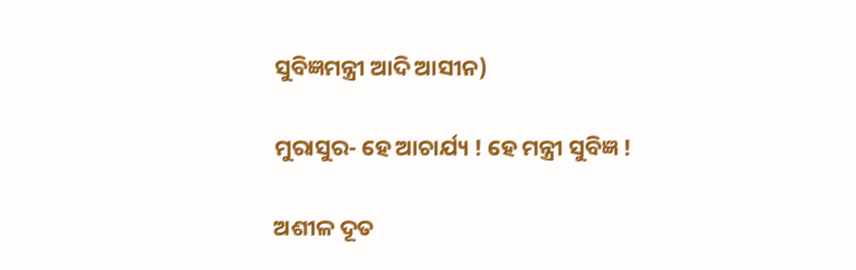ସୁବିଜ୍ଞମନ୍ତ୍ରୀ ଆଦି ଆସୀନ)

ମୁରାସୁର- ହେ ଆଚାର୍ଯ୍ୟ ! ହେ ମନ୍ତ୍ରୀ ସୁବିଜ୍ଞ !

ଅଶୀଳ ଦୂତ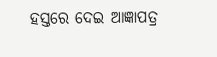ହସ୍ତରେ ଦେଇ ଆଜ୍ଞାପତ୍ର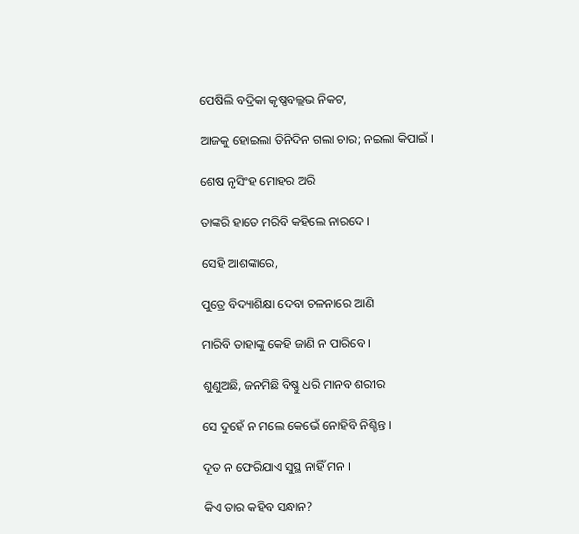ପେଷିଲି ବଦ୍ରିକା କୃଷ୍ଣବଲ୍ଲଭ ନିକଟ,

ଆଜକୁ ହୋଇଲା ତିନିଦିନ ଗଲା ଚାର; ନଇଲା କିପାଇଁ ।

ଶେଷ ନୃସିଂହ ମୋହର ଅରି

ତାଙ୍କରି ହାତେ ମରିବି କହିଲେ ନାରଦେ ।

ସେହି ଆଶଙ୍କାରେ,

ପୁତ୍ରେ ବିଦ୍ୟାଶିକ୍ଷା ଦେବା ଚଳନାରେ ଆଣି

ମାରିବି ତାହାଙ୍କୁ କେହି ଜାଣି ନ ପାରିବେ ।

ଶୁଣୁଅଛି, ଜନମିଛି ବିଷ୍ଣୁ ଧରି ମାନବ ଶରୀର

ସେ ଦୁହେଁ ନ ମଲେ କେଭେଁ ନୋହିବି ନିଶ୍ଚିନ୍ତ ।

ଦୂତ ନ ଫେରିଯାଏ ସୁସ୍ଥ ନାହିଁ ମନ ।

କିଏ ତାର କହିବ ସନ୍ଧାନ?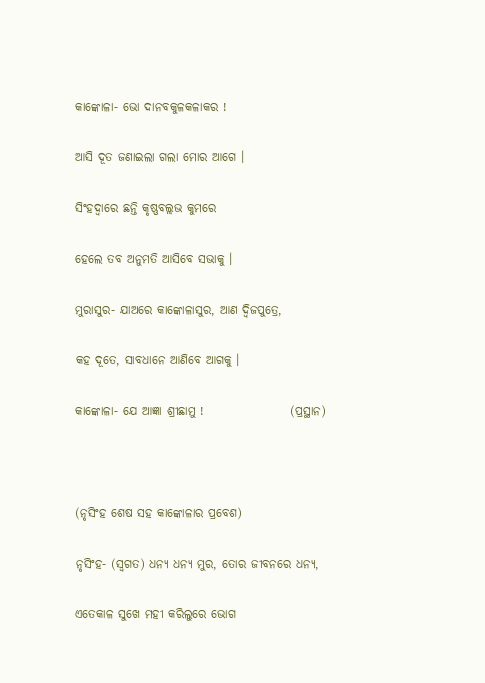କାଙ୍କୋଳା- ଭୋ ଦାନବକୁଳକଳାକର !

ଆସି ଦୂତ ଜଣାଇଲା ଗଲା ମୋର ଆଗେ ।

ସିଂହଦ୍ୱାରେ ଛନ୍ତି କୃଷ୍ଣବଲ୍ଲଭ କୁମରେ

ହେଲେ ତବ ଅନୁମତି ଆସିବେ ସଭାକୁ ।

ମୁରାସୁର- ଯାଅରେ କାଙ୍କୋଳାସୁର, ଆଣ ଦ୍ୱିଜପୁତ୍ରେ,

କହ ଦୂତେ, ସାବଧାନେ ଆଣିବେ ଆଗକୁ ।

କାଙ୍କୋଳା- ଯେ ଆଜ୍ଞା ଶ୍ରୀଛାମୁ !                  (ପ୍ରସ୍ଥାନ)



(ନୃସିଂହ ଶେଷ ସହ କାଙ୍କୋଳାର ପ୍ରବେଶ)

ନୃସିଂହ- (ସ୍ୱଗତ) ଧନ୍ୟ ଧନ୍ୟ ମୁର, ତୋର ଜୀବନରେ ଧନ୍ୟ,

ଏତେକାଳ ସୁଖେ ମହୀ କରିଲୁରେ ଭୋଗ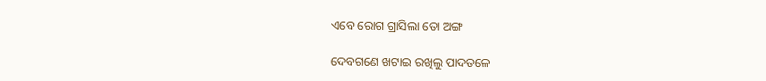ଏବେ ରୋଗ ଗ୍ରାସିଲା ତୋ ଅଙ୍ଗ

ଦେବଗଣେ ଖଟାଇ ରଖିଲୁ ପାଦତଳେ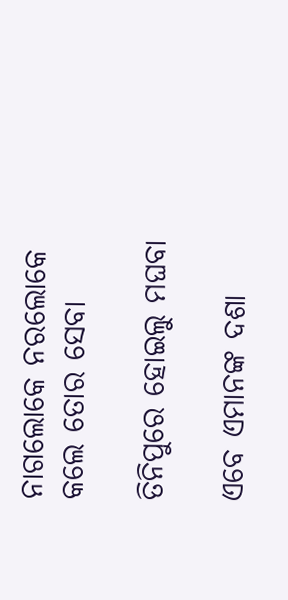ନାଗଲୋକେ ନରଲୋକେ କଲେ ତୋର ସେବା

ତିନିପୁରେ ହୋଇଲୁ ମଘବା

ଏବେ ଏମାନଙ୍କ ଦଶା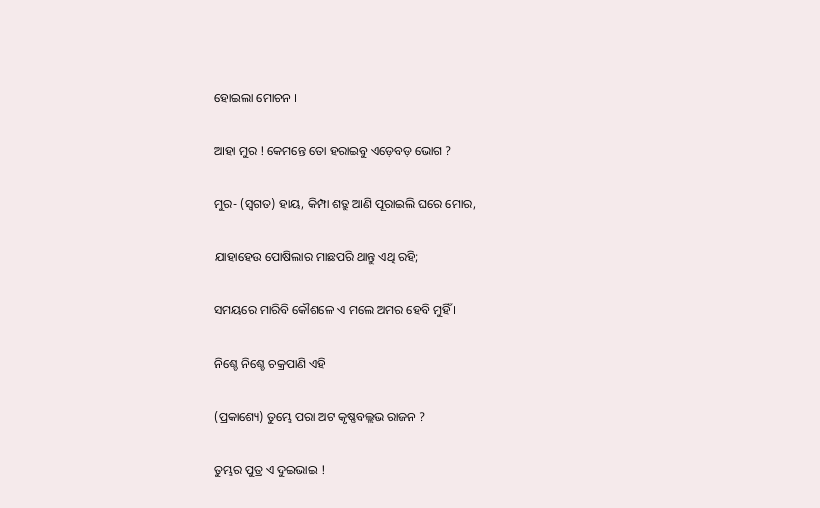ହୋଇଲା ମୋଚନ ।

ଆହା ମୁର ! କେମନ୍ତେ ତୋ ହରାଇବୁ ଏଡ଼େବଡ଼ ଭୋଗ ?

ମୁର- (ସ୍ୱଗତ) ହାୟ, କିମ୍ପା ଶତ୍ରୁ ଆଣି ପୂରାଇଲି ଘରେ ମୋର,

ଯାହାହେଉ ପୋଷିଲାର ମାଛପରି ଥାନ୍ତୁ ଏଥି ରହି;

ସମୟରେ ମାରିବି କୌଶଳେ ଏ ମଲେ ଅମର ହେବି ମୁହିଁ ।

ନିଶ୍ଚେ ନିଶ୍ଚେ ଚକ୍ରପାଣି ଏହି

(ପ୍ରକାଶ୍ୟେ) ତୁମ୍ଭେ ପରା ଅଟ କୃଷ୍ଣବଲ୍ଲଭ ରାଜନ ?

ତୁମ୍ଭର ପୁତ୍ର ଏ ଦୁଇଭାଇ !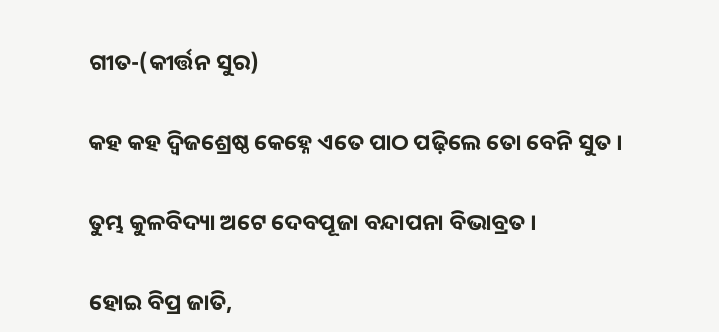ଗୀତ-(କୀର୍ତ୍ତନ ସୁର)

କହ କହ ଦ୍ୱିଜଶ୍ରେଷ୍ଠ କେହ୍ନେ ଏତେ ପାଠ ପଢ଼ିଲେ ତୋ ବେନି ସୁତ ।

ତୁମ୍ଭ କୁଳବିଦ୍ୟା ଅଟେ ଦେବପୂଜା ବନ୍ଦାପନା ବିଭାବ୍ରତ ।

ହୋଇ ବିପ୍ର ଜାତି,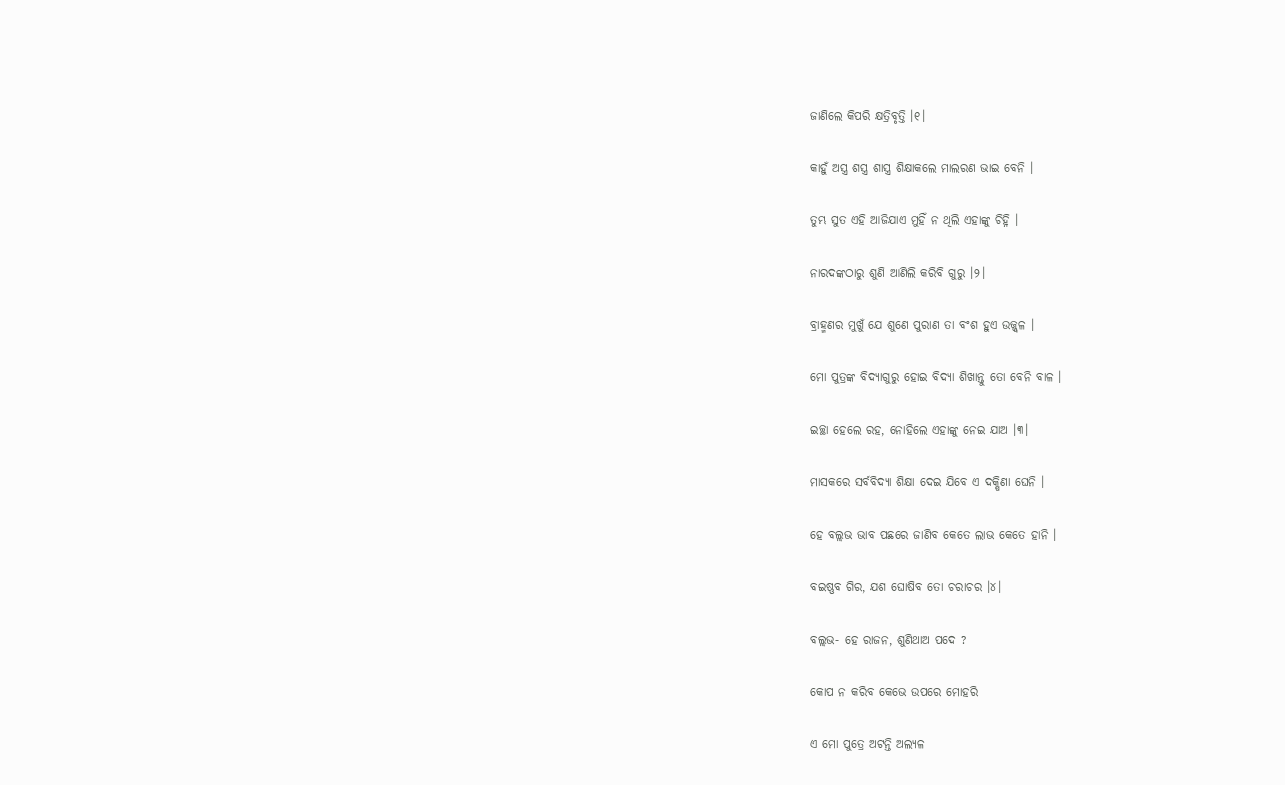ଜାଣିଲେ କିପରି କ୍ଷତ୍ରିବୃତ୍ତି ।୧।

କାହୁଁ ଅସ୍ତ୍ର ଶସ୍ତ୍ର ଶାସ୍ତ୍ର ଶିକ୍ଷାକଲେ ମାଲରଣ ଭାଇ ବେନି ।

ତୁମ୍ଭ ସୁତ ଏହି ଆଜିଯାଏ ମୁହିଁ ନ ଥିଲି ଏହାଙ୍କୁ ଚିହ୍ନି ।

ନାରଦଙ୍କଠାରୁ ଶୁଣି ଆଣିଲି କରିବି ଗୁରୁ ।୨।

ବ୍ରାହ୍ମଣର ମୁଖୁଁ ଯେ ଶୁଣେ ପୁରାଣ ତା ବଂଶ ହୁଏ ଉଜ୍ଜ୍ୱଳ ।

ମୋ ପୁତ୍ରଙ୍କ ବିଦ୍ୟାଗୁରୁ ହୋଇ ବିଦ୍ୟା ଶିଖାନ୍ତୁ ତୋ ବେନି ବାଳ ।

ଇଚ୍ଛା ହେଲେ ରହ, ନୋହିଲେ ଏହାଙ୍କୁ ନେଇ ଯାଅ ।୩।

ମାସକରେ ସର୍ବବିଦ୍ୟା ଶିକ୍ଷା ଦେଇ ଯିବେ ଏ ଦକ୍ଷିଣା ଘେନି ।

ହେ ବଲ୍ଲଭ ଭାବ ପଛରେ ଜାଣିବ କେତେ ଲାଭ କେତେ ହାନି ।

ବଇଷ୍ଣବ ଗିର, ଯଶ ଘୋଷିବ ତୋ ଚରାଚର ।୪।

ବଲ୍ଲଭ- ହେ ରାଜନ, ଶୁଣିଥାଅ ପଦେ ?

କୋପ ନ କରିବ କେଭେ ଉପରେ ମୋହରି

ଏ ମୋ ପୁତ୍ରେ ଅଟନ୍ତି ଅଲ୍ୟଳ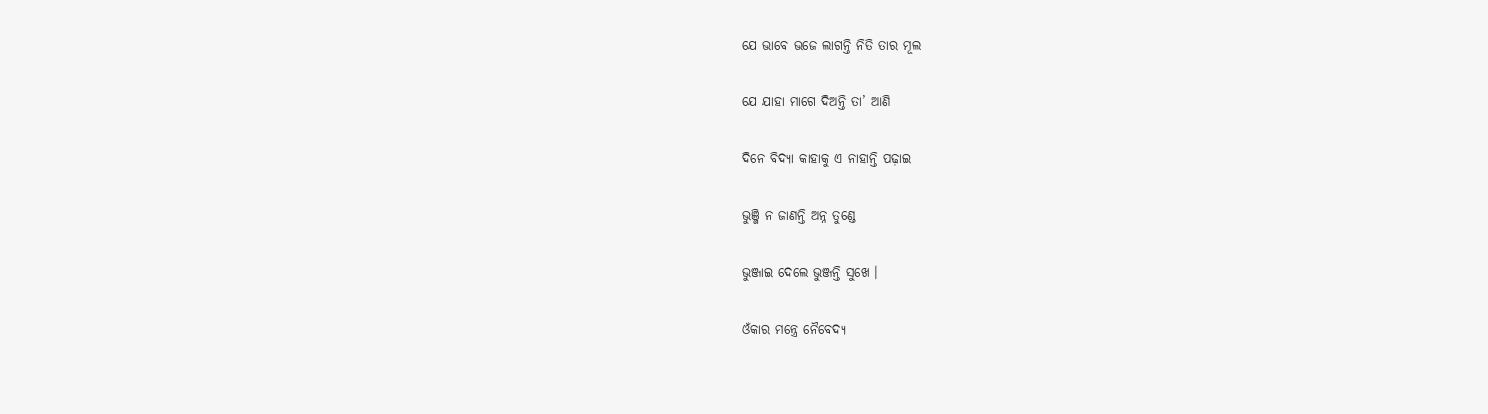ଯେ ଭାବେ ଭଜେ ଲାଗନ୍ତି ନିତି ତାର ମୂଲ

ଯେ ଯାହା ମାଗେ ଦିଅନ୍ତି ତା’ ଆଣି

ଦିନେ ବିଦ୍ୟା କାହାକୁ ଏ ନାହାନ୍ତି ପଢ଼ାଇ

ଭୁଞ୍ଜି ନ ଜାଣନ୍ତି ଅନ୍ନ ତୁଣ୍ଡେ

ଭୁଞ୍ଜାଇ ଦେଲେ ଭୁଞ୍ଜନ୍ତି ସୁଖେ ।

ଓଁକାର ମନ୍ତ୍ରେ ନୈବେଦ୍ୟ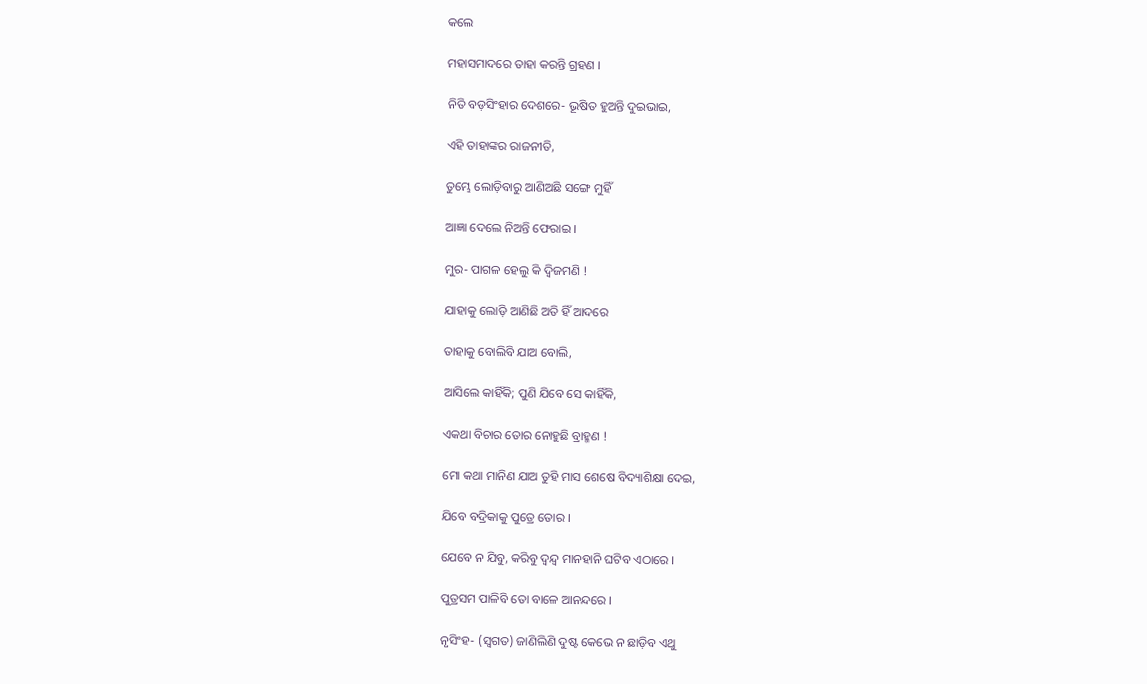କଲେ

ମହାସମାଦରେ ତାହା କରନ୍ତି ଗ୍ରହଣ ।

ନିତି ବଡ଼ସିଂହାର ଦେଶରେ- ଭୂଷିତ ହୁଅନ୍ତି ଦୁଇଭାଇ,

ଏହି ତାହାଙ୍କର ରାଜନୀତି,

ତୁମ୍ଭେ ଲୋଡ଼ିବାରୁ ଆଣିଅଛି ସଙ୍ଗେ ମୁହିଁ

ଆଜ୍ଞା ଦେଲେ ନିଅନ୍ତି ଫେରାଇ ।

ମୁର- ପାଗଳ ହେଲୁ କି ଦ୍ୱିଜମଣି !

ଯାହାକୁ ଲୋଡ଼ି ଆଣିଛି ଅତି ହିଁ ଆଦରେ

ତାହାକୁ ବୋଲିବି ଯାଅ ବୋଲି,

ଆସିଲେ କାହିଁକି; ପୁଣି ଯିବେ ସେ କାହିଁକି,

ଏକଥା ବିଚାର ତୋର ନୋହୁଛି ବ୍ରାହ୍ମଣ !

ମୋ କଥା ମାନିଣ ଯାଅ ତୁହି ମାସ ଶେଷେ ବିଦ୍ୟାଶିକ୍ଷା ଦେଇ,

ଯିବେ ବଦ୍ରିକାକୁ ପୁତ୍ରେ ତୋର ।

ଯେବେ ନ ଯିବୁ, କରିବୁ ଦ୍ୱନ୍ଦ୍ୱ ମାନହାନି ଘଟିବ ଏଠାରେ ।

ପୁତ୍ରସମ ପାଳିବି ତୋ ବାଳେ ଆନନ୍ଦରେ ।

ନୃସିଂହ- (ସ୍ୱଗତ) ଜାଣିଲିଣି ଦୁଷ୍ଟ କେଭେ ନ ଛାଡ଼ିବ ଏଥୁ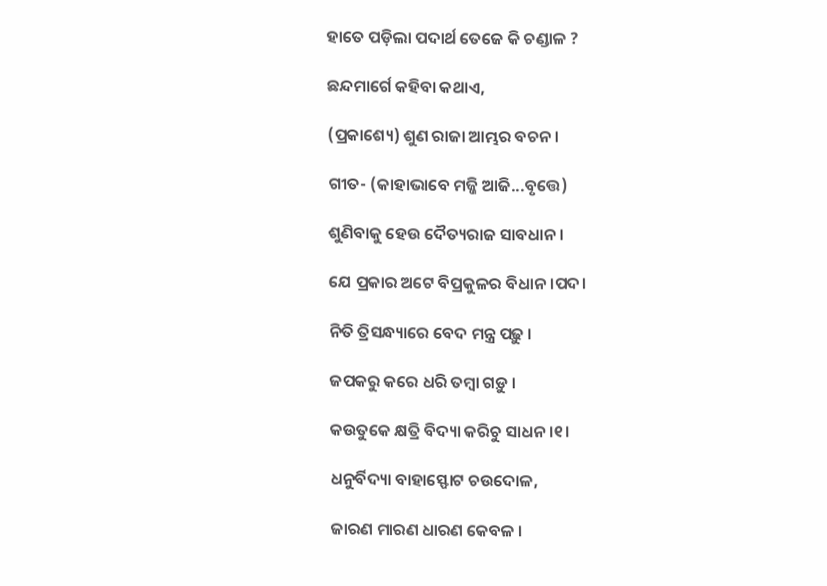ହାତେ ପଡ଼ିଲା ପଦାର୍ଥ ତେଜେ କି ଚଣ୍ଡାଳ ?

ଛନ୍ଦମାର୍ଗେ କହିବା କଥାଏ,

(ପ୍ରକାଶ୍ୟେ) ଶୁଣ ରାଜା ଆମ୍ଭର ବଚନ ।

ଗୀତ- (କାହାଭାବେ ମଜ୍ଜି ଆଜି...ବୃତ୍ତେ)

ଶୁଣିବାକୁ ହେଉ ଦୈତ୍ୟରାଜ ସାବଧାନ ।

ଯେ ପ୍ରକାର ଅଟେ ବିପ୍ରକୁଳର ବିଧାନ ।ପଦ।

ନିତି ତ୍ରିସନ୍ଧ୍ୟାରେ ବେଦ ମନ୍ତ୍ର ପଢ଼ୁ ।

ଜପକରୁ କରେ ଧରି ତମ୍ବା ଗଡ଼ୁ ।

କଉତୁକେ କ୍ଷତ୍ରି ବିଦ୍ୟା କରିଚୁ ସାଧନ ।୧।

ଧନୁର୍ବିଦ୍ୟା ବାହାସ୍ଫୋଟ ଚଉଦୋଳ,

ଜାରଣ ମାରଣ ଧାରଣ କେବଳ ।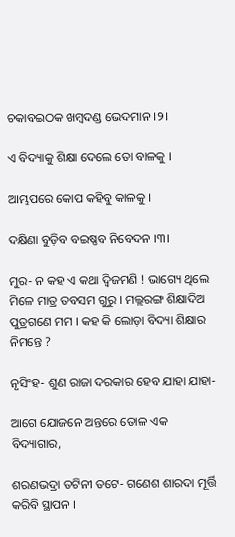ଚକାବଇଠକ ଖମ୍ବଦଣ୍ଡ ଭେଦମାନ ।୨।

ଏ ବିଦ୍ୟାକୁ ଶିକ୍ଷା ଦେଲେ ତୋ ବାଳକୁ ।

ଆମ୍ଭପରେ କୋପ କହିବୁ କାଳକୁ ।

ଦକ୍ଷିଣା ବୁଡ଼ିବ ବଇଷ୍ଣବ ନିବେଦନ ।୩।

ମୁର- ନ କହ ଏ କଥା ଦ୍ୱିଜମଣି ! ଭାଗ୍ୟେ ଥିଲେ ମିଳେ ମାତ୍ର ତବସମ ଗୁରୁ । ମଲ୍ଲରଙ୍ଗ ଶିକ୍ଷାଦିଅ ପୁତ୍ରଗଣେ ମମ । କହ କି ଲୋଡ଼ା ବିଦ୍ୟା ଶିକ୍ଷାର ନିମନ୍ତେ ?

ନୃସିଂହ- ଶୁଣ ରାଜା ଦରକାର ହେବ ଯାହା ଯାହା-

ଆଗେ ଯୋଜନେ ଅନ୍ତରେ ତୋଳ ଏକ ବିଦ୍ୟାଗାର,

ଶରଣଭଦ୍ରା ତଟିନୀ ତଟେ- ଗଣେଶ ଶାରଦା ମୂର୍ତ୍ତି କରିବି ସ୍ଥାପନ ।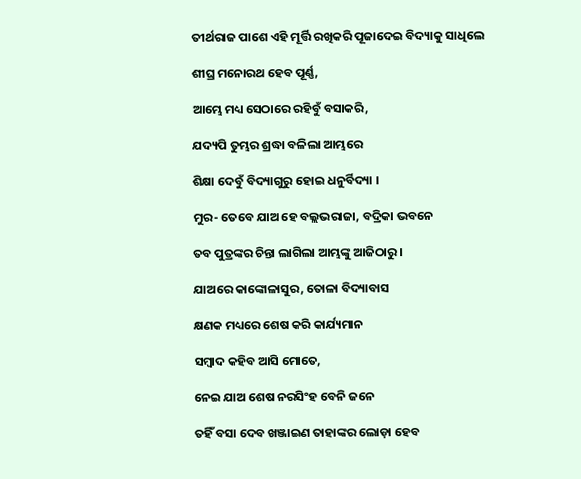ତୀର୍ଥରାଜ ପାଶେ ଏହି ମୂର୍ତ୍ତି ରଖିକରି ପୂଜାଦେଇ ବିଦ୍ୟାକୁ ସାଧିଲେ

ଶୀଘ୍ର ମନୋରଥ ହେବ ପୂର୍ଣ୍ଣ,

ଆମ୍ଭେ ମଧ୍ୟ ସେଠାରେ ରହିବୁଁ ବସାକରି,

ଯଦ୍ୟପି ତୁମ୍ଭର ଶ୍ରଦ୍ଧା ବଳିଲା ଆମ୍ଭରେ

ଶିକ୍ଷା ଦେବୁଁ ବିଦ୍ୟାଗୁରୁ ହୋଇ ଧନୁର୍ବିଦ୍ୟା ।

ମୁର- ତେବେ ଯାଅ ହେ ବଲ୍ଲଭରାଜା, ବଦ୍ରିକା ଭବନେ

ତବ ପୁତ୍ରଙ୍କର ଚିନ୍ତା ଲାଗିଲା ଆମ୍ଭଙ୍କୁ ଆଜିଠାରୁ ।

ଯାଅରେ କାଙ୍କୋଳାସୁର, ତୋଳା ବିଦ୍ୟାବାସ

କ୍ଷଣକ ମଧ୍ୟରେ ଶେଷ କରି କାର୍ଯ୍ୟମାନ

ସମ୍ବାଦ କହିବ ଆସି ମୋତେ,

ନେଇ ଯାଅ ଶେଷ ନରସିଂହ ବେନି ଜନେ

ତହିଁ ବସା ଦେବ ଖଞ୍ଜାଇଣ ତାହାଙ୍କର ଲୋଡ଼ା ହେବ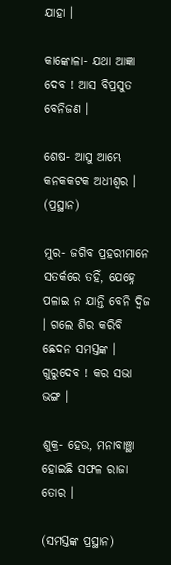ଯାହା ।

କାଙ୍କୋଳା- ଯଥା ଆଜ୍ଞା ଦେବ ! ଆସ ବିପ୍ରସୁତ ବେନିଜଣ ।

ଶେଷ- ଆସୁ ଆମ୍ଭେ କନକକଟକ ଅଧୀଶ୍ୱର । (ପ୍ରସ୍ଥାନ)

ମୁର- ଜଗିବ ପ୍ରହରୀମାନେ ସତର୍କରେ ତହିଁ, ଯେହ୍ନେ ପଳାଇ ନ ଯାନ୍ତି ବେନି ଦ୍ୱିଜ । ଗଲେ ଶିର କରିବି ଛେଦନ ସମସ୍ତଙ୍କ । ଗୁରୁଦେବ ! କର ସଭା ଭଙ୍ଗ ।

ଶୁକ୍ର- ହେଉ, ମନାବାଞ୍ଛା ହୋଇଛି ସଫଳ ରାଜା ତୋର ।

(ସମସ୍ତଙ୍କ ପ୍ରସ୍ଥାନ)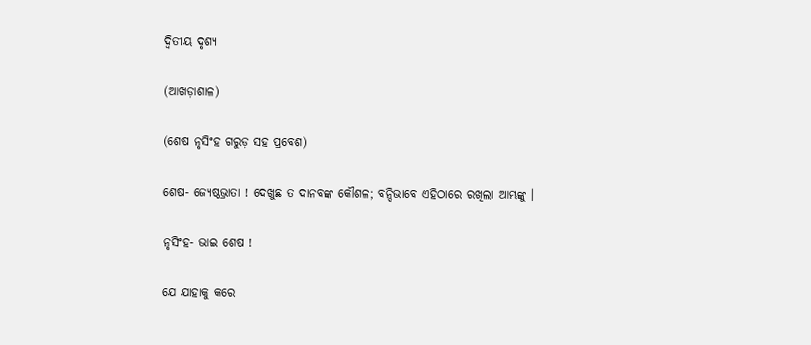ଦ୍ୱିତୀୟ ଦୃଶ୍ୟ

(ଆଖଡ଼ାଶାଳ)

(ଶେଷ ନୃସିଂହ ଗରୁଡ଼ ସହ ପ୍ରବେଶ)

ଶେଷ- ଜ୍ୟେଷ୍ଠଭ୍ରାତା ! ଦେଖୁଛ ତ ଦାନବଙ୍କ କୌଶଳ; ବନ୍ଦିଭାବେ ଏହିଠାରେ ରଖିଲା ଆମ୍ଭଙ୍କୁ ।

ନୃସିଂହ- ଭାଇ ଶେଷ !

ଯେ ଯାହାକୁ କରେ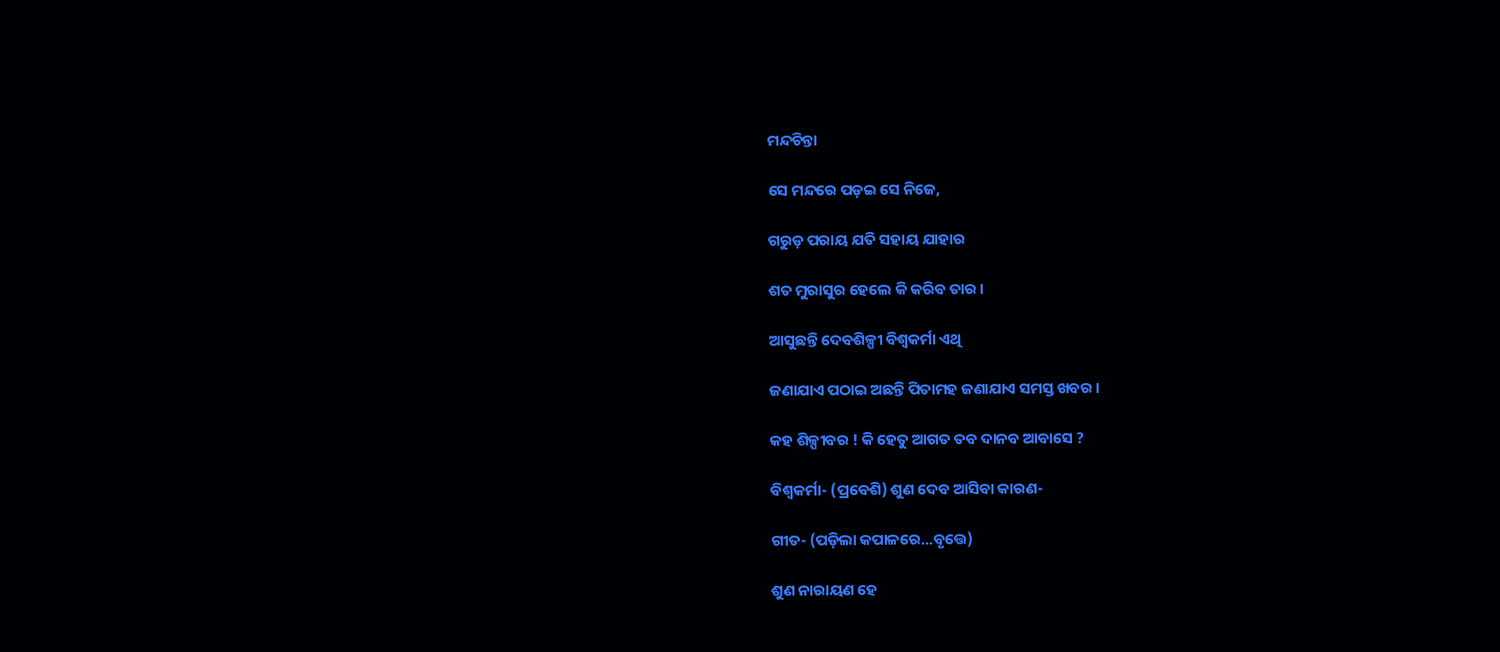ମନ୍ଦଚିନ୍ତା

ସେ ମନ୍ଦରେ ପଡ଼ଇ ସେ ନିଜେ,

ଗରୁଡ଼ ପରାୟ ଯତି ସହାୟ ଯାହାର

ଶତ ମୁରାସୁର ହେଲେ କି କରିବ ତାର ।

ଆସୁଛନ୍ତି ଦେବଶିଳ୍ପୀ ବିଶ୍ୱକର୍ମା ଏଥି

ଜଣାଯାଏ ପଠାଇ ଅଛନ୍ତି ପିତାମହ ଜଣାଯାଏ ସମସ୍ତ ଖବର ।

କହ ଶିଳ୍ପୀବର ! କି ହେତୁ ଆଗତ ତବ ଦାନବ ଆବାସେ ?

ବିଶ୍ୱକର୍ମା- (ପ୍ରବେଶି) ଶୁଣ ଦେବ ଆସିବା କାରଣ-

ଗୀତ- (ପଡ଼ିଲା କପାଳରେ...ବୃତ୍ତେ)

ଶୁଣ ନାରାୟଣ ହେ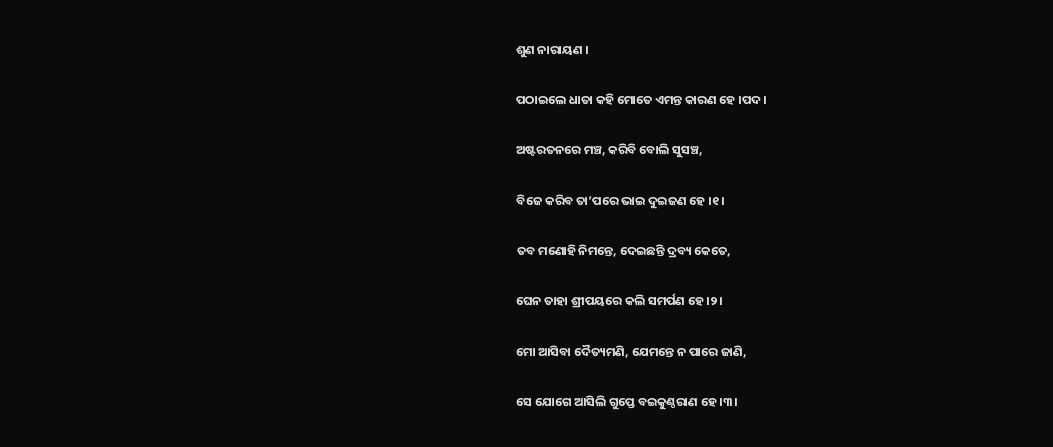ଶୁଣ ନାରାୟଣ ।

ପଠାଇଲେ ଧାତା କହି ମୋତେ ଏମନ୍ତ କାରଣ ହେ ।ପଦ।

ଅଷ୍ଟରତନରେ ମଞ୍ଚ, କରିବି ବୋଲି ସୁସଞ୍ଚ,

ବିଜେ କରିବ ତା’ପରେ ଭାଇ ଦୁଇଜଣ ହେ ।୧।

ତବ ମଣୋହି ନିମନ୍ତେ, ଦେଇଛନ୍ତି ଦ୍ରବ୍ୟ କେତେ,

ଘେନ ତାହା ଶ୍ରୀପୟରେ କଲି ସମର୍ପଣ ହେ ।୨।

ମୋ ଆସିବା ଦୈତ୍ୟମଣି, ଯେମନ୍ତେ ନ ପାରେ ଜାଣି,

ସେ ଯୋଗେ ଆସିଲି ଗୁପ୍ତେ ବଇକୁଣ୍ଠରାଣ ହେ ।୩।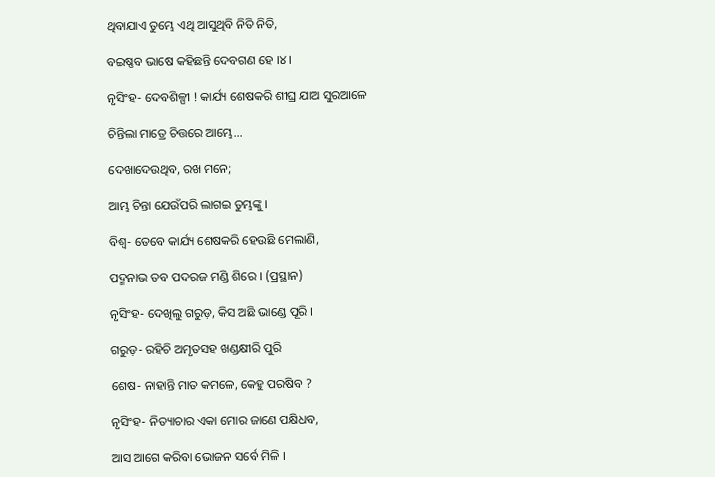ଥିବାଯାଏ ତୁମ୍ଭେ ଏଥି ଆସୁଥିବି ନିତି ନିତି,

ବଇଷ୍ଣବ ଭାଷେ କହିଛନ୍ତି ଦେବଗଣ ହେ ।୪।

ନୃସିଂହ- ଦେବଶିଳ୍ପୀ ! କାର୍ଯ୍ୟ ଶେଷକରି ଶୀଘ୍ର ଯାଅ ସୁରଆଳେ

ଚିନ୍ତିଲା ମାତ୍ରେ ଚିତ୍ତରେ ଆମ୍ଭେ...

ଦେଖାଦେଉଥିବ, ରଖ ମନେ;

ଆମ୍ଭ ଚିନ୍ତା ଯେଉଁପରି ଲାଗଇ ତୁମ୍ଭଙ୍କୁ ।

ବିଶ୍ୱ- ତେବେ କାର୍ଯ୍ୟ ଶେଷକରି ହେଉଛି ମେଲାଣି,

ପଦ୍ମନାଭ ତବ ପଦରଜ ମଣ୍ଡି ଶିରେ । (ପ୍ରସ୍ଥାନ)

ନୃସିଂହ- ଦେଖିଲୁ ଗରୁଡ଼, କିସ ଅଛି ଭାଣ୍ଡେ ପୂରି ।

ଗରୁଡ଼- ରହିଚି ଅମୃତସହ ଖଣ୍ଡକ୍ଷୀରି ପୁରି

ଶେଷ- ନାହାନ୍ତି ମାତ କମଳେ, କେହୁ ପରଷିବ ?

ନୃସିଂହ- ନିତ୍ୟାଚାର ଏକା ମୋର ଜାଣେ ପକ୍ଷିଧବ,

ଆସ ଆଗେ କରିବା ଭୋଜନ ସର୍ବେ ମିଳି ।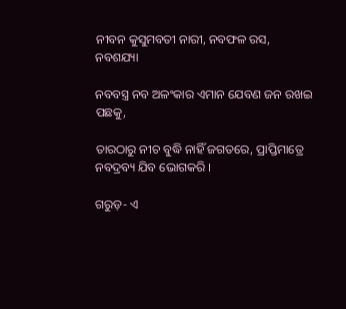ନୀବନ କୁସୁମବତୀ ନାରୀ, ନବଫଳ ରସ, ନବଶଯ୍ୟା

ନବବସ୍ତ୍ର ନବ ଅଳଂକାର ଏମାନ ଯେବଣ ଜନ ରଖଇ ପଛକୁ,

ତାରଠାରୁ ନୀଚ ବୁଦ୍ଧି ନାହିଁ ଜଗତରେ, ପ୍ରାପ୍ତିମାତ୍ରେ ନବଦ୍ରବ୍ୟ ଯିବ ଭୋଗକରି ।

ଗରୁଡ଼- ଏ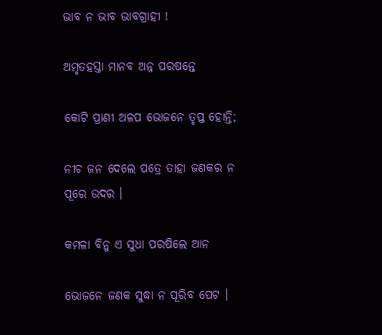ଭାବ ନ ଭାବ ଭାବଗ୍ରାହୀ !

ଅମୃତହସ୍ତା ମାନବ ଅନ୍ନ ପରଷନ୍ତେ

କୋଟି ପ୍ରାଣୀ ଅଳପ ଭୋଜନେ ତୃପ୍ତ ହୋନ୍ତି;

ନୀଚ ଜନ ଦେଲେ ପତ୍ରେ ତାହା ଜଣକର ନ ପୂରେ ଉଦର ।

କମଳା ବିନୁ ଏ ସୁଧା ପରଷିଲେ ଆନ

ଭୋଜନେ ଜଣକ ସୁଦ୍ଧା ନ ପୂରିବ ପେଟ ।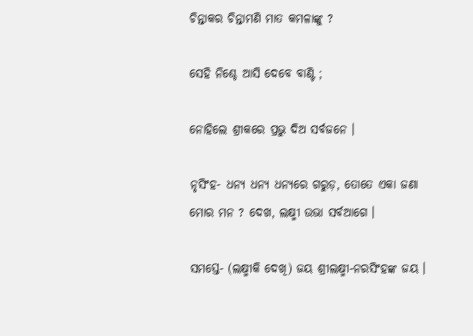ଚିନ୍ତାକର ଚିନ୍ତାମଣି ମାତ କମଳାଙ୍କୁ ?

ସେହି ନିଶ୍ଚେ ଆସି ଦେବେ ବାଣ୍ଟି ;

ନୋହିଲେ ଶ୍ରୀକରେ ପ୍ରଭୁ ଦିଅ ସର୍ବଜନେ ।

ନୃସିଂହ- ଧନ୍ୟ ଧନ୍ୟ ଧନ୍ୟରେ ଗରୁଡ଼, ତୋତେ ଏକା ଜଣା ମୋର ମନ ? ଦେଖ, ଲକ୍ଷ୍ମୀ ଉଭା ସର୍ବଆଗେ ।

ସମସ୍ତେ- (ଲକ୍ଷ୍ମୀକି ଦେଖି) ଜୟ ଶ୍ରୀଲକ୍ଷ୍ମୀ-ନରସିଂହଙ୍କ ଜୟ ।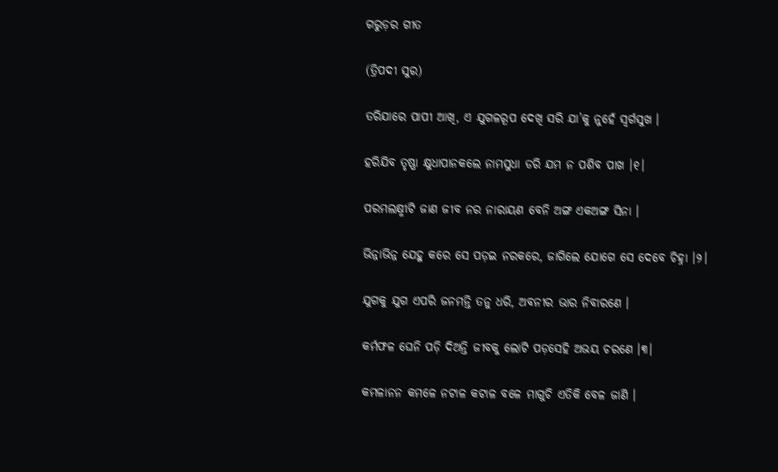ଗରୁଡ଼ର ଗୀତ

(ତ୍ରିପଦୀ ସୁର)

ତରିଯାରେ ପାପୀ ଆଖି, ଏ ଯୁଗଳରୂପ ଦେଖି ସରି ଯା’କୁ ନୁହେଁ ସ୍ୱର୍ଗସୁଖ ।

ହରିଯିବ ତୃଷ୍ଣା କ୍ଷୁଧାପାନକଲେ ନାମସୁଧା ଡରି ଯମ ନ ପଶିବ ପାଖ ।୧।

ପରମଲକ୍ଷ୍ମୀଟି ଜାଣ ଜୀବ ନର ନାରାୟଣ ବେନି ଅଙ୍ଗ ଏକଅଙ୍ଗ ସିନା ।

ଭିନ୍ନାଭିନ୍ନ ଯେହୁ କରେ ସେ ପଡ଼ଇ ନରକରେ, ଜାଗିଲେ ଯୋଗେ ସେ ଦେବେ ଚିହ୍ନା ।୨।

ଯୁଗକୁ ଯୁଗ ଏପରି ଜନମନ୍ତି ତନୁ ଧରି, ଅବନୀର ଭାର ନିବାରଣେ ।

କର୍ମଫଳ ଘେନି ପଡ଼ି ଦିଅନ୍ତି ଜୀବକୁ ଲୋଟି ପଡ଼ସେହି ଅଭୟ ଚରଣେ ।୩।

କମଳାନନ କମଳେ ନଟାଳ କଟାଳ ବଳେ ମାଗୁଚି ଏତିକି ବେଳ ଜାଣି ।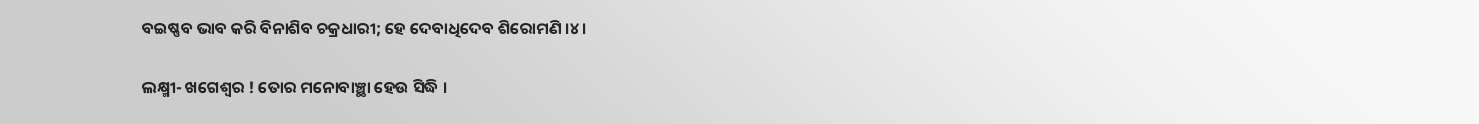ବଇଷ୍ଣବ ଭାବ କରି ବିନାଶିବ ଚକ୍ରଧାରୀ; ହେ ଦେବାଧିଦେବ ଶିରୋମଣି ।୪।

ଲକ୍ଷ୍ମୀ- ଖଗେଶ୍ୱର ! ତୋର ମନୋବାଞ୍ଛା ହେଉ ସିଦ୍ଧି ।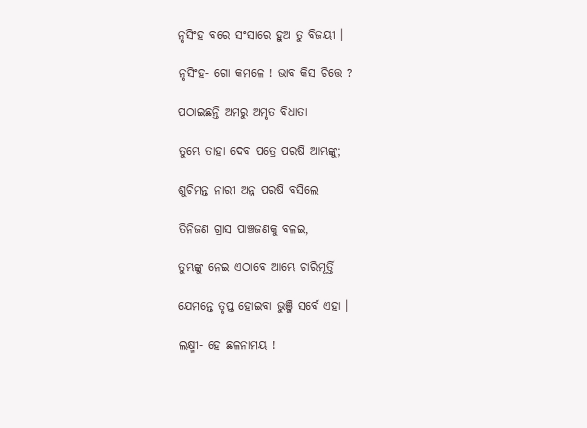ନୃସିଂହ ବରେ ସଂସାରେ ହୁଅ ତୁ ବିଜୟୀ ।

ନୃସିଂହ- ଗୋ କମଳେ ! ଭାବ କିସ ଚିତ୍ତେ ?

ପଠାଇଛନ୍ତି ଅମରୁ ଅମୃତ ବିଧାତା

ତୁମ୍ଭେ ତାହା ଦେବ ପତ୍ରେ ପରଷି ଆମ୍ଭଙ୍କୁ;

ଶୁଚିମନ୍ତ ନାରୀ ଅନ୍ନ ପରଷି ବସିଲେ

ତିନିଜଣ ଗ୍ରାସ ପାଞ୍ଚଜଣକୁ ବଳଇ,

ତୁମ୍ଭଙ୍କୁ ନେଇ ଏଠାବେ ଆମ୍ଭେ ଚାରିମୂର୍ତ୍ତି

ଯେମନ୍ତେ ତୃପ୍ତ ହୋଇବା ଭୁଞ୍ଜି ସର୍ବେ ଏହା ।

ଲକ୍ଷ୍ମୀ- ହେ ଛଳନାମୟ !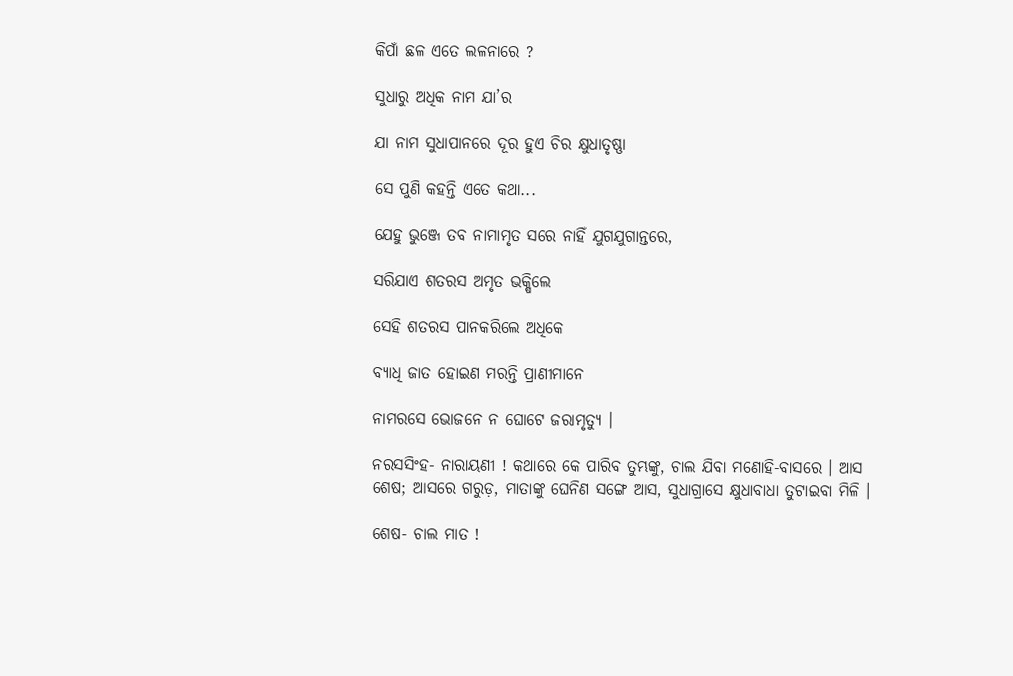କିପାଁ ଛଳ ଏତେ ଲଳନାରେ ?

ସୁଧାରୁ ଅଧିକ ନାମ ଯା’ର

ଯା ନାମ ସୁଧାପାନରେ ଦୂର ହୁଏ ଚିର କ୍ଷୁଧାତୃଷ୍ଣା

ସେ ପୁଣି କହନ୍ତି ଏତେ କଥା...

ଯେହୁ ଭୁଞ୍ଜେ ତବ ନାମାମୃତ ସରେ ନାହିଁ ଯୁଗଯୁଗାନ୍ତରେ,

ସରିଯାଏ ଶତରସ ଅମୃତ ଭକ୍ଷିଲେ

ସେହି ଶତରସ ପାନକରିଲେ ଅଧିକେ

ବ୍ୟାଧି ଜାତ ହୋଇଣ ମରନ୍ତି ପ୍ରାଣୀମାନେ

ନାମରସେ ଭୋଜନେ ନ ଘୋଟେ ଜରାମୃତ୍ୟୁ ।

ନରସସିଂହ- ନାରାୟଣୀ ! କଥାରେ କେ ପାରିବ ତୁମ୍ଭଙ୍କୁ, ଚାଲ ଯିବା ମଣୋହି-ବାସରେ । ଆସ ଶେଷ; ଆସରେ ଗରୁଡ଼, ମାତାଙ୍କୁ ଘେନିଣ ସଙ୍ଗେ ଆସ, ସୁଧାଗ୍ରାସେ କ୍ଷୁଧାବାଧା ତୁଟାଇବା ମିଳି ।

ଶେଷ- ଚାଲ ମାତ !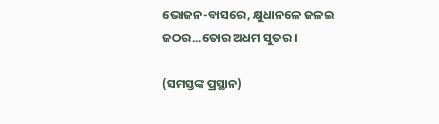ଭୋଜନ-ବାସରେ, କ୍ଷୁଧାନଳେ ଜଳଇ ଜଠର...ତୋର ଅଧମ ସୁତର ।

(ସମସ୍ତଙ୍କ ପ୍ରସ୍ଥାନ)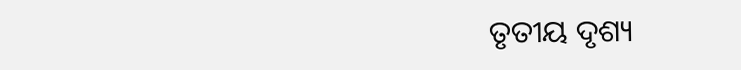ତୃତୀୟ ଦୃଶ୍ୟ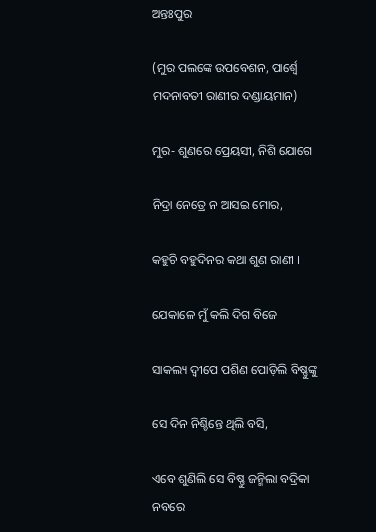ଅନ୍ତଃପୁର

(ମୁର ପଲଙ୍କେ ଉପବେଶନ, ପାର୍ଶ୍ୱେ ମଦନାବତୀ ରାଣୀର ଦଣ୍ଡାୟମାନ)

ମୁର- ଶୁଣରେ ପ୍ରେୟସୀ, ନିଶି ଯୋଗେ

ନିଦ୍ରା ନେତ୍ରେ ନ ଆସଇ ମୋର,

କହୁଚି ବହୁଦିନର କଥା ଶୁଣ ରାଣୀ ।

ଯେକାଳେ ମୁଁ କଲି ଦିଗ ବିଜେ

ସାକଲ୍ୟ ଦ୍ୱୀପେ ପଶିଣ ପୋଡ଼ିଲି ବିଷ୍ଣୁଙ୍କୁ

ସେ ଦିନ ନିଶ୍ଚିନ୍ତେ ଥିଲି ବସି,

ଏବେ ଶୁଣିଲି ସେ ବିଷ୍ଣୁ ଜନ୍ମିଲା ବଦ୍ରିକା ନବରେ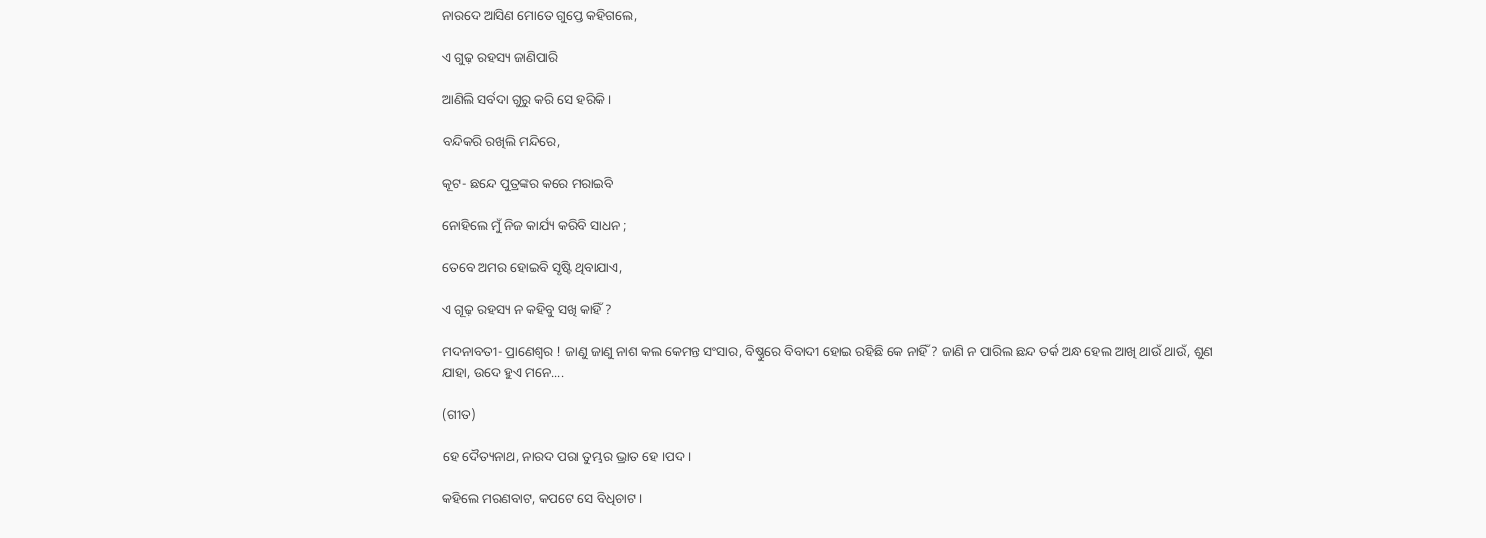ନାରଦେ ଆସିଣ ମୋତେ ଗୁପ୍ତେ କହିଗଲେ,

ଏ ଗୁଢ଼ ରହସ୍ୟ ଜାଣିପାରି

ଆଣିଲି ସର୍ବଦା ଗୁରୁ କରି ସେ ହରିକି ।

ବନ୍ଦିକରି ରଖିଲି ମନ୍ଦିରେ,

କୂଟ- ଛନ୍ଦେ ପୁତ୍ରଙ୍କର କରେ ମରାଇବି

ନୋହିଲେ ମୁଁ ନିଜ କାର୍ଯ୍ୟ କରିବି ସାଧନ ;

ତେବେ ଅମର ହୋଇବି ସୃଷ୍ଟି ଥିବାଯାଏ,

ଏ ଗୂଢ଼ ରହସ୍ୟ ନ କହିବୁ ସଖି କାହିଁ ?

ମଦନାବତୀ- ପ୍ରାଣେଶ୍ୱର ! ଜାଣୁ ଜାଣୁ ନାଶ କଲ କେମନ୍ତ ସଂସାର, ବିଷ୍ଣୁରେ ବିବାଦୀ ହୋଇ ରହିଛି କେ ନାହିଁ ? ଜାଣି ନ ପାରିଲ ଛନ୍ଦ ତର୍କ ଅନ୍ଧ ହେଲ ଆଖି ଥାଉଁ ଥାଉଁ, ଶୁଣ ଯାହା, ଉଦେ ହୁଏ ମନେ....

(ଗୀତ)

ହେ ଦୈତ୍ୟନାଥ, ନାରଦ ପରା ତୁମ୍ଭର ଭ୍ରାତ ହେ ।ପଦ।

କହିଲେ ମରଣବାଟ, କପଟେ ସେ ବିଧିଚାଟ ।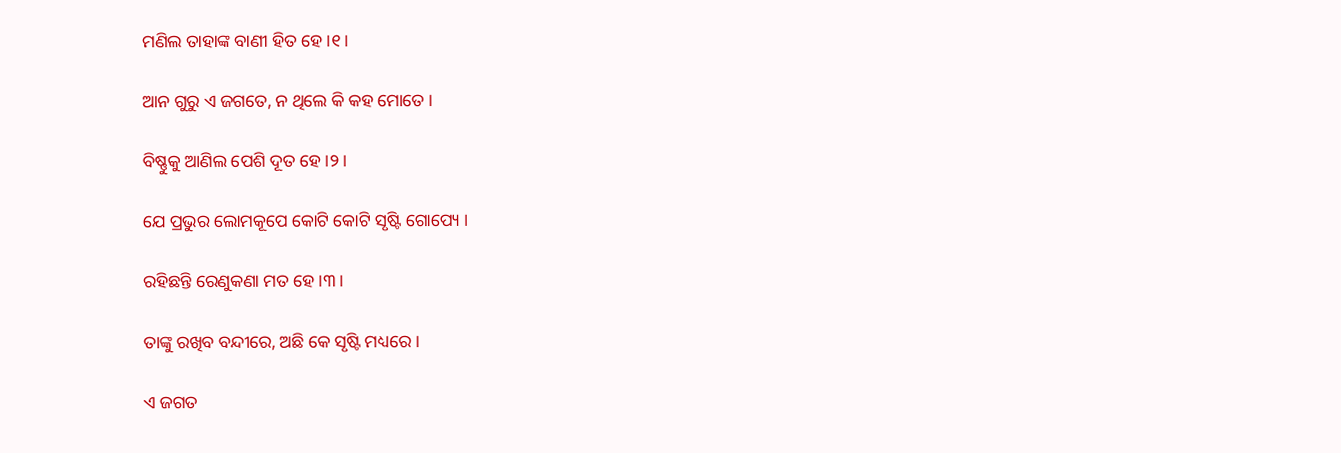ମଣିଲ ତାହାଙ୍କ ବାଣୀ ହିତ ହେ ।୧।

ଆନ ଗୁରୁ ଏ ଜଗତେ, ନ ଥିଲେ କି କହ ମୋତେ ।

ବିଷ୍ଣୁକୁ ଆଣିଲ ପେଶି ଦୂତ ହେ ।୨।

ଯେ ପ୍ରଭୁର ଲୋମକୂପେ କୋଟି କୋଟି ସୃଷ୍ଟି ଗୋପ୍ୟେ ।

ରହିଛନ୍ତି ରେଣୁକଣା ମତ ହେ ।୩।

ତାଙ୍କୁ ରଖିବ ବନ୍ଦୀରେ, ଅଛି କେ ସୃଷ୍ଟି ମଧ୍ୟରେ ।

ଏ ଜଗତ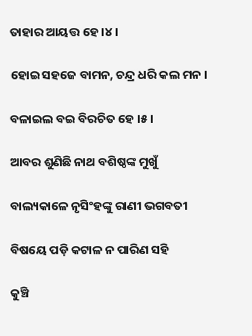ତାହାର ଆୟତ୍ତ ହେ ।୪।

ହୋଇ ସହଜେ ବାମନ, ଚନ୍ଦ୍ର ଧରି କଲ ମନ ।

ବଳାଇଲ ବଇ ବିରଚିତ ହେ ।୫।

ଆବର ଶୁଣିଛି ନାଥ ବଶିଷ୍ଠଙ୍କ ମୁଖୁଁ

ବାଲ୍ୟକାଳେ ନୃସିଂହଙ୍କୁ ରାଣୀ ଭଗବତୀ

ବିଷୟେ ପଡ଼ି କଟାଳ ନ ପାରିଣ ସହି

କୁଞ୍ଚି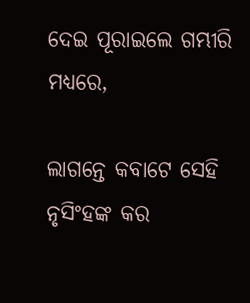ଦେଇ ପୂରାଇଲେ ଗମ୍ଭୀରି ମଧ୍ୟରେ,

ଲାଗନ୍ତେ କବାଟେ ସେହି ନୃସିଂହଙ୍କ କର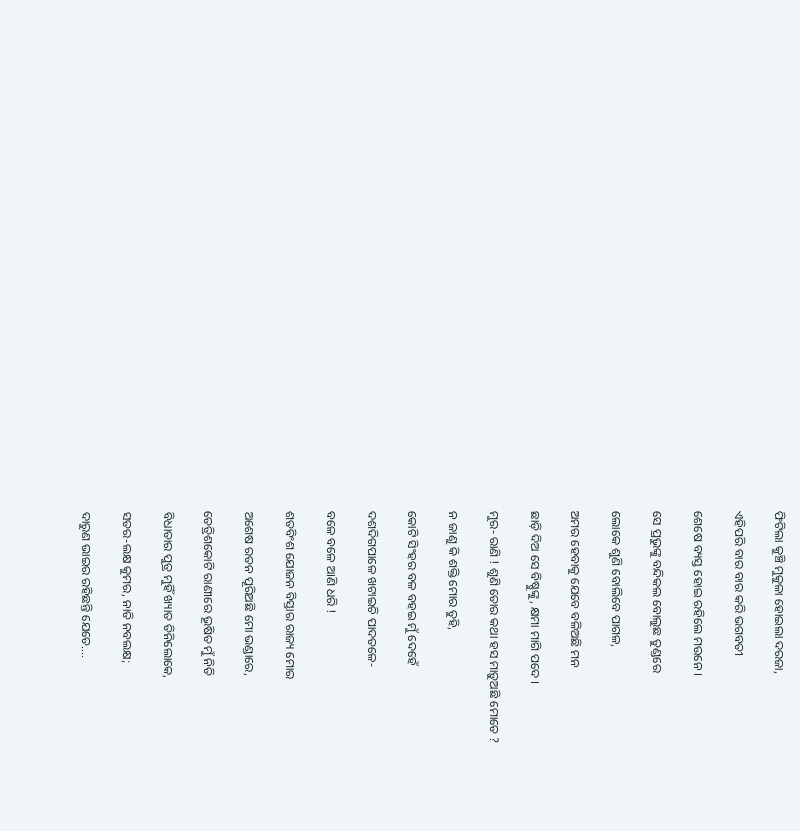ଫିଟିଲା କୁଞ୍ଚି ମୁକୁଳା ହୋଇଲା ଦରଜା,

ଏହିପରି ବାର ବାର କରି ଭଗବତୀ

ଶେଷେ ବ୍ୟସ୍ତ ହୋଇ ରହିଲେ ମଉନେ ।

ସେ ପ୍ରଭୁଙ୍କୁ ବନ୍ଦିକଲ ବୋଲୁଛ ତୁଣ୍ଡରେ

ଲୋକେ ଶୁଣି ବୋଲିବେ ପାଗଳ,

ଅମର ହେବାକୁ ଯେବେ ବଳିଅଛି ମନ

ଛାଡ଼ି ଦିଅ ସେ ବିଷ୍ଣୁଙ୍କୁ, କ୍ଷମା ମାଗି ପଦେ ।

ମୁର- ରାଣି ! ଶୁଣି ତୋର କଥା ହସ ମାଡ଼ୁଅଛି ମୋତେ ?

ନ ଜାଣୁ କି ଶକ୍ତି ମୋର ତୁହି,

କୋଟି ସିଂହର ବଳ ବହଇ ମୁଁ ଦେହେଁ

ଦଶଦିଗପାଳେ ଖଟାଇଚି ପାଦତଳେ-

ବଳେ ବଳେ ଆଣି ଧରି !

ଶତବିଂଶ ଯୋଜନ ବିସ୍ତାର ରାଜ୍ୟ ମୋର

ଅଶେଷ ରତନ ପୂରିଅଛି ମୋ ଭଣ୍ଡାରେ,

ତେତ୍ରିଶକୋଟି ରାଣୀରେ ଭୂଷିତ ମୁଁ ନିତି

ବିଧାତାର ପୁତ୍ର ମୁହିଁ ଖ୍ୟାତ ତିନିଲୋକେ,

ସତର-ଲକ୍ଷ କୁମର, ନାତି ନବଲକ୍ଷ;

ଦାରୁଣ ଭାଇର ରହିଛନ୍ତି ଯେତେ....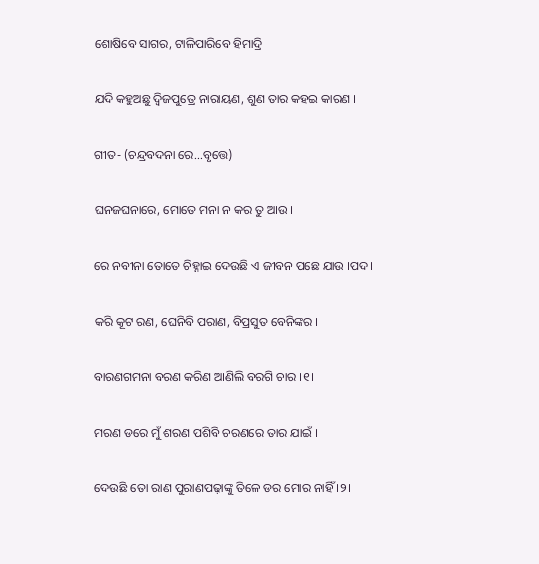ଶୋଷିବେ ସାଗର, ଟାଳିପାରିବେ ହିମାଦ୍ରି

ଯଦି କହୁଅଛୁ ଦ୍ୱିଜପୁତ୍ରେ ନାରାୟଣ, ଶୁଣ ତାର କହଇ କାରଣ ।

ଗୀତ- (ଚନ୍ଦ୍ରବଦନା ରେ...ବୃତ୍ତେ)

ଘନଜଘନାରେ, ମୋତେ ମନା ନ କର ତୁ ଆଉ ।

ରେ ନବୀନା ତୋତେ ଚିହ୍ନାଇ ଦେଉଛି ଏ ଜୀବନ ପଛେ ଯାଉ ।ପଦ।

କରି କୂଟ ରଣ, ଘେନିବି ପରାଣ, ବିପ୍ରସୁତ ବେନିଙ୍କର ।

ବାରଣଗମନା ବରଣ କରିଣ ଆଣିଲି ବରଗି ଚାର ।୧।

ମରଣ ଡରେ ମୁଁ ଶରଣ ପଶିବି ଚରଣରେ ତାର ଯାଇଁ ।

ଦେଉଛି ତୋ ରାଣ ପୁରାଣପଢ଼ାଙ୍କୁ ତିଳେ ଡର ମୋର ନାହିଁ ।୨।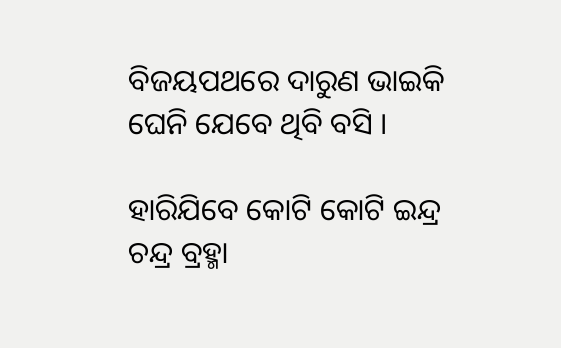ବିଜୟପଥରେ ଦାରୁଣ ଭାଇକି ଘେନି ଯେବେ ଥିବି ବସି ।

ହାରିଯିବେ କୋଟି କୋଟି ଇନ୍ଦ୍ର ଚନ୍ଦ୍ର ବ୍ରହ୍ମା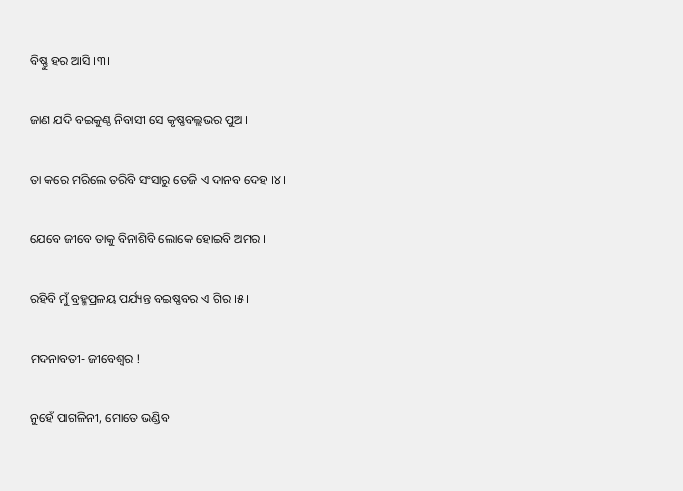ବିଷ୍ଣୁ ହର ଆସି ।୩।

ଜାଣ ଯଦି ବଇକୁଣ୍ଠ ନିବାସୀ ସେ କୃଷ୍ଣବଲ୍ଲଭର ପୁଅ ।

ତା କରେ ମରିଲେ ତରିବି ସଂସାରୁ ତେଜି ଏ ଦାନବ ଦେହ ।୪।

ଯେବେ ଜୀବେ ତାକୁ ବିନାଶିବି ଲୋକେ ହୋଇବି ଅମର ।

ରହିବି ମୁଁ ବ୍ରହ୍ମପ୍ରଳୟ ପର୍ଯ୍ୟନ୍ତ ବଇଷ୍ଣବର ଏ ଗିର ।୫।

ମଦନାବତୀ- ଜୀବେଶ୍ୱର !

ନୁହେଁ ପାଗଳିନୀ, ମୋତେ ଭଣ୍ଡିବ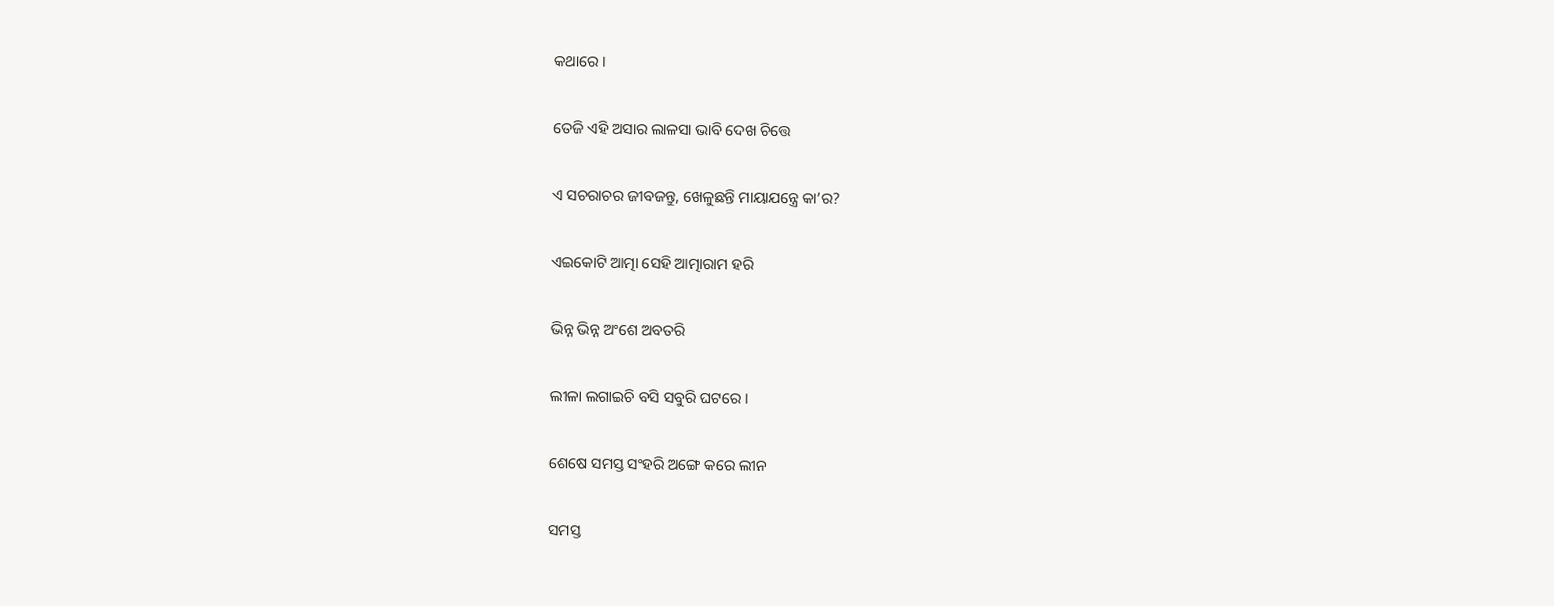କଥାରେ ।

ତେଜି ଏହି ଅସାର ଲାଳସା ଭାବି ଦେଖ ଚିତ୍ତେ

ଏ ସଚରାଚର ଜୀବଜନ୍ତୁ, ଖେଳୁଛନ୍ତି ମାୟାଯନ୍ତ୍ରେ କା’ର?

ଏଇକୋଟି ଆତ୍ମା ସେହି ଆତ୍ମାରାମ ହରି

ଭିନ୍ନ ଭିନ୍ନ ଅଂଶେ ଅବତରି

ଲୀଳା ଲଗାଇଚି ବସି ସବୁରି ଘଟରେ ।

ଶେଷେ ସମସ୍ତ ସଂହରି ଅଙ୍ଗେ କରେ ଲୀନ

ସମସ୍ତ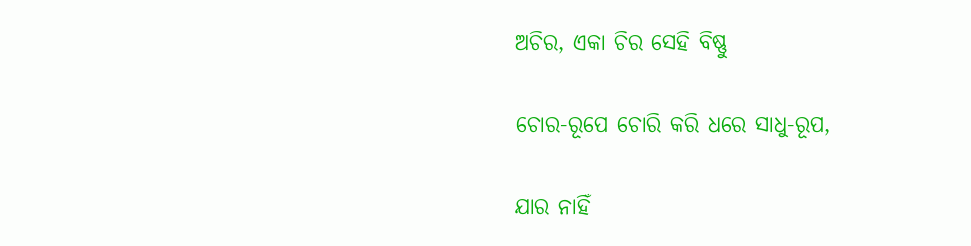ଅଚିର, ଏକା ଚିର ସେହି ବିଷ୍ଣୁ

ଚୋର-ରୂପେ ଚୋରି କରି ଧରେ ସାଧୁ-ରୂପ,

ଯାର ନାହିଁ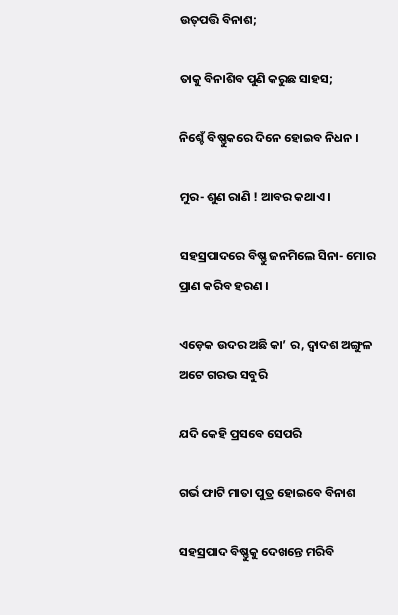ଉତ୍‌ପତ୍ତି ବିନାଶ;

ତାକୁ ବିନାଶିବ ପୁଣି କରୁଛ ସାହସ;

ନିଶ୍ଚେଁ ବିଷ୍ଣୁକରେ ଦିନେ ହୋଇବ ନିଧନ ।

ମୁର- ଶୁଣ ରାଣି ! ଆବର କଥାଏ ।

ସହସ୍ରପାଦରେ ବିଷ୍ଣୁ ଜନମିଲେ ସିନା- ମୋର ପ୍ରାଣ କରିବ ହରଣ ।

ଏଡ଼େକ ଉଦର ଅଛି କା’ ର, ଦ୍ୱାଦଶ ଅଙ୍ଗୁଳ ଅଟେ ଗରଭ ସବୁରି

ଯଦି କେହି ପ୍ରସବେ ସେପରି

ଗର୍ଭ ଫାଟି ମାତା ପୁତ୍ର ହୋଇବେ ବିନାଶ

ସହସ୍ରପାଦ ବିଷ୍ଣୁକୁ ଦେଖନ୍ତେ ମରିବି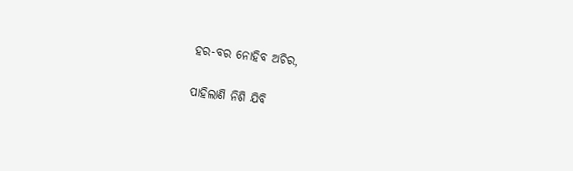ହର-ବର ନୋହିବ ଅଚିର,

ପାହିଲାଣି ନିଶି ଯିବି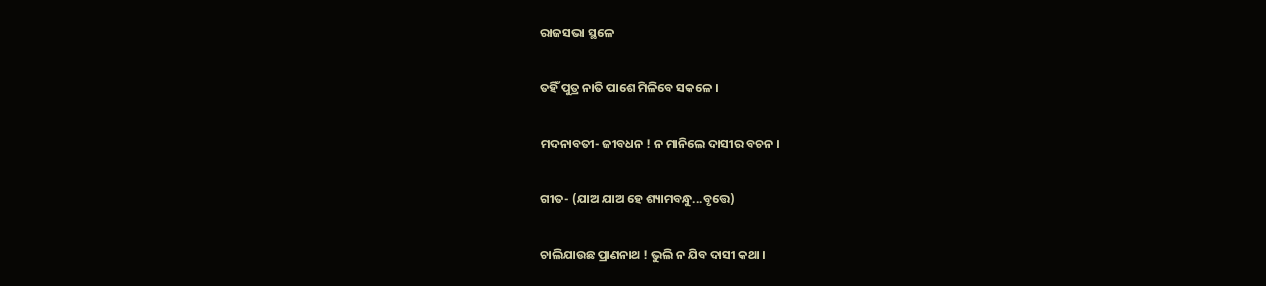ରାଜସଭା ସ୍ଥଳେ

ତହିଁ ପୁତ୍ର ନାତି ପାଶେ ମିଳିବେ ସକଳେ ।

ମଦନାବତୀ- ଜୀବଧନ ! ନ ମାନିଲେ ଦାସୀର ବଚନ ।

ଗୀତ- (ଯାଅ ଯାଅ ହେ ଶ୍ୟାମବନ୍ଧୁ...ବୃତ୍ତେ)

ଚାଲିଯାଉଛ ପ୍ରାଣନାଥ ! ଭୁଲି ନ ଯିବ ଦାସୀ କଥା ।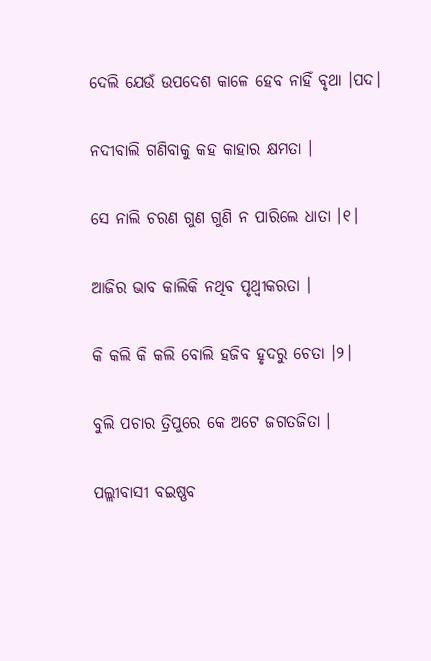ଦେଲି ଯେଉଁ ଉପଦେଶ କାଳେ ହେବ ନାହିଁ ବୃଥା ।ପଦ।

ନଦୀବାଲି ଗଣିବାକୁ କହ କାହାର କ୍ଷମତା ।

ସେ ନାଲି ଚରଣ ଗୁଣ ଗୁଣି ନ ପାରିଲେ ଧାତା ।୧।

ଆଜିର ଭାବ କାଲିକି ନଥିବ ପୃଥ୍ୱୀକରତା ।

କି କଲି କି କଲି ବୋଲି ହଜିବ ହୃଦରୁ ଚେତା ।୨।

ବୁଲି ପଚାର ତ୍ରିପୁରେ କେ ଅଟେ ଜଗତଜିତା ।

ପଲ୍ଲୀବାସୀ ବଇଷ୍ଣବ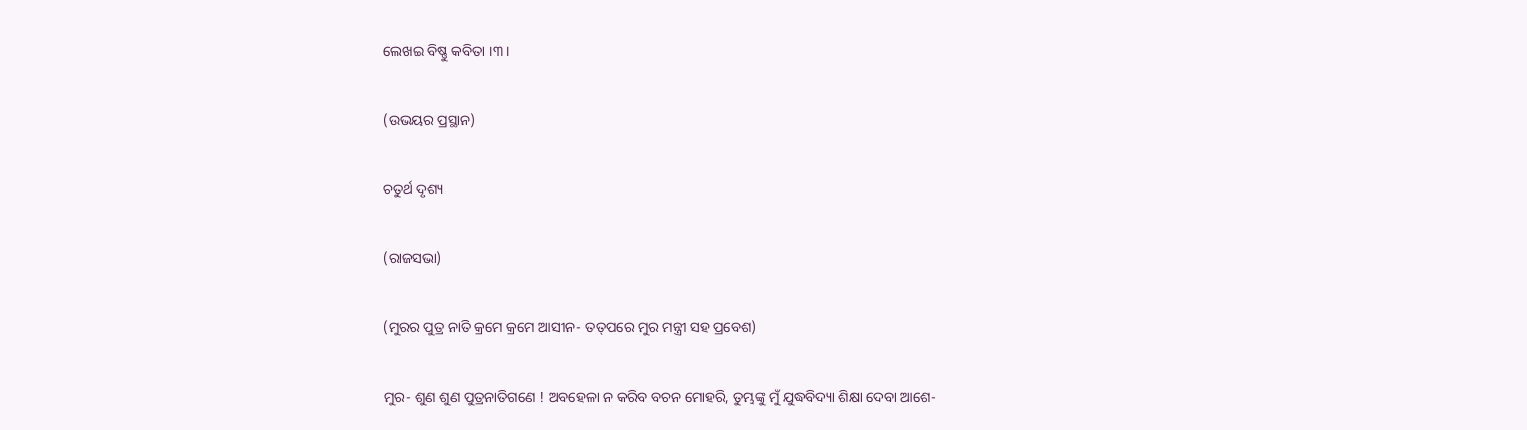ଲେଖଇ ବିଷ୍ଣୁ କବିତା ।୩।

(ଉଭୟର ପ୍ରସ୍ଥାନ)

ଚତୁର୍ଥ ଦୃଶ୍ୟ

(ରାଜସଭା)

(ମୁରର ପୁତ୍ର ନାତି କ୍ରମେ କ୍ରମେ ଆସୀନ- ତତ୍‌ପରେ ମୁର ମନ୍ତ୍ରୀ ସହ ପ୍ରବେଶ)

ମୁର- ଶୁଣ ଶୁଣ ପୁତ୍ରନାତିଗଣେ ! ଅବହେଳା ନ କରିବ ବଚନ ମୋହରି, ତୁମ୍ଭଙ୍କୁ ମୁଁ ଯୁଦ୍ଧବିଦ୍ୟା ଶିକ୍ଷା ଦେବା ଆଶେ-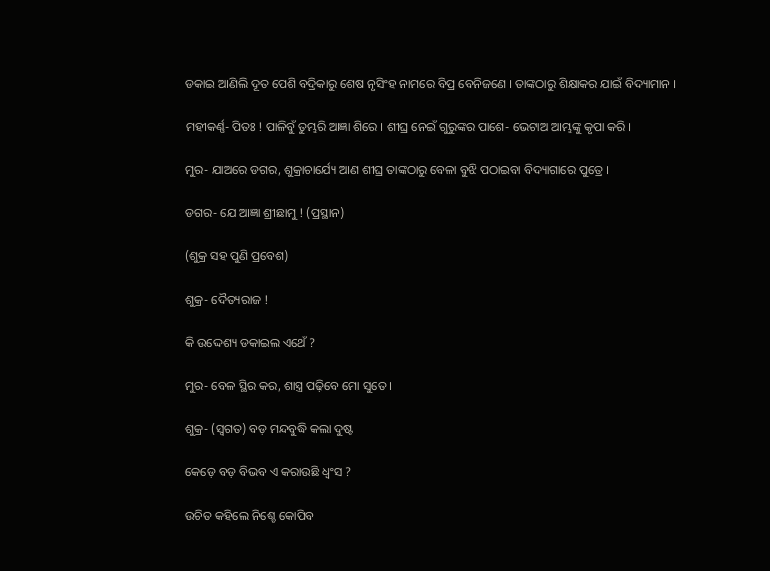ଡକାଇ ଆଣିଲି ଦୂତ ପେଶି ବଦ୍ରିକାରୁ ଶେଷ ନୃସିଂହ ନାମରେ ବିପ୍ର ବେନିଜଣେ । ତାଙ୍କଠାରୁ ଶିକ୍ଷାକର ଯାଇଁ ବିଦ୍ୟାମାନ ।

ମହୀକର୍ଣ୍ଣ- ପିତଃ ! ପାଳିବୁଁ ତୁମ୍ଭରି ଆଜ୍ଞା ଶିରେ । ଶୀଘ୍ର ନେଇଁ ଗୁରୁଙ୍କର ପାଶେ- ଭେଟାଅ ଆମ୍ଭଙ୍କୁ କୃପା କରି ।

ମୁର- ଯାଅରେ ଡଗର, ଶୁକ୍ରାଚାର୍ଯ୍ୟେ ଆଣ ଶୀଘ୍ର ତାଙ୍କଠାରୁ ବେଳା ବୁଝି ପଠାଇବା ବିଦ୍ୟାଗାରେ ପୁତ୍ରେ ।

ଡଗର- ଯେ ଆଜ୍ଞା ଶ୍ରୀଛାମୁ ! (ପ୍ରସ୍ଥାନ)

(ଶୁକ୍ର ସହ ପୁଣି ପ୍ରବେଶ)

ଶୁକ୍ର- ଦୈତ୍ୟରାଜ !

କି ଉଦ୍ଦେଶ୍ୟ ଡକାଇଲ ଏଥେଁ ?

ମୁର- ବେଳ ସ୍ଥିର କର, ଶାସ୍ତ୍ର ପଢ଼ିବେ ମୋ ସୁତେ ।

ଶୁକ୍ର- (ସ୍ୱଗତ) ବଡ଼ ମନ୍ଦବୁଦ୍ଧି କଲା ଦୁଷ୍ଟ

କେଡ଼େ ବଡ଼ ବିଭବ ଏ କରାଉଛି ଧ୍ୱଂସ ?

ଉଚିତ କହିଲେ ନିଶ୍ଚେ କୋପିବ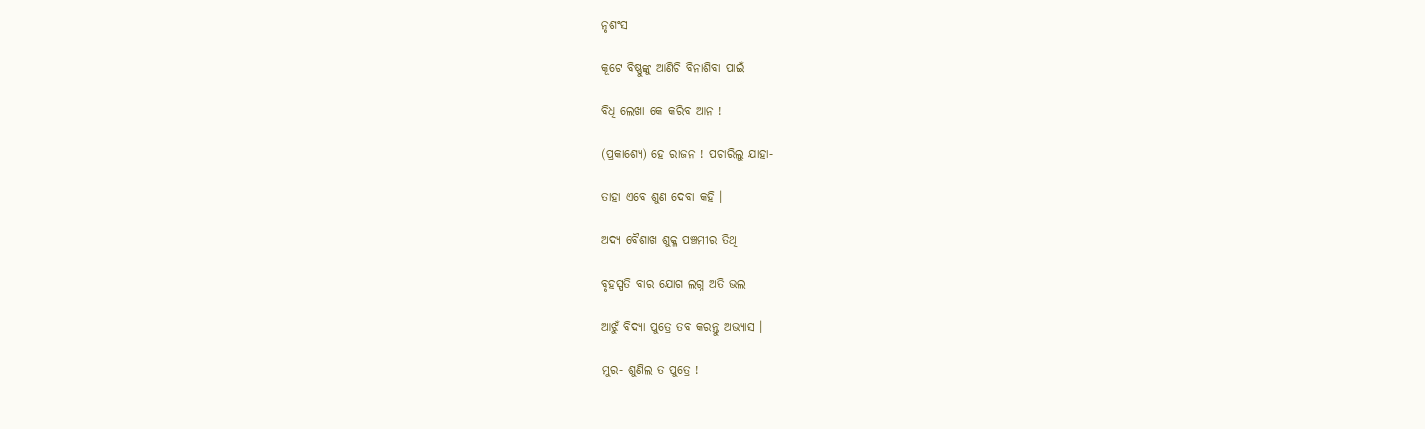ନୃଶଂସ

କୂଟେ ବିଷ୍ଣୁଙ୍କୁ ଆଣିଚି ବିନାଶିବା ପାଇଁ

ବିଧି ଲେଖା କେ କରିବ ଆନ !

(ପ୍ରକାଶ୍ୟେ) ହେ ରାଜନ ! ପଚାରିଲୁ ଯାହା-

ତାହା ଏବେ ଶୁଣ ଦେବା କହି ।

ଅଦ୍ୟ ବୈଶାଖ ଶୁକ୍ଳ ପଞ୍ଚମୀର ତିଥି

ବୃହସ୍ପତି ବାର ଯୋଗ ଲଗ୍ନ ଅତି ଭଲ

ଆଝୁଁ ବିଦ୍ୟା ପୁତ୍ରେ ତବ କରନ୍ତୁ ଅଭ୍ୟାସ ।

ମୁର- ଶୁଣିଲ ତ ପୁତ୍ରେ !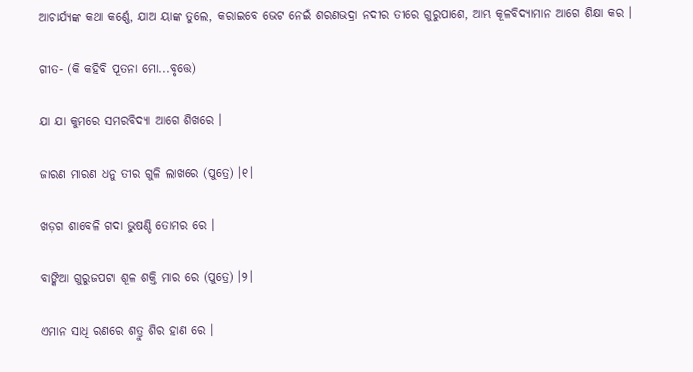ଆଚାର୍ଯ୍ୟଙ୍କ କଥା କର୍ଣ୍ଣେ, ଯାଅ ୟାଙ୍କ ତୁଲେ, କରାଇବେ ଭେଟ ନେଇଁ ଶରଣଭଦ୍ରା ନଦୀର ତୀରେ ଗୁରୁପାଶେ, ଆମ୍ଭ କୂଳବିଦ୍ୟାମାନ ଆଗେ ଶିକ୍ଷା କର ।

ଗୀତ- (କି କହିବି ପୂତନା ମୋ...ବୃତ୍ତେ)

ଯା ଯା କୁମରେ ସମରବିଦ୍ୟା ଆଗେ ଶିଖରେ ।

ଜାରଣ ମାରଣ ଧନୁ ତୀର ଗୁଳି ଲାଖରେ (ପୁତ୍ରେ) ।୧।

ଖଡ଼ଗ ଶାବେଳି ଗଦା ଭୁଷଣ୍ଡି ତୋମର ରେ ।

ବାଙ୍କିଆ ଗୁରୁଜପଟା ଶୂଳ ଶକ୍ତି ମାର ରେ (ପୁତ୍ରେ) ।୨।

ଏମାନ ସାଧି ରଣରେ ଶତ୍ରୁ ଶିର ହାଣ ରେ ।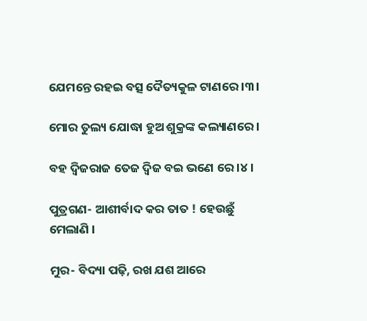ଯେମନ୍ତେ ରହଇ ବତ୍ସ ଦୈତ୍ୟକୁଳ ଟାଣରେ ।୩।

ମୋର ତୁଲ୍ୟ ଯୋଦ୍ଧା ହୁଅ ଶୁକ୍ରଙ୍କ କଲ୍ୟାଣରେ ।

ବହ ଦ୍ୱିଜରାଜ ତେଜ ଦ୍ୱିଜ ବଇ ଭଣେ ରେ ।୪।

ପୁତ୍ରଗଣ- ଆଶୀର୍ବାଦ କର ତାତ ! ହେଉଛୁଁ ମେଲାଣି ।

ମୁର- ବିଦ୍ୟା ପଢ଼ି, ରଖ ଯଶ ଆରେ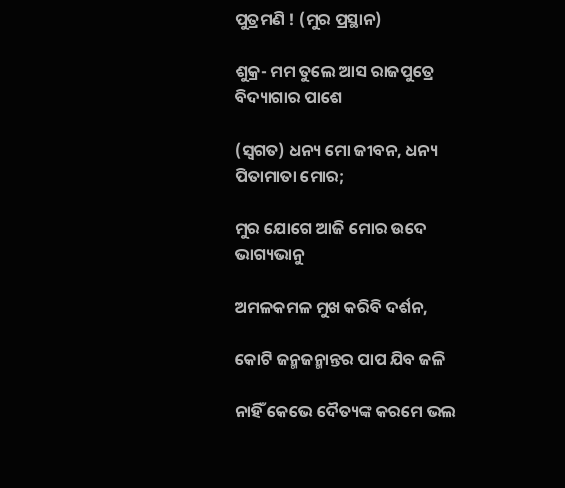ପୁତ୍ରମଣି ! (ମୁର ପ୍ରସ୍ଥାନ)

ଶୁକ୍ର- ମମ ତୁଲେ ଆସ ରାଜପୁତ୍ରେ ବିଦ୍ୟାଗାର ପାଶେ

(ସ୍ୱଗତ) ଧନ୍ୟ ମୋ ଜୀବନ, ଧନ୍ୟ ପିତାମାତା ମୋର;

ମୁର ଯୋଗେ ଆଜି ମୋର ଉଦେ ଭାଗ୍ୟଭାନୁ

ଅମଳକମଳ ମୁଖ କରିବି ଦର୍ଶନ,

କୋଟି ଜନ୍ମଜନ୍ମାନ୍ତର ପାପ ଯିବ ଜଳି

ନାହିଁ କେଭେ ଦୈତ୍ୟଙ୍କ କରମେ ଭଲ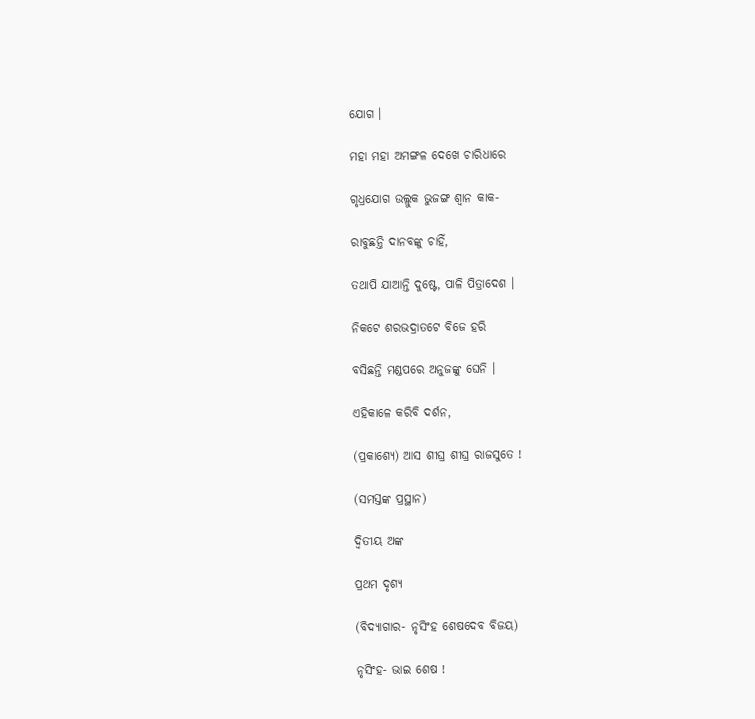ଯୋଗ ।

ମହା ମହା ଅମଙ୍ଗଳ ଦେଖେ ଚାରିଧାରେ

ଗୃଧ୍ରଯୋଗ ଉଲ୍ଲୁକ ଭୁଜଙ୍ଗ ଶ୍ୱାନ କାକ-

ରାବୁଛନ୍ତି ଦାନବଙ୍କୁ ଚାହିଁ,

ତଥାପି ଯାଆନ୍ତି ଦୁଷ୍ଟେ, ପାଳି ପିତ୍ରାଦେଶ ।

ନିକଟେ ଶରଭଦ୍ରାତଟେ ବିଜେ ହରି

ବସିଛନ୍ତି ମଣ୍ଡପରେ ଅନୁଜଙ୍କୁ ଘେନି ।

ଏହିକାଳେ କରିବି ଦର୍ଶନ,

(ପ୍ରକାଶ୍ୟେ) ଆସ ଶୀଘ୍ର ଶୀଘ୍ର ରାଜସୁତେ !

(ସମସ୍ତଙ୍କ ପ୍ରସ୍ଥାନ)

ଦ୍ୱିତୀୟ ଅଙ୍କ

ପ୍ରଥମ ଦୃଶ୍ୟ

(ବିଦ୍ୟାଗାର- ନୃସିଂହ ଶେଷଦେବ ବିଜୟ)

ନୃସିଂହ- ଭାଇ ଶେଷ !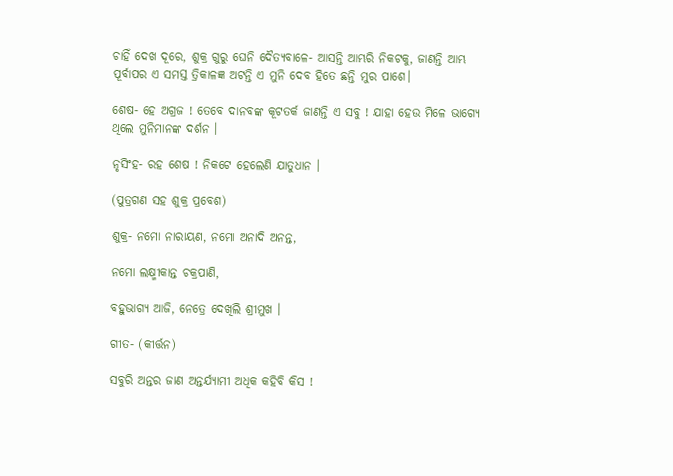ଚାହିଁ ଦେଖ ଦୂରେ, ଶୁକ୍ର ଗୁରୁ ଘେନି ଦୈତ୍ୟବାଳେ- ଆସନ୍ତି ଆମ୍ଭରି ନିକଟକୁ, ଜାଣନ୍ତି ଆମ୍ଭ ପୂର୍ବାପର ଏ ସମସ୍ତ ତ୍ରିକାଳଜ୍ଞ ଅଟନ୍ତି ଏ ମୁନି ଦେବ ହିତେ ଛନ୍ତି ମୁର ପାଶେ।

ଶେଷ- ହେ ଅଗ୍ରଜ ! ତେବେ ଦାନବଙ୍କ କୂଟତର୍କ ଜାଣନ୍ତି ଏ ସବୁ ! ଯାହା ହେଉ ମିଳେ ଭାଗ୍ୟେ ଥିଲେ ମୁନିମାନଙ୍କ ଦର୍ଶନ ।

ନୃସିଂହ- ରହ ଶେଷ ! ନିକଟେ ହେଲେଣି ଯାତୁଧାନ ।

(ପୁତ୍ରଗଣ ସହ ଶୁକ୍ର ପ୍ରବେଶ)

ଶୁକ୍ର- ନମୋ ନାରାୟଣ, ନମୋ ଅନାଦି ଅନନ୍ତ,

ନମୋ ଲକ୍ଷ୍ମୀକାନ୍ତ ଚକ୍ରପାଣି,

ବହୁଭାଗ୍ୟ ଆଜି, ନେତ୍ରେ ଦେଖିଲି ଶ୍ରୀମୁଖ ।

ଗୀତ- (କୀର୍ତ୍ତନ)

ସବୁରି ଅନ୍ତର ଜାଣ ଅନ୍ତର୍ଯ୍ୟାମୀ ଅଧିକ କହିବି କିସ !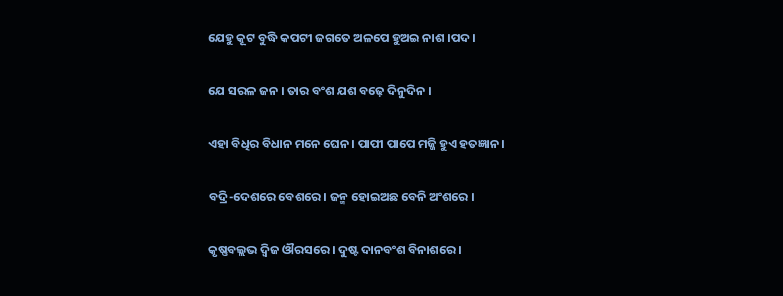ଯେହୁ କୂଟ ବୁଦ୍ଧି କପଟୀ ଜଗତେ ଅଳପେ ହୁଅଇ ନାଶ ।ପଦ।

ଯେ ସରଳ ଜନ । ତାର ବଂଶ ଯଶ ବଢ଼େ ଦିନୁଦିନ ।

ଏହା ବିଧିର ବିଧାନ ମନେ ଘେନ । ପାପୀ ପାପେ ମଜ୍ଜି ହୁଏ ହତଜ୍ଞାନ ।

ବଦ୍ରି-ଦେଶରେ ବେଶରେ । ଜନ୍ମ ହୋଇଅଛ ବେନି ଅଂଶରେ ।

କୃଷ୍ଣବଲ୍ଲଭ ଦ୍ୱିଜ ଔରସରେ । ଦୁଷ୍ଟ ଦାନବଂଶ ବିନାଶରେ ।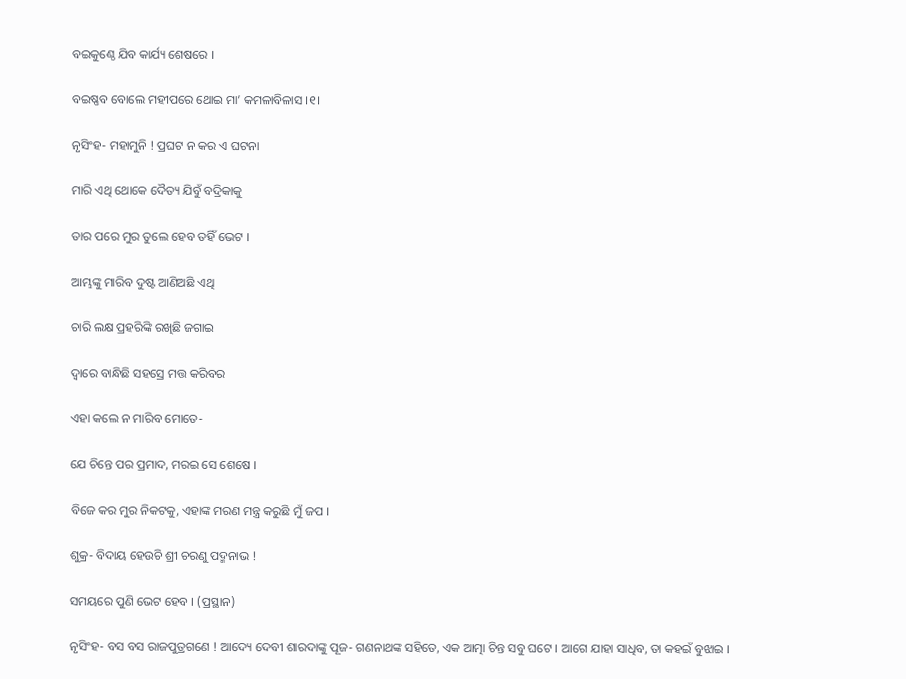ବଇକୁଣ୍ଠେ ଯିବ କାର୍ଯ୍ୟ ଶେଷରେ ।

ବଇଷ୍ଣବ ବୋଲେ ମହୀପରେ ଥୋଇ ମା’ କମଳାବିଳାସ ।୧।

ନୃସିଂହ- ମହାମୁନି ! ପ୍ରଘଟ ନ କର ଏ ଘଟନା

ମାରି ଏଥି ଥୋକେ ଦୈତ୍ୟ ଯିବୁଁ ବଦ୍ରିକାକୁ

ତାର ପରେ ମୁର ତୁଲେ ହେବ ତହିଁ ଭେଟ ।

ଆମ୍ଭଙ୍କୁ ମାରିବ ଦୁଷ୍ଟ ଆଣିଅଛି ଏଥି

ଚାରି ଲକ୍ଷ ପ୍ରହରିଙ୍କି ରଖିଛି ଜଗାଇ

ଦ୍ୱାରେ ବାନ୍ଧିଛି ସହସ୍ରେ ମତ୍ତ କରିବର

ଏହା କଲେ ନ ମାରିବ ମୋତେ-

ଯେ ଚିନ୍ତେ ପର ପ୍ରମାଦ, ମରଇ ସେ ଶେଷେ ।

ବିଜେ କର ମୁର ନିକଟକୁ, ଏହାଙ୍କ ମରଣ ମନ୍ତ୍ର କରୁଛି ମୁଁ ଜପ ।

ଶୁକ୍ର- ବିଦାୟ ହେଉଚି ଶ୍ରୀ ଚରଣୁ ପଦ୍ମନାଭ !

ସମୟରେ ପୁଣି ଭେଟ ହେବ । (ପ୍ରସ୍ଥାନ)

ନୃସିଂହ- ବସ ବସ ରାଜପୁତ୍ରଗଣେ ! ଆଦ୍ୟେ ଦେବୀ ଶାରଦାଙ୍କୁ ପୂଜ- ଗଣନାଥଙ୍କ ସହିତେ, ଏକ ଆତ୍ମା ଚିନ୍ତ ସବୁ ଘଟେ । ଆଗେ ଯାହା ସାଧିବ, ତା କହଇଁ ବୁଝାଇ ।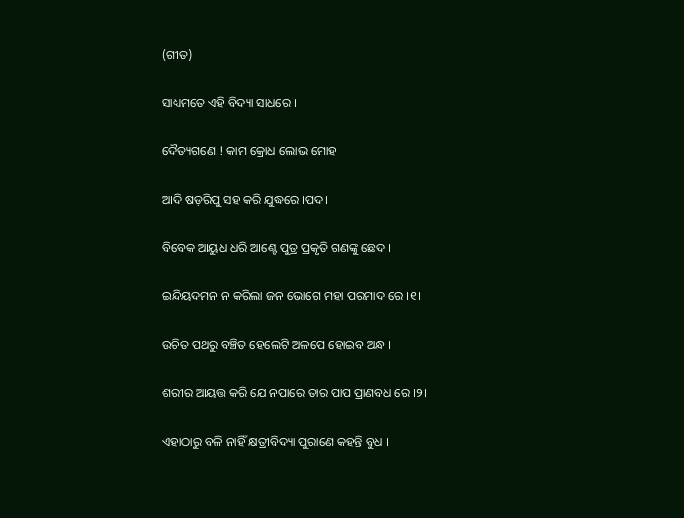(ଗୀତ)

ସାଧ୍ୟମତେ ଏହି ବିଦ୍ୟା ସାଧରେ ।

ଦୈତ୍ୟଗଣେ ! କାମ କ୍ରୋଧ ଲୋଭ ମୋହ

ଆଦି ଷଡ଼ରିପୁ ସହ କରି ଯୁଦ୍ଧରେ ।ପଦ।

ବିବେକ ଆୟୁଧ ଧରି ଆଣ୍ଟେ ପୁତ୍ର ପ୍ରକୃତି ଗଣଙ୍କୁ ଛେଦ ।

ଇନ୍ଦିୟଦମନ ନ କରିଲା ଜନ ଭୋଗେ ମହା ପରମାଦ ରେ ।୧।

ଉଚିତ ପଥରୁ ବଞ୍ଚିତ ହେଲେଟି ଅଳପେ ହୋଇବ ଅନ୍ଧ ।

ଶରୀର ଆୟତ୍ତ କରି ଯେ ନପାରେ ତାର ପାପ ପ୍ରାଣବଧ ରେ ।୨।

ଏହାଠାରୁ ବଳି ନାହିଁ କ୍ଷତ୍ରୀବିଦ୍ୟା ପୁରାଣେ କହନ୍ତି ବୁଧ ।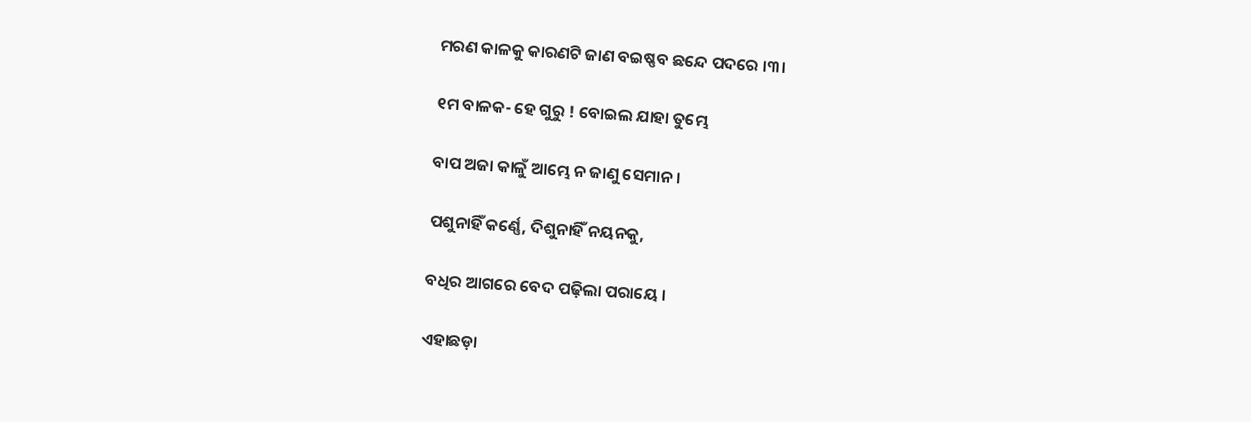ମରଣ କାଳକୁ କାରଣଟି ଜାଣ ବଇଷ୍ଣବ ଛନ୍ଦେ ପଦରେ ।୩।

୧ମ ବାଳକ- ହେ ଗୁରୁ ! ବୋଇଲ ଯାହା ତୁମ୍ଭେ

ବାପ ଅଜା କାଳୁଁ ଆମ୍ଭେ ନ ଜାଣୁ ସେମାନ ।

ପଶୁନାହିଁ କର୍ଣ୍ଣେ, ଦିଶୁନାହିଁ ନୟନକୁ,

ବଧିର ଆଗରେ ବେଦ ପଢ଼ିଲା ପରାୟେ ।

ଏହାଛଡ଼ା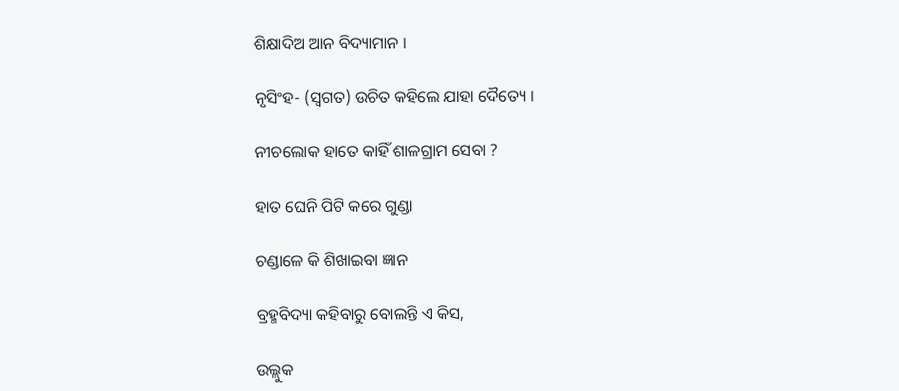ଶିକ୍ଷାଦିଅ ଆନ ବିଦ୍ୟାମାନ ।

ନୃସିଂହ- (ସ୍ୱଗତ) ଉଚିତ କହିଲେ ଯାହା ଦୈତ୍ୟେ ।

ନୀଚଲୋକ ହାତେ କାହିଁ ଶାଳଗ୍ରାମ ସେବା ?

ହାତ ଘେନି ପିଟି କରେ ଗୁଣ୍ଡା

ଚଣ୍ଡାଳେ କି ଶିଖାଇବା ଜ୍ଞାନ

ବ୍ରହ୍ମବିଦ୍ୟା କହିବାରୁ ବୋଲନ୍ତି ଏ କିସ,

ଉଲ୍ଲୁକ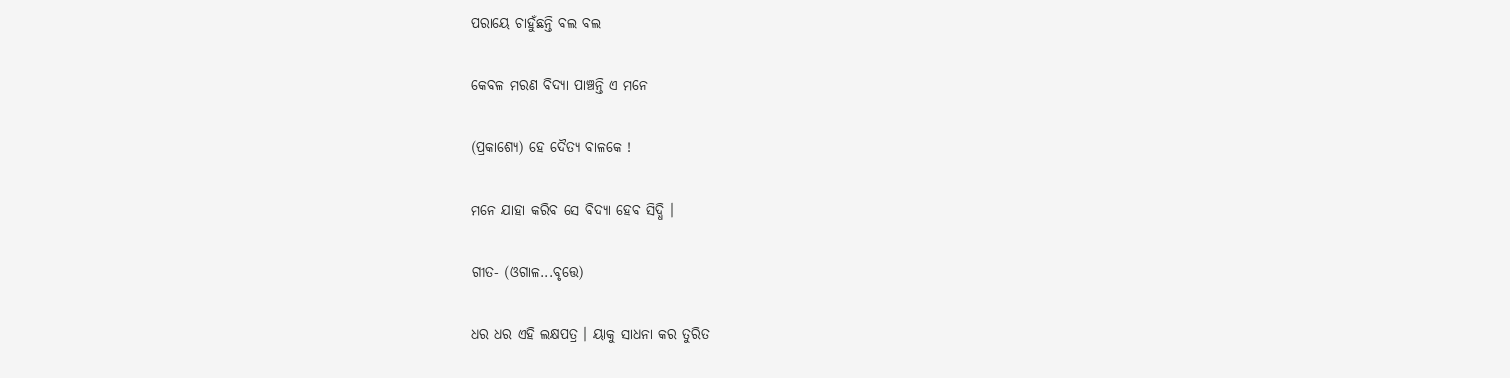ପରାୟେ ଚାହୁଁଛନ୍ତି ବଲ ବଲ

କେବଳ ମରଣ ବିଦ୍ୟା ପାଞ୍ଚନ୍ତି ଏ ମନେ

(ପ୍ରକାଶ୍ୟେ) ହେ ଦୈତ୍ୟ ବାଳକେ !

ମନେ ଯାହା କରିବ ସେ ବିଦ୍ୟା ହେବ ସିଦ୍ଧି ।

ଗୀତ- (ଓଗାଳ...ବୃତ୍ତେ)

ଧର ଧର ଏହି ଲକ୍ଷପତ୍ର । ୟାକୁ ସାଧନା କର ତୁରିତ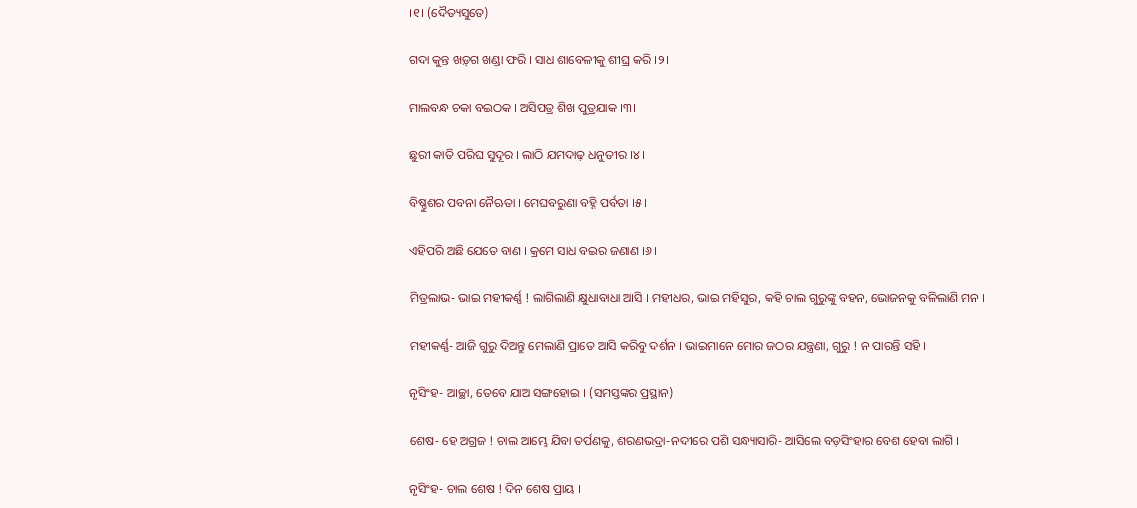।୧। (ଦୈତ୍ୟସୁତେ)

ଗଦା କୁନ୍ତ ଖଡ଼୍‌ଗ ଖଣ୍ଡା ଫରି । ସାଧ ଶାବେଳୀକୁ ଶୀଘ୍ର କରି ।୨।

ମାଲବନ୍ଧ ଚକା ବଇଠକ । ଅସିପତ୍ର ଶିଖ ପୁତ୍ରଯାକ ।୩।

ଛୁରୀ କାତି ପରିଘ ସୁଦୂର । ଲାଠି ଯମଦାଢ଼ ଧନୁତୀର ।୪।

ବିଷ୍ଣୁଶର ପବନା ନୈଋତା । ମେଘବରୁଣା ବହ୍ନି ପର୍ବତା ।୫।

ଏହିପରି ଅଛି ଯେତେ ବାଣ । କ୍ରମେ ସାଧ ବଇର ଜଣାଣ ।୬।

ମିତ୍ରଲାଭ- ଭାଇ ମହୀକର୍ଣ୍ଣ ! ଲାଗିଲାଣି କ୍ଷୁଧାବାଧା ଆସି । ମହୀଧର, ଭାଇ ମହିସୁର, କହି ଚାଲ ଗୁରୁଙ୍କୁ ବହନ, ଭୋଜନକୁ ବଳିଲାଣି ମନ ।

ମହୀକର୍ଣ୍ଣ- ଆଜି ଗୁରୁ ଦିଅନ୍ତୁ ମେଲାଣି ପ୍ରାତେ ଆସି କରିବୁ ଦର୍ଶନ । ଭାଇମାନେ ମୋର ଜଠର ଯନ୍ତ୍ରଣା, ଗୁରୁ ! ନ ପାରନ୍ତି ସହି ।

ନୃସିଂହ- ଆଚ୍ଛା, ତେବେ ଯାଅ ସଙ୍ଗହୋଇ । (ସମସ୍ତଙ୍କର ପ୍ରସ୍ଥାନ)

ଶେଷ- ହେ ଅଗ୍ରଜ ! ଚାଲ ଆମ୍ଭେ ଯିବା ତର୍ପଣକୁ, ଶରଣଭଦ୍ରା-ନଦୀରେ ପଶି ସନ୍ଧ୍ୟାସାରି- ଆସିଲେ ବଡ଼ସିଂହାର ବେଶ ହେବା ଲାଗି ।

ନୃସିଂହ- ଚାଲ ଶେଷ ! ଦିନ ଶେଷ ପ୍ରାୟ ।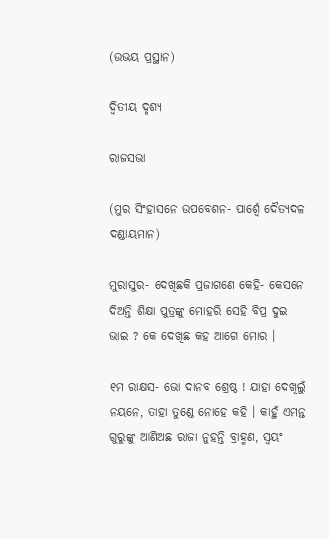(ଉଭୟ ପ୍ରସ୍ଥାନ)

ଦ୍ୱିତୀୟ ଦୃଶ୍ୟ

ରାଜସଭା

(ମୁର ସିଂହାସନେ ଉପବେଶନ- ପାର୍ଶ୍ୱେ ଦୈତ୍ୟଦଳ ଦଣ୍ଡାୟମାନ)

ମୁରାସୁର- ଦେଖିଛକି ପ୍ରଜାଗଣେ କେହି- କେସନେ ଦିଅନ୍ତି ଶିକ୍ଷା ପୁତ୍ରଙ୍କୁ ମୋହରି ସେହି ବିପ୍ର ଦୁଇ ଭାଇ ? କେ ଦେଖିଛ କହ ଆଗେ ମୋର ।

୧ମ ରାକ୍ଷସ- ଭୋ ଦାନବ ଶ୍ରେଷ୍ଠ ! ଯାହା ଦେଖିଲୁଁ ନୟନେ, ତାହା ତୁଣ୍ଡେ ନୋହେ କହି । କାହୁଁ ଏମନ୍ତ ଗୁରୁଙ୍କୁ ଆଣିଅଛ ରାଜା ନୁହନ୍ତି ବ୍ରାହ୍ମଣ, ସ୍ୱୟଂ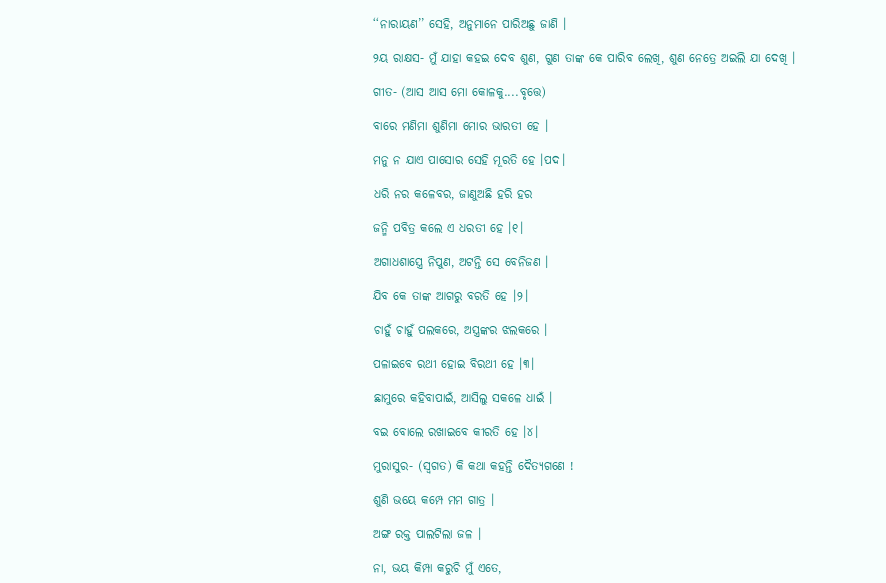‘‘ନାରାୟଣ’’ ସେହି, ଅନୁମାନେ ପାରିଅଛୁ ଜାଣି ।

୨ୟ ରାକ୍ଷସ- ମୁଁ ଯାହା କହଇ ଦେବ ଶୁଣ, ଗୁଣ ତାଙ୍କ କେ ପାରିବ ଲେଖି, ଶୁଣ ନେତ୍ରେ ଅଇଲି ଯା ଦେଖି ।

ଗୀତ- (ଆସ ଆସ ମୋ କୋଳକୁ....ବୃତ୍ତେ)

ବାରେ ମଣିମା ଶୁଣିମା ମୋର ଭାରତୀ ହେ ।

ମନୁ ନ ଯାଏ ପାସୋର ସେହି ମୂରତି ହେ ।ପଦ।

ଧରି ନର କଳେବର, ଜାଣୁଅଛି ହରି ହର

ଜନ୍ମି ପବିତ୍ର କଲେ ଏ ଧରତୀ ହେ ।୧।

ଅଗାଧଶାସ୍ତ୍ରେ ନିପୁଣ, ଅଟନ୍ତି ସେ ବେନିଜଣ ।

ଯିବ କେ ତାଙ୍କ ଆଗରୁ ବରତି ହେ ।୨।

ଚାହୁଁ ଚାହୁଁ ପଲକରେ, ଅସ୍ତ୍ରଙ୍କର ଝଲକରେ ।

ପଳାଇବେ ରଥୀ ହୋଇ ବିରଥୀ ହେ ।୩।

ଛାମୁରେ କହିବାପାଇଁ, ଆସିଲୁ ସକଳେ ଧାଇଁ ।

ବଇ ବୋଲେ ରଖାଇବେ କୀରତି ହେ ।୪।

ମୁରାସୁର- (ସ୍ୱଗତ) କି କଥା କହନ୍ତି ଦୈତ୍ୟଗଣେ !

ଶୁଣି ଭୟେ କମ୍ପେ ମମ ଗାତ୍ର ।

ଅଙ୍ଗ ରକ୍ତ ପାଲଟିଲା ଜଳ ।

ନା, ଭୟ କିମ୍ପା କରୁଚି ମୁଁ ଏତେ,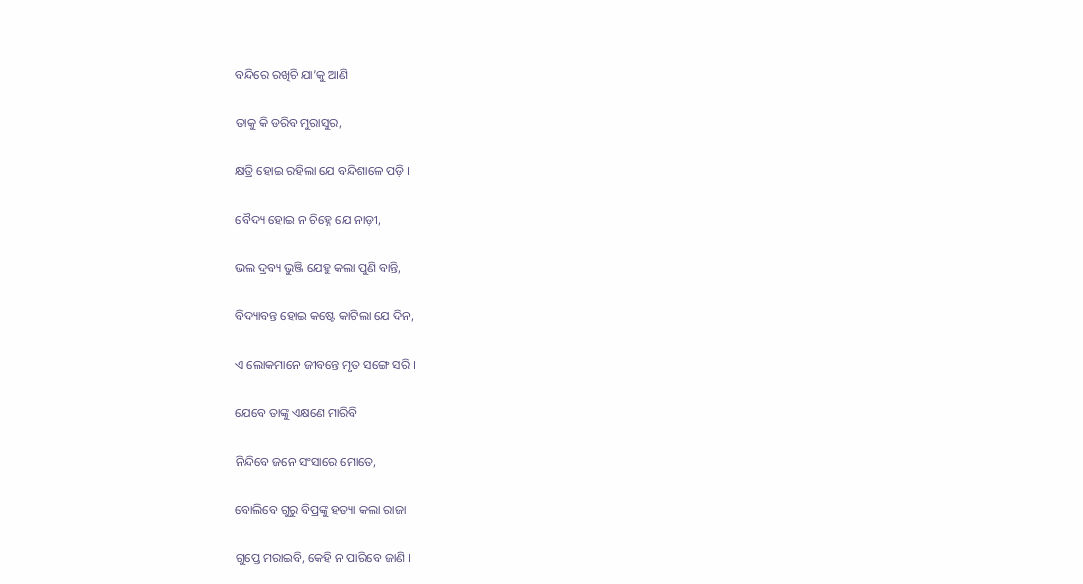ବନ୍ଦିରେ ରଖିଚି ଯା’କୁ ଆଣି

ତାକୁ କି ଡରିବ ମୁରାସୁର,

କ୍ଷତ୍ରି ହୋଇ ରହିଲା ଯେ ବନ୍ଦିଶାଳେ ପଡ଼ି ।

ବୈଦ୍ୟ ହୋଇ ନ ଚିହ୍ନେ ଯେ ନାଡ଼ୀ,

ଭଲ ଦ୍ରବ୍ୟ ଭୁଞ୍ଜି ଯେହୁ କଲା ପୁଣି ବାନ୍ତି,

ବିଦ୍ୟାବନ୍ତ ହୋଇ କଷ୍ଟେ କାଟିଲା ଯେ ଦିନ,

ଏ ଲୋକମାନେ ଜୀବନ୍ତେ ମୃତ ସଙ୍ଗେ ସରି ।

ଯେବେ ତାଙ୍କୁ ଏକ୍ଷଣେ ମାରିବି

ନିନ୍ଦିବେ ଜନେ ସଂସାରେ ମୋତେ,

ବୋଲିବେ ଗୁରୁ ବିପ୍ରଙ୍କୁ ହତ୍ୟା କଲା ରାଜା

ଗୁପ୍ତେ ମରାଇବି, କେହି ନ ପାରିବେ ଜାଣି ।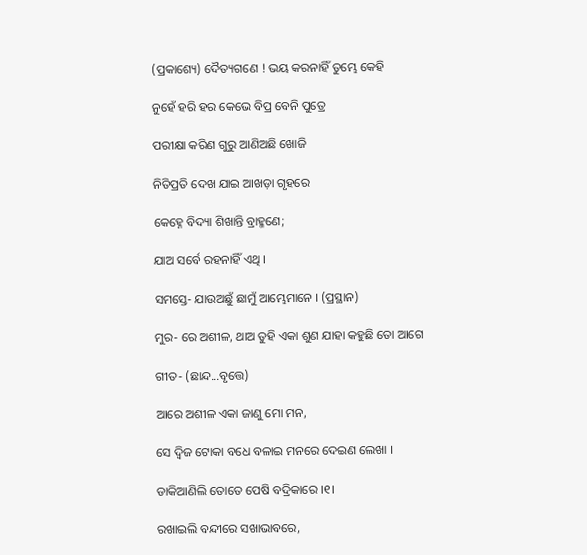(ପ୍ରକାଶ୍ୟେ) ଦୈତ୍ୟଗଣେ ! ଭୟ କରନାହିଁ ତୁମ୍ଭେ କେହି

ନୁହେଁ ହରି ହର କେଭେ ବିପ୍ର ବେନି ପୁତ୍ରେ

ପରୀକ୍ଷା କରିଣ ଗୁରୁ ଆଣିଅଛି ଖୋଜି

ନିତିପ୍ରତି ଦେଖ ଯାଇ ଆଖଡ଼ା ଗୃହରେ

କେହ୍ନେ ବିଦ୍ୟା ଶିଖାନ୍ତି ବ୍ରାହ୍ମଣେ;

ଯାଅ ସର୍ବେ ରହନାହିଁ ଏଥି ।

ସମସ୍ତେ- ଯାଉଅଛୁଁ ଛାମୁଁ ଆମ୍ଭେମାନେ । (ପ୍ରସ୍ଥାନ)

ମୁର- ରେ ଅଶୀଳ, ଥାଅ ତୁହି ଏକା ଶୁଣ ଯାହା କହୁଛି ତୋ ଆଗେ

ଗୀତ- (ଛାନ୍ଦ...ବୃତ୍ତେ)

ଆରେ ଅଶୀଳ ଏକା ଜାଣୁ ମୋ ମନ,

ସେ ଦ୍ୱିଜ ଟୋକା ବଧେ ବଳାଇ ମନରେ ଦେଇଣ ଲେଖା ।

ଡାକିଆଣିଲି ତୋତେ ପେଷି ବଦ୍ରିକାରେ ।୧।

ରଖାଇଲି ବନ୍ଦୀରେ ସଖାଭାବରେ,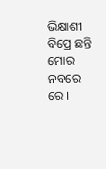ଭିକ୍ଷାଶୀ ବିପ୍ରେ ଛନ୍ତି ମୋର ନବରେ ରେ ।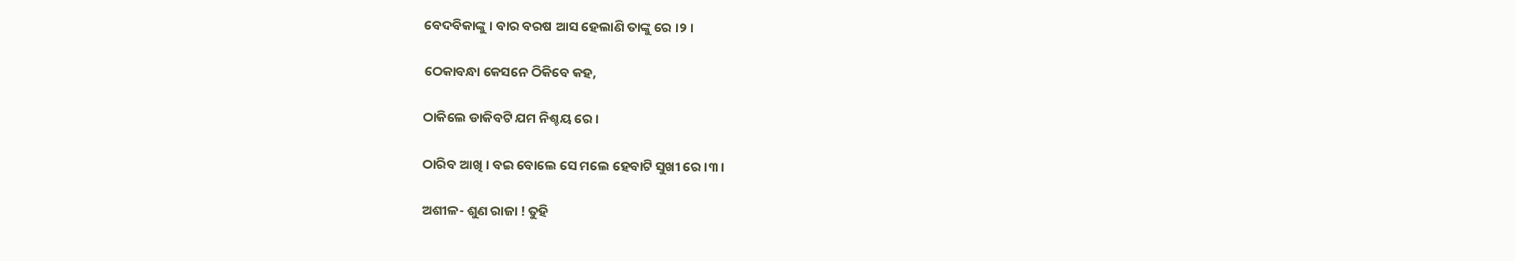ବେଦବିକାଙ୍କୁ । ବାର ବରଷ ଆସ ହେଲାଣି ତାଙ୍କୁ ରେ ।୨।

ଠେକାବନ୍ଧା କେସନେ ଠିକିବେ କହ,

ଠାକିଲେ ଡାକିବଟି ଯମ ନିଶ୍ଚୟ ରେ ।

ଠାରିବ ଆଖି । ବଇ ବୋଲେ ସେ ମଲେ ହେବାଟି ସୁଖୀ ରେ ।୩।

ଅଶୀଳ- ଶୁଣ ରାଜା ! ତୁହି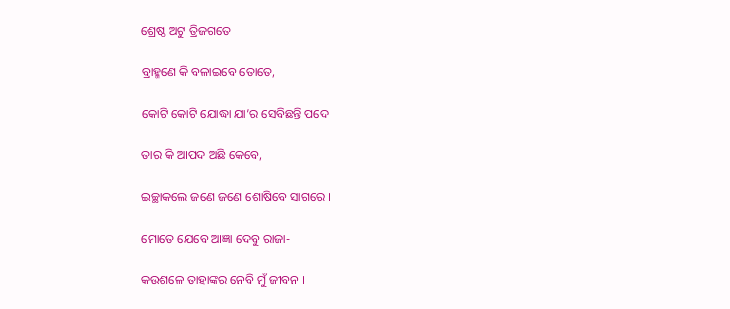ଶ୍ରେଷ୍ଠ ଅଟୁ ତ୍ରିଜଗତେ

ବ୍ରାହ୍ମଣେ କି ବଳାଇବେ ତୋତେ,

କୋଟି କୋଟି ଯୋଦ୍ଧା ଯା’ର ସେବିଛନ୍ତି ପଦେ

ତାର କି ଆପଦ ଅଛି କେବେ,

ଇଚ୍ଛାକଲେ ଜଣେ ଜଣେ ଶୋଷିବେ ସାଗରେ ।

ମୋତେ ଯେବେ ଆଜ୍ଞା ଦେବୁ ରାଜା-

କଉଶଳେ ତାହାଙ୍କର ନେବି ମୁଁ ଜୀବନ ।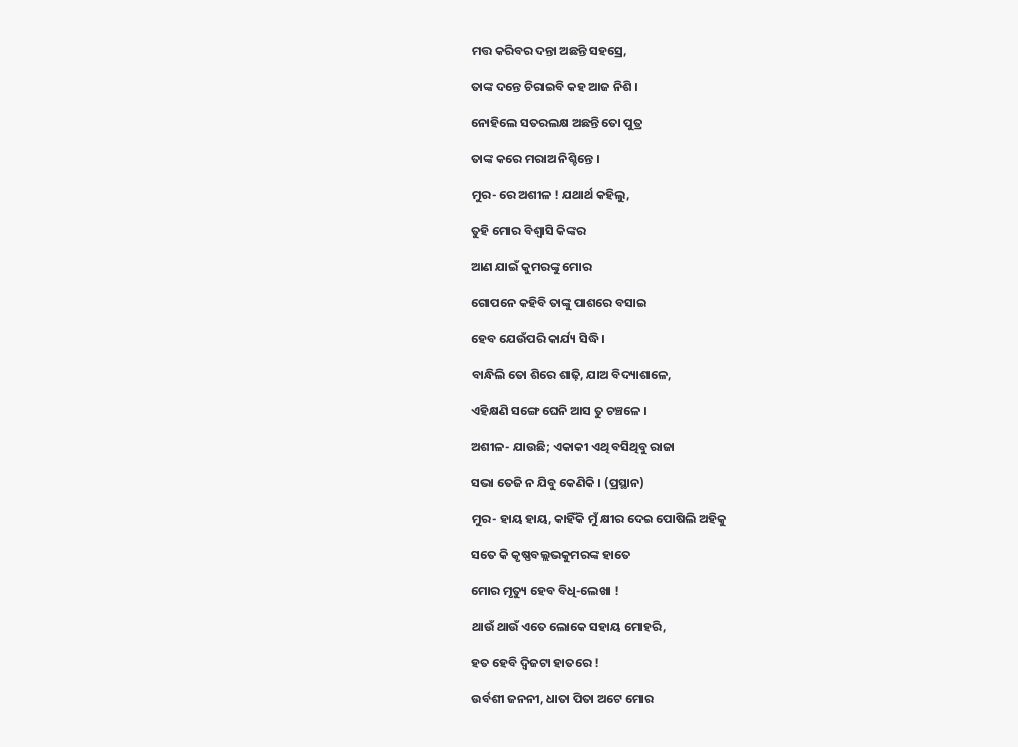ମତ୍ତ କରିବର ଦନ୍ତା ଅଛନ୍ତି ସହସ୍ରେ,

ତାଙ୍କ ଦନ୍ତେ ଚିରାଇବି କହ ଆଜ ନିଶି ।

ନୋହିଲେ ସତରଲକ୍ଷ ଅଛନ୍ତି ତୋ ପୁତ୍ର

ତାଙ୍କ କରେ ମରାଅ ନିଶ୍ଚିନ୍ତେ ।

ମୁର- ରେ ଅଶୀଳ ! ଯଥାର୍ଥ କହିଲୁ,

ତୁହି ମୋର ବିଶ୍ୱାସି କିଙ୍କର

ଆଣ ଯାଇଁ କୁମରଙ୍କୁ ମୋର

ଗୋପନେ କହିବି ତାଙ୍କୁ ପାଶରେ ବସାଇ

ହେବ ଯେଉଁପରି କାର୍ଯ୍ୟ ସିଦ୍ଧି ।

ବାନ୍ଧିଲି ତୋ ଶିରେ ଶାଢ଼ି, ଯାଅ ବିଦ୍ୟାଶାଳେ,

ଏହିକ୍ଷଣି ସଙ୍ଗେ ଘେନି ଆସ ତୁ ଚଞ୍ଚଳେ ।

ଅଶୀଳ- ଯାଉଛି; ଏକାକୀ ଏଥି ବସିଥିବୁ ରାଜା

ସଭା ତେଜି ନ ଯିବୁ କେଣିକି । (ପ୍ରସ୍ଥାନ)

ମୁର- ହାୟ ହାୟ, କାହିଁକି ମୁଁ କ୍ଷୀର ଦେଇ ପୋଷିଲି ଅହିକୁ

ସତେ କି କୃଷ୍ଣବଲ୍ଲଭକୁମରଙ୍କ ହାତେ

ମୋର ମୃତ୍ୟୁ ହେବ ବିଧି-ଲେଖା !

ଥାଉଁ ଥାଉଁ ଏତେ ଲୋକେ ସହାୟ ମୋହରି,

ହତ ହେବି ଦ୍ୱିଜଟା ହାତରେ !

ଉର୍ବଶୀ ଜନନୀ, ଧାତା ପିତା ଅଟେ ମୋର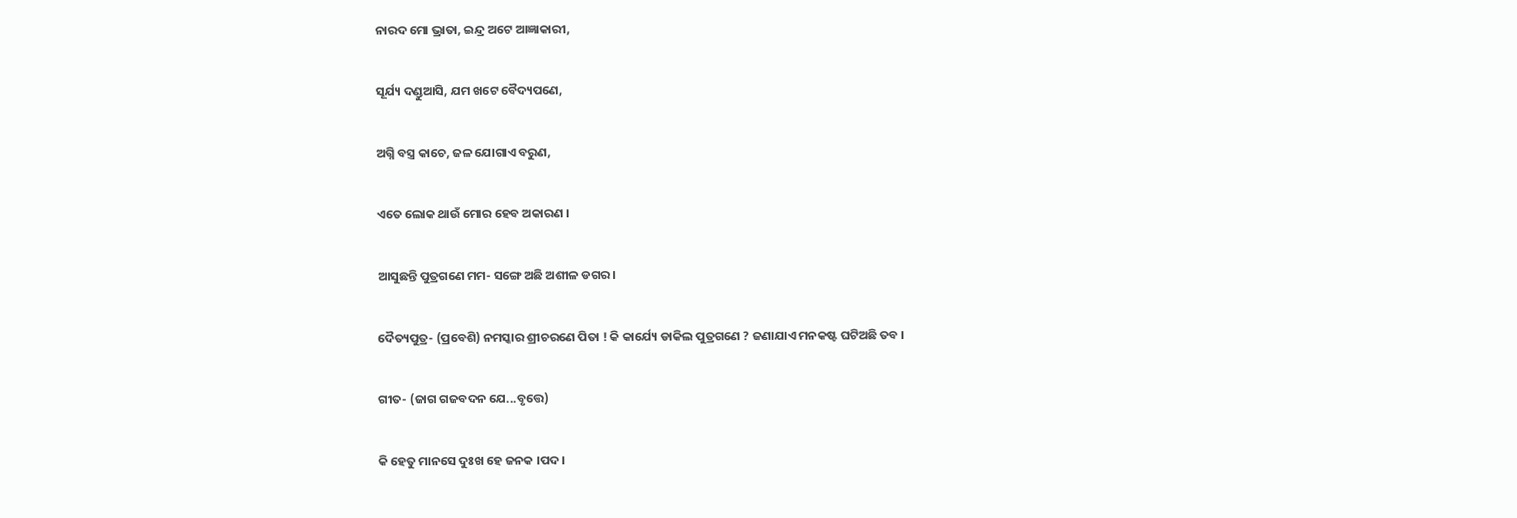ନାରଦ ମୋ ଭ୍ରାତା, ଇନ୍ଦ୍ର ଅଟେ ଆଜ୍ଞାକାରୀ,

ସୂର୍ଯ୍ୟ ଦଣ୍ଡୁଆସି, ଯମ ଖଟେ ବୈଦ୍ୟପଣେ,

ଅଗ୍ନି ବସ୍ତ୍ର କାଚେ, ଜଳ ଯୋଗାଏ ବରୁଣ,

ଏତେ ଲୋକ ଥାଉଁ ମୋର ହେବ ଅକାରଣ ।

ଆସୁଛନ୍ତି ପୁତ୍ରଗଣେ ମମ- ସଙ୍ଗେ ଅଛି ଅଶୀଳ ଡଗର ।

ଦୈତ୍ୟପୁତ୍ର- (ପ୍ରବେଶି) ନମସ୍କାର ଶ୍ରୀଚରଣେ ପିତା ! କି କାର୍ଯ୍ୟେ ଡାକିଲ ପୁତ୍ରଗଣେ ? ଜଣାଯାଏ ମନକଷ୍ଟ ଘଟିଅଛି ତବ ।

ଗୀତ- (ଜାଗ ଗଜବଦନ ଯେ...ବୃତ୍ତେ)

କି ହେତୁ ମାନସେ ଦୁଃଖ ହେ ଜନକ ।ପଦ।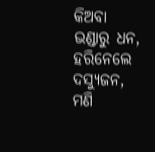କିଅବା ଭଣ୍ଡାରୁ ଧନ, ହରିନେଲେ ଦସ୍ୟୁଜନ, ମଣି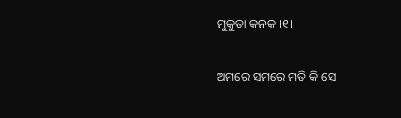ମୁକୁତା କନକ ।୧।

ଅମରେ ସମରେ ମତି କି ସେ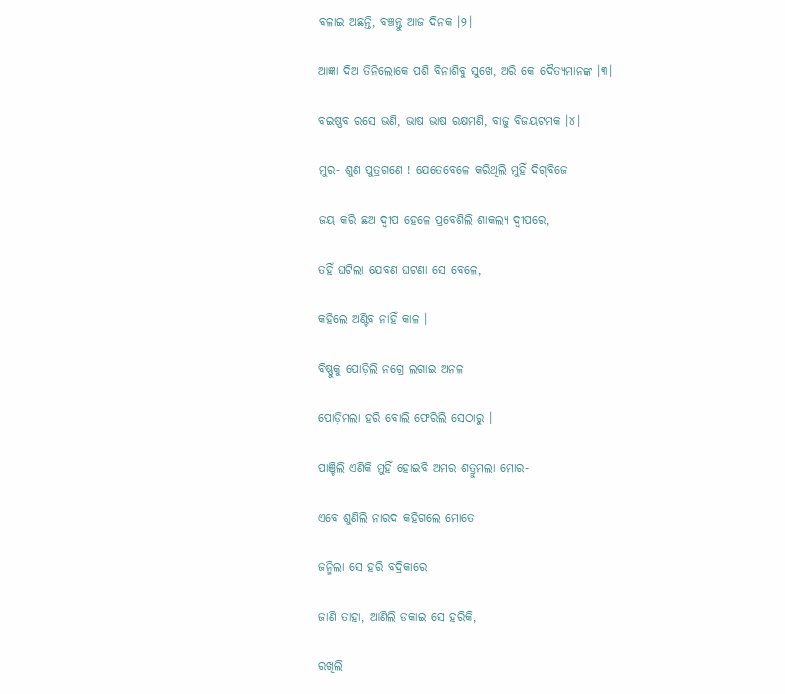ବଳାଇ ଅଛନ୍ତି, ବଞ୍ଚନ୍ତୁ ଆଜ ଦିନକ ।୨।

ଆଜ୍ଞା ଦିଅ ତିନିଲୋକେ ପଶି ବିନାଶିବୁ ସୁଖେ, ଅରି କେ ଦୈତ୍ୟମାନଙ୍କ ।୩।

ବଇଷ୍ଣବ ରସେ ଭଣି, ଭାଷ ଭାଷ ରକ୍ଷମଣି, ବାଜୁ ବିଜୟଟମକ ।୪।

ମୁର- ଶୁଣ ପୁତ୍ରଗଣେ ! ଯେତେବେଳେ କରିଥିଲି ମୁହିଁ ଦିଗ୍‌ବିଜେ

ଜୟ କରି ଛଅ ଦ୍ୱୀପ ହେଳେ ପ୍ରବେଶିଲି ଶାକଲ୍ୟ ଦ୍ୱୀପରେ,

ତହିଁ ଘଟିଲା ଯେବଣ ଘଟଣା ସେ ବେଳେ,

କହିଲେ ଅଣ୍ଟିବ ନାହିଁ କାଳ ।

ବିଷ୍ଣୁକୁ ପୋଡ଼ିଲି ନଗ୍ରେ ଲଗାଇ ଅନଳ

ପୋଡ଼ିମଲା ହରି ବୋଲି ଫେରିଲି ସେଠାରୁ ।

ପାଞ୍ଚିଲି ଏଣିକି ମୁହିଁ ହୋଇବି ଅମର ଶତ୍ରୁମଲା ମୋର-

ଏବେ ଶୁଣିଲି ନାରଦ କହିଗଲେ ମୋତେ

ଜନ୍ମିଲା ସେ ହରି ବଦ୍ରିକାରେ

ଜାଣି ତାହା, ଆଣିଲି ଡକାଇ ସେ ହରିକି,

ରଖିଲି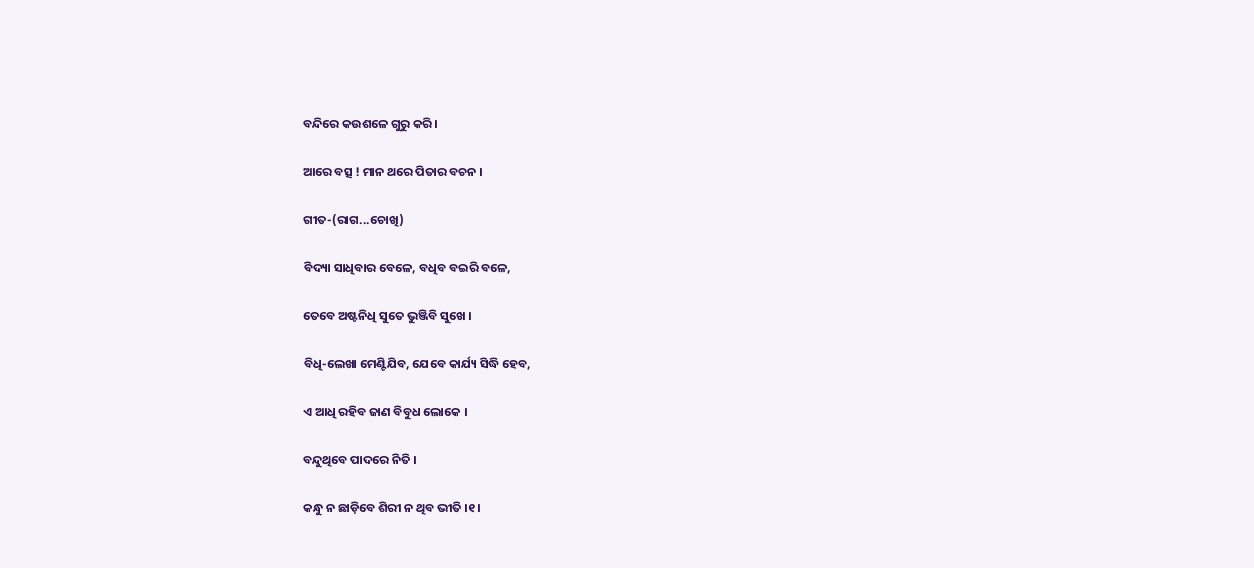ବନ୍ଦିରେ କଉଶଳେ ଗୁରୁ କରି ।

ଆରେ ବତ୍ସ ! ମାନ ଥରେ ପିତାର ବଚନ ।

ଗୀତ-(ରାଗ...ଚୋଖି)

ବିଦ୍ୟା ସାଧିବାର ବେଳେ, ବଧିବ ବଇରି ବଳେ,

ତେବେ ଅଷ୍ଟନିଧି ସୁତେ ଭୁଞ୍ଜିବି ସୁଖେ ।

ବିଧି-ଲେଖା ମେଣ୍ଟିଯିବ, ଯେବେ କାର୍ଯ୍ୟ ସିଦ୍ଧି ହେବ,

ଏ ଆଧି ରହିବ ଜାଣ ବିବୁଧ ଲୋକେ ।

ବନ୍ଦୁଥିବେ ପାଦରେ ନିତି ।

କନ୍ଧୁ ନ ଛାଡ଼ିବେ ଶିରୀ ନ ଥିବ ଭୀତି ।୧।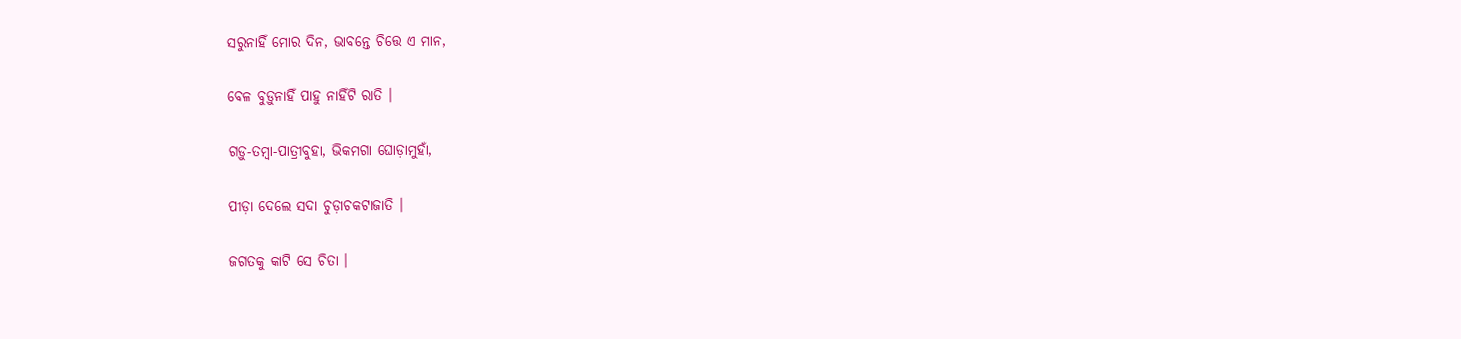ସରୁନାହିଁ ମୋର ଦିନ, ଭାବନ୍ତେ ଚିତ୍ତେ ଏ ମାନ,

ବେଳ ବୁଡ଼ୁନାହିଁ ପାହୁ ନାହିଁଟି ରାତି ।

ଗଡ଼ୁ-ତମ୍ବା-ପାତ୍ରୀବୁହା, ଭିକମଗା ଘୋଡ଼ାମୁହାଁ,

ପୀଡ଼ା ଦେଲେ ସଦା ଚୁଡ଼ାଚକଟାଜାତି ।

ଜଗତକୁ କାଟି ସେ ଚିତା ।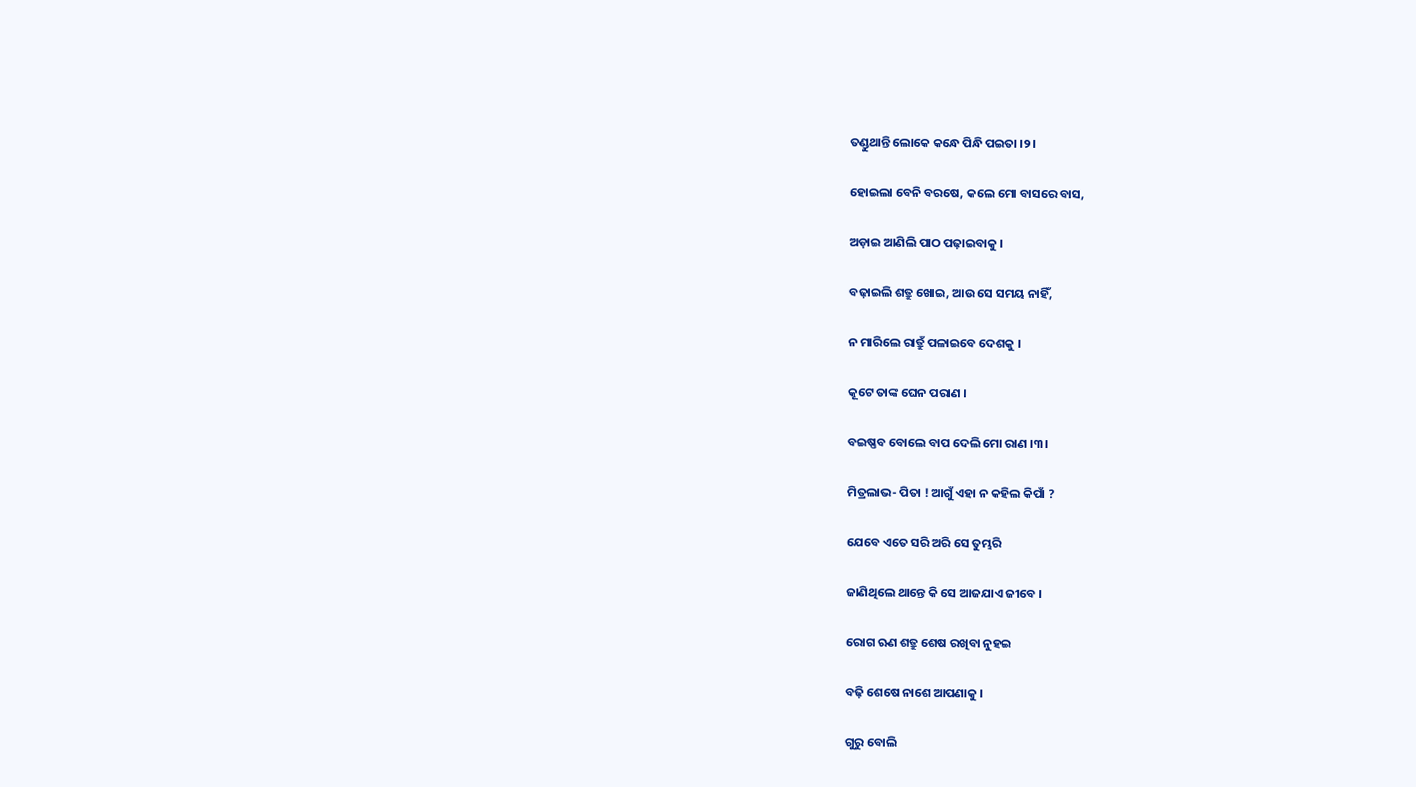ତଣ୍ଡୁଥାନ୍ତି ଲୋକେ କନ୍ଧେ ପିନ୍ଧି ପଇତା ।୨।

ହୋଇଲା ବେନି ବରଷେ, କଲେ ମୋ ବାସରେ ବାସ,

ଅଡ଼ାଇ ଆଣିଲି ପାଠ ପଢ଼ାଇବାକୁ ।

ବଢ଼ାଇଲି ଶତ୍ରୁ ଖୋଇ, ଆଉ ସେ ସମୟ ନାହିଁ,

ନ ମାରିଲେ ରାତ୍ରୁଁ ପଳାଇବେ ଦେଶକୁ ।

କୂଟେ ତାଙ୍କ ଘେନ ପରାଣ ।

ବଇଷ୍ଣବ ବୋଲେ ବାପ ଦେଲି ମୋ ରାଣ ।୩।

ମିତ୍ରଲାଭ- ପିତା ! ଆଗୁଁ ଏହା ନ କହିଲ କିପାଁ ?

ଯେବେ ଏତେ ସରି ଅରି ସେ ତୁମ୍ଭରି

ଜାଣିଥିଲେ ଥାନ୍ତେ କି ସେ ଆଜଯାଏ ଜୀବେ ।

ରୋଗ ଋଣ ଶତ୍ରୁ ଶେଷ ରଖିବା ନୁହଇ

ବଢ଼ି ଶେଷେ ନାଶେ ଆପଣାକୁ ।

ଗୁରୁ ବୋଲି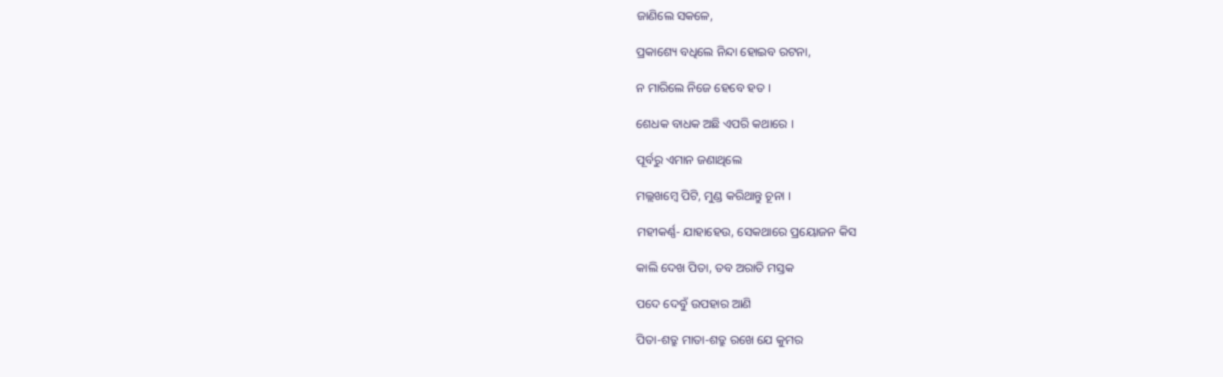ଜାଣିଲେ ସକଳେ,

ପ୍ରକାଶ୍ୟେ ବଧିଲେ ନିନ୍ଦା ହୋଇବ ରଟନା,

ନ ମାରିଲେ ନିଜେ ହେବେ ହତ ।

ଶେଧକ ବାଧକ ଅଛି ଏପରି କଥାରେ ।

ପୂର୍ବରୁ ଏମାନ ଜଣାଥିଲେ

ମଲ୍ଲଖମ୍ବେ ପିଟି, ମୁଣ୍ଡ କରିଥାନ୍ତୁ ଚୂନା ।

ମହୀକର୍ଣ୍ଣ- ଯାହାହେଉ, ସେକଥାରେ ପ୍ରୟୋଜନ କିସ

କାଲି ଦେଖ ପିତା, ତବ ଅରାତି ମସ୍ତକ

ପଦେ ଦେବୁଁ ଉପହାର ଆଣି

ପିତା-ଶତ୍ରୁ ମାତା-ଶତ୍ରୁ ରଖେ ଯେ କୁମର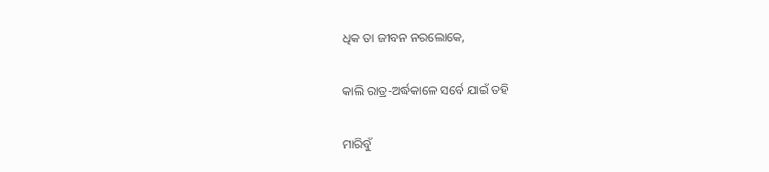ଧିକ ତା ଜୀବନ ନରଲୋକେ,

କାଲି ରାତ୍ର-ଅର୍ଦ୍ଧକାଳେ ସର୍ବେ ଯାଇଁ ତହି

ମାରିବୁଁ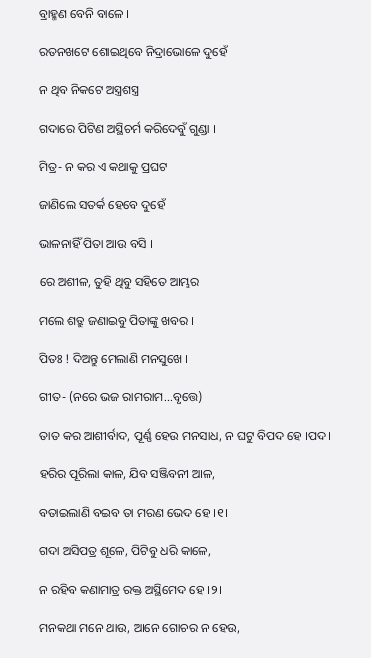ବ୍ରାହ୍ମଣ ବେନି ବାଳେ ।

ରତନଖଟେ ଶୋଇଥିବେ ନିଦ୍ରାଭୋଳେ ଦୁହେଁ

ନ ଥିବ ନିକଟେ ଅସ୍ତ୍ରଶସ୍ତ୍ର

ଗଦାରେ ପିଟିଣ ଅସ୍ଥିଚର୍ମ କରିଦେବୁଁ ଗୁଣ୍ଡା ।

ମିତ୍ର- ନ କର ଏ କଥାକୁ ପ୍ରଘଟ

ଜାଣିଲେ ସତର୍କ ହେବେ ଦୁହେଁ

ଭାଳନାହିଁ ପିତା ଆଉ ବସି ।

ରେ ଅଶୀଳ, ତୁହି ଥିବୁ ସହିତେ ଆମ୍ଭର

ମଲେ ଶତ୍ରୁ ଜଣାଇବୁ ପିତାଙ୍କୁ ଖବର ।

ପିତଃ ! ଦିଅନ୍ତୁ ମେଲାଣି ମନସୁଖେ ।

ଗୀତ- (ନରେ ଭଜ ରାମରାମ...ବୃତ୍ତେ)

ତାତ କର ଆଶୀର୍ବାଦ, ପୂର୍ଣ୍ଣ ହେଉ ମନସାଧ, ନ ଘଟୁ ବିପଦ ହେ ।ପଦ।

ହରିର ପୂରିଲା କାଳ, ଯିବ ସଞ୍ଜିବନୀ ଆଳ,

ବତାଇଲାଣି ବଇବ ତା ମରଣ ଭେଦ ହେ ।୧।

ଗଦା ଅସିପତ୍ର ଶୂଳେ, ପିଟିବୁ ଧରି କାଳେ,

ନ ରହିବ କଣାମାତ୍ର ରକ୍ତ ଅସ୍ଥିମେଦ ହେ ।୨।

ମନକଥା ମନେ ଥାଉ, ଆନେ ଗୋଚର ନ ହେଉ,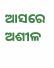ଆସରେ ଅଶୀଳ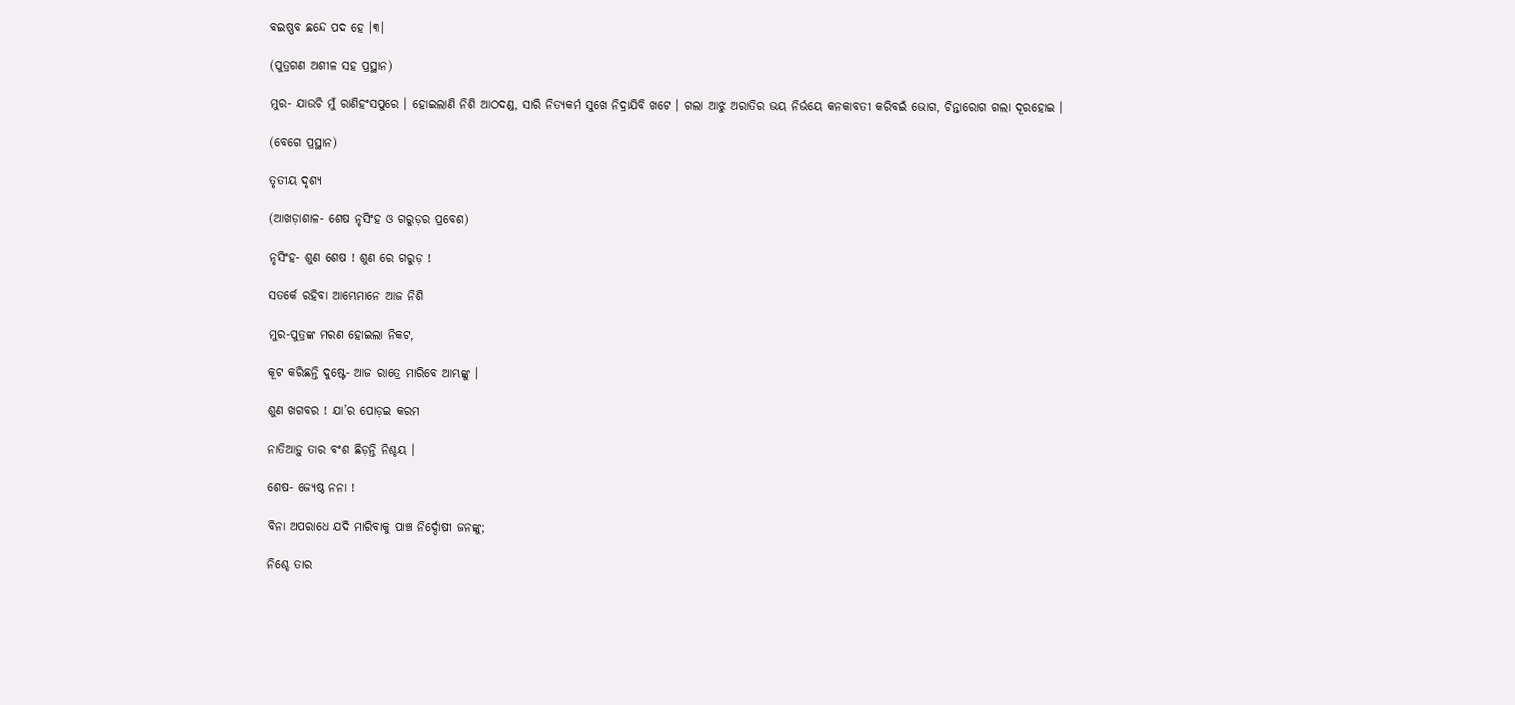ବଇଷ୍ଣବ ଛନ୍ଦେ ପଦ ହେ ।୩।

(ପୁତ୍ରଗଣ ଅଶୀଳ ସହ ପ୍ରସ୍ଥାନ)

ମୁର- ଯାଉଚି ମୁଁ ରାଣିହଂସପୁରେ । ହୋଇଲାଣି ନିଶି ଆଠଦଣ୍ଡ, ସାରି ନିତ୍ୟକର୍ମ ସୁଖେ ନିଦ୍ରାଯିବି ଖଟେ । ଗଲା ଆଝୁ ଅରାତିର ଭୟ ନିର୍ଭୟେ କନକାବତୀ କରିବଇଁ ଭୋଗ, ଚିନ୍ତାରୋଗ ଗଲା ଦୂରହୋଇ ।

(ବେଗେ ପ୍ରସ୍ଥାନ)

ତୃତୀୟ ଦୃଶ୍ୟ

(ଆଖଡ଼ାଶାଳ- ଶେଷ ନୃସିଂହ ଓ ଗରୁଡ଼ର ପ୍ରବେଶ)

ନୃସିଂହ- ଶୁଣ ଶେଷ ! ଶୁଣ ରେ ଗରୁଡ଼ !

ସତର୍କେ ରହିବା ଆମ୍ଭେମାନେ ଆଜ ନିଶି

ମୁର-ପୁତ୍ରଙ୍କ ମରଣ ହୋଇଲା ନିକଟ,

କୂଟ କରିଛନ୍ତି ଦୁଷ୍ଟେ- ଆଜ ରାତ୍ରେ ମାରିବେ ଆମ୍ଭଙ୍କୁ ।

ଶୁଣ ଖଗବର ! ଯା’ର ପୋଡ଼ଇ କରମ

ନାତିଆଡ଼ୁ ତାର ବଂଶ ଛିଡ଼ନ୍ତି ନିଶ୍ଚୟ ।

ଶେଷ- ଜ୍ୟେଷ୍ଠ ନନା !

ବିନା ଅପରାଧେ ଯଦି ମାରିବାକୁ ପାଞ୍ଚ ନିର୍ଦ୍ଦୋଷୀ ଜନଙ୍କୁ;

ନିଶ୍ଚେ ତାର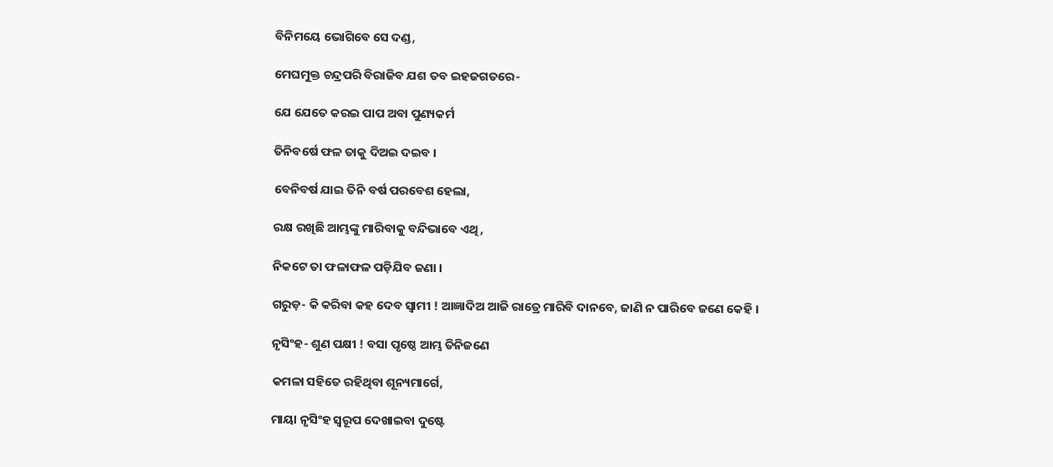ବିନିମୟେ ଭୋଗିବେ ସେ ଦଣ୍ଡ,

ମେଘମୁକ୍ତ ଚନ୍ଦ୍ରପରି ବିରାଜିବ ଯଶ ତବ ଇହଜଗତରେ-

ଯେ ଯେତେ କରଇ ପାପ ଅବା ପୁଣ୍ୟକର୍ମ

ତିନିବର୍ଷେ ଫଳ ତାକୁ ଦିଅଇ ଦଇବ ।

ବେନିବର୍ଷ ଯାଇ ତିନି ବର୍ଷ ପରବେଶ ହେଲା,

ରକ୍ଷ ରଖିଛି ଆମ୍ଭଙ୍କୁ ମାରିବାକୁ ବନ୍ଦିଭାବେ ଏଥି,

ନିକଟେ ତା ଫଳାଫଳ ପଡ଼ିଯିବ ଜଣା ।

ଗରୁଡ଼- କି କରିବା କହ ଦେବ ସ୍ୱାମୀ ! ଆଜ୍ଞାଦିଅ ଆଜି ରାତ୍ରେ ମାରିବି ଦାନବେ, ଜାଣି ନ ପାରିବେ ଜଣେ କେହି ।

ନୃସିଂହ- ଶୁଣ ପକ୍ଷୀ ! ବସା ପୃଷ୍ଠେ ଆମ୍ଭ ତିନିଜଣେ

କମଳା ସହିତେ ରହିଥିବା ଶୂନ୍ୟମାର୍ଗେ,

ମାୟା ନୃସିଂହ ସ୍ୱରୂପ ଦେଖାଇବା ଦୁଷ୍ଟେ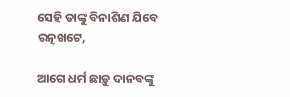ସେହି ତାଙ୍କୁ ବିନାଶିଣ ଯିବେ ରତ୍ନଖଟେ,

ଆଗେ ଧର୍ମ ଛାଡ଼ୁ ଦାନବଙ୍କୁ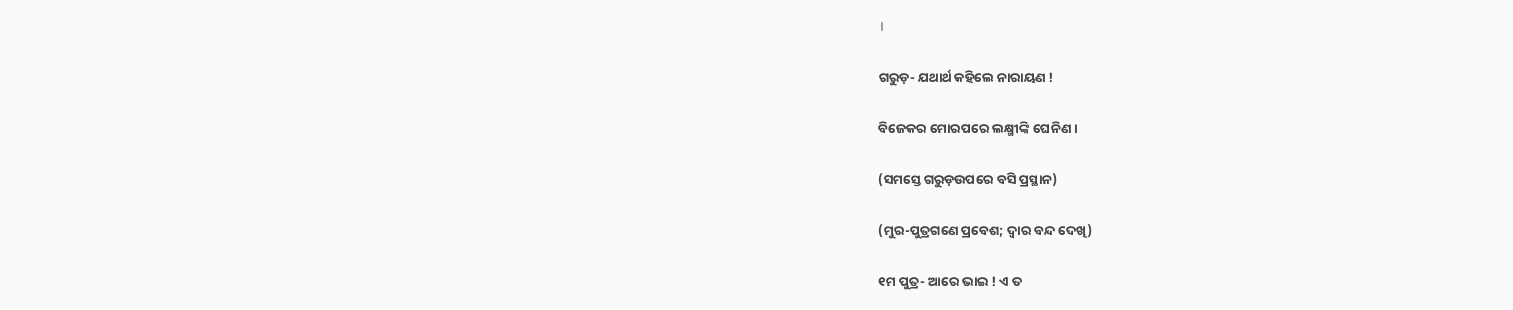।

ଗରୁଡ଼- ଯଥାର୍ଥ କହିଲେ ନାରାୟଣ !

ବିଜେକର ମୋରପରେ ଲକ୍ଷ୍ମୀଙ୍କି ଘେନିଣ ।

(ସମସ୍ତେ ଗରୁଡ଼ଉପରେ ବସି ପ୍ରସ୍ଥାନ)

(ମୁର-ପୁତ୍ରଗଣେ ପ୍ରବେଶ; ଦ୍ୱାର ବନ୍ଦ ଦେଖି)

୧ମ ପୁତ୍ର- ଆରେ ଭାଇ ! ଏ ତ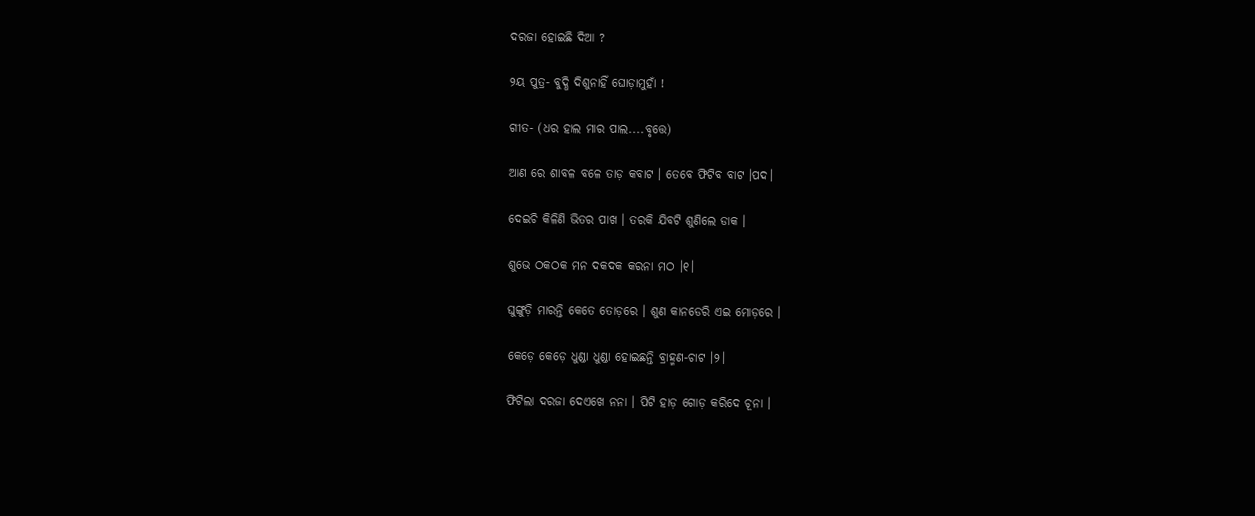ଦରଜା ହୋଇଛି ଦିଆ ?

୨ୟ ପୁତ୍ର- ବୁଦ୍ଧି ଦିଶୁନାହିଁ ଘୋଡ଼ାମୁହାଁ !

ଗୀତ- (ଧର ହାଲ ମାର ପାଲ....ବୃତ୍ତେ)

ଆଣ ରେ ଶାବଳ ବଳେ ତାଡ଼ କବାଟ । ତେବେ ଫିଟିବ ବାଟ ।ପଦ।

ଦେଇଚି କିଳିଣି ଭିତର ପାଖ । ତରକି ଯିବଟି ଶୁଣିଲେ ଡାକ ।

ଶୁଭେ ଠକଠକ ମନ ଦକଦକ କରନା ମଠ ।୧।

ଘୁଙ୍ଗୁଡ଼ି ମାରନ୍ତି କେତେ ତୋଡ଼ରେ । ଶୁଣ କାନଡେରି ଏଇ ମୋଡ଼ରେ ।

କେଡ଼େ କେଡ଼େ ଧୁଣ୍ଡା ଧୁଣ୍ଡା ହୋଇଛନ୍ତି ବ୍ରାହ୍ମଣ-ଚାଟ ।୨।

ଫିଟିଲା ଦରଜା ଦେଏଖେ ନନା । ପିଟି ହାଡ଼ ଗୋଡ଼ କରିଦେ ଚୂନା ।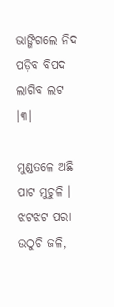ଭାଙ୍ଗିଗଲେ ନିଦ ପଡ଼ିବ ବିପଦ ଲାଗିବ ଲଟ ।୩।

ମୁଣ୍ଡତଳେ ଅଛି ପାଟ ମୁଚୁଳି । ଝଟଝଟ ପରା ଉଠୁଚି ଜଳି,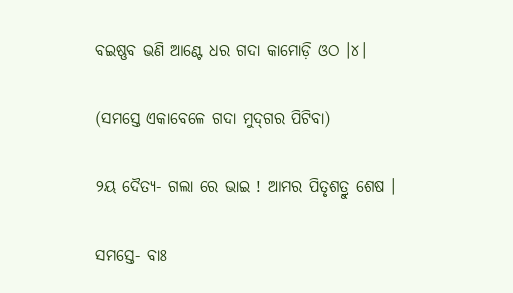ବଇଷ୍ଣବ ଭଣି ଆଣ୍ଟେ ଧର ଗଦା କାମୋଡ଼ି ଓଠ ।୪।

(ସମସ୍ତେ ଏକାବେଳେ ଗଦା ମୁଦ୍‌ଗର ପିଟିବା)

୨ୟ ଦୈତ୍ୟ- ଗଲା ରେ ଭାଇ ! ଆମର ପିତୃଶତ୍ରୁ ଶେଷ ।

ସମସ୍ତେ- ବାଃ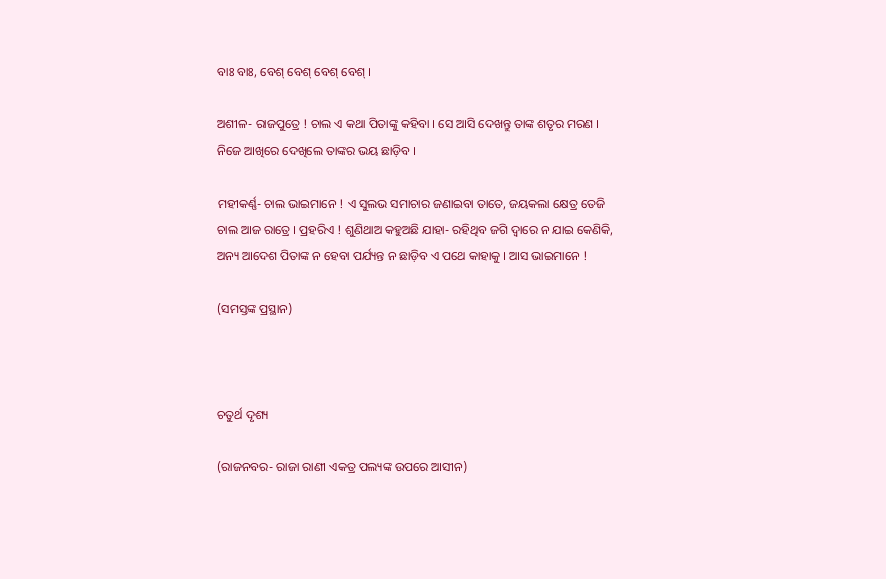ବାଃ ବାଃ, ବେଶ୍ ବେଶ୍ ବେଶ୍ ବେଶ୍ ।

ଅଶୀଳ- ରାଜପୁତ୍ରେ ! ଚାଲ ଏ କଥା ପିତାଙ୍କୁ କହିବା । ସେ ଆସି ଦେଖନ୍ତୁ ତାଙ୍କ ଶତୃର ମରଣ । ନିଜେ ଆଖିରେ ଦେଖିଲେ ତାଙ୍କର ଭୟ ଛାଡ଼ିବ ।

ମହୀକର୍ଣ୍ଣ- ଚାଲ ଭାଇମାନେ ! ଏ ସୁଲଭ ସମାଚାର ଜଣାଇବା ତାତେ, ଜୟକଲା କ୍ଷେତ୍ର ତେଜି ଚାଲ ଆଜ ରାତ୍ରେ । ପ୍ରହରିଏ ! ଶୁଣିଥାଅ କହୁଅଛି ଯାହା- ରହିଥିବ ଜଗି ଦ୍ୱାରେ ନ ଯାଇ କେଣିକି, ଅନ୍ୟ ଆଦେଶ ପିତାଙ୍କ ନ ହେବା ପର୍ଯ୍ୟନ୍ତ ନ ଛାଡ଼ିବ ଏ ପଥେ କାହାକୁ । ଆସ ଭାଇମାନେ !

(ସମସ୍ତଙ୍କ ପ୍ରସ୍ଥାନ)



ଚତୁର୍ଥ ଦୃଶ୍ୟ

(ରାଜନବର- ରାଜା ରାଣୀ ଏକତ୍ର ପଲ୍ୟଙ୍କ ଉପରେ ଆସୀନ)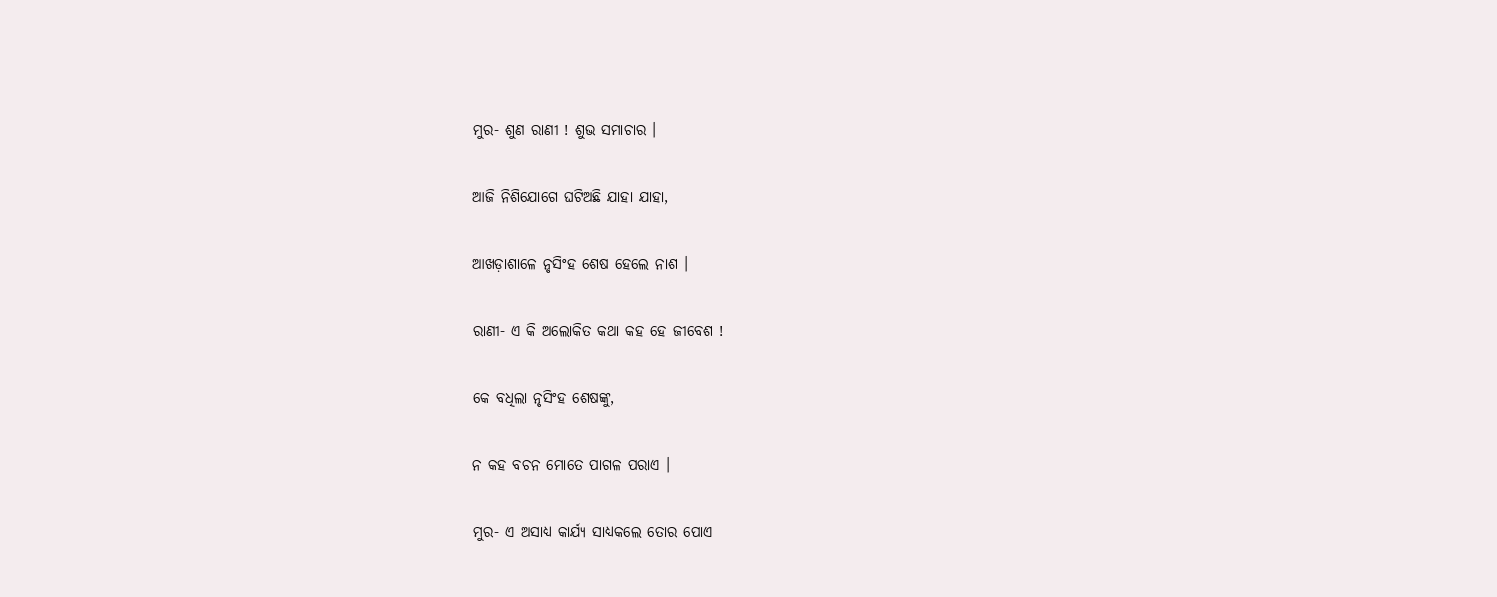ମୁର- ଶୁଣ ରାଣୀ ! ଶୁଭ ସମାଚାର ।

ଆଜି ନିଶିଯୋଗେ ଘଟିଅଛି ଯାହା ଯାହା,

ଆଖଡ଼ାଶାଳେ ନୃସିଂହ ଶେଷ ହେଲେ ନାଶ ।

ରାଣୀ- ଏ କି ଅଲୋକିତ କଥା କହ ହେ ଜୀବେଶ !

କେ ବଧିଲା ନୃସିଂହ ଶେଷଙ୍କୁ,

ନ କହ ବଚନ ମୋତେ ପାଗଳ ପରାଏ ।

ମୁର- ଏ ଅସାଧ୍ୟ କାର୍ଯ୍ୟ ସାଧ୍ୟକଲେ ତୋର ପୋଏ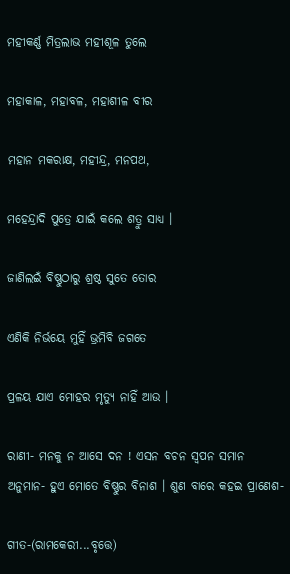ମହୀକର୍ଣ୍ଣ ମିତ୍ରଲାଭ ମହୀଶୂଳ ତୁଲେ

ମହାକାଳ, ମହାବଳ, ମହାଶୀଳ ବୀର

ମହାନ ମକରାକ୍ଷ, ମହୀନ୍ଦ୍ର, ମନପଥ,

ମହେନ୍ଦ୍ରାଦି ପୁତ୍ରେ ଯାଇଁ କଲେ ଶତ୍ରୁ ସାଧ୍ୟ ।

ଜାଣିଲଇଁ ବିଷ୍ଣୁଠାରୁ ଶ୍ରଷ୍ଠ ସୁତେ ତୋର

ଏଣିକି ନିର୍ଭୟେ ମୁହିଁ ଭ୍ରମିବି ଜଗତେ

ପ୍ରଳୟ ଯାଏ ମୋହର ମୃତ୍ୟୁ ନାହିଁ ଆଉ ।

ରାଣୀ- ମନକୁ ନ ଆସେ ଦନ ! ଏସନ ବଚନ ସ୍ୱପନ ସମାନ ଅନୁମାନ- ହୁଏ ମୋତେ ବିଷ୍ଣୁର ବିନାଶ । ଶୁଣ ବାରେ କହଇ ପ୍ରାଣେଶ-

ଗୀତ-(ରାମକେରୀ...ବୃତ୍ତେ)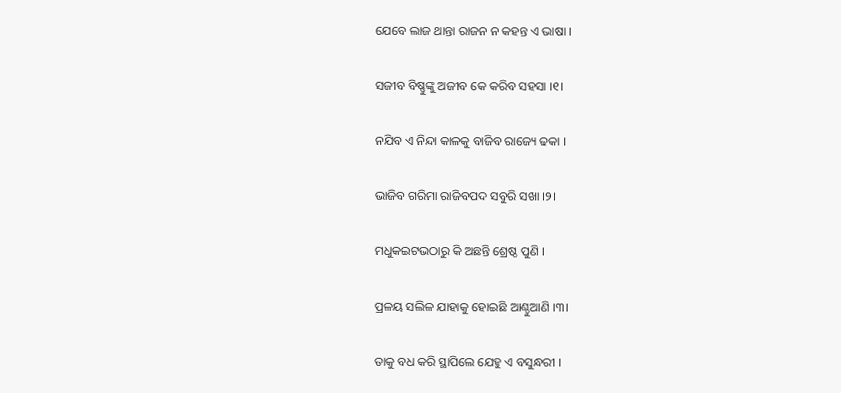ଯେବେ ଲାଜ ଥାନ୍ତା ରାଜନ ନ କହନ୍ତ ଏ ଭାଷା ।

ସଜୀବ ବିଷ୍ଣୁଙ୍କୁ ଅଜୀବ କେ କରିବ ସହସା ।୧।

ନଯିବ ଏ ନିନ୍ଦା କାଳକୁ ବାଜିବ ରାଜ୍ୟେ ଢକା ।

ଭାଜିବ ଗରିମା ରାଜିବପଦ ସବୁରି ସଖା ।୨।

ମଧୁକଇଟଭଠାରୁ କି ଅଛନ୍ତି ଶ୍ରେଷ୍ଠ ପୁଣି ।

ପ୍ରଳୟ ସଲିଳ ଯାହାକୁ ହୋଇଛି ଆଣ୍ଠୁଆଣି ।୩।

ତାକୁ ବଧ କରି ସ୍ଥାପିଲେ ଯେହୁ ଏ ବସୁନ୍ଧରୀ ।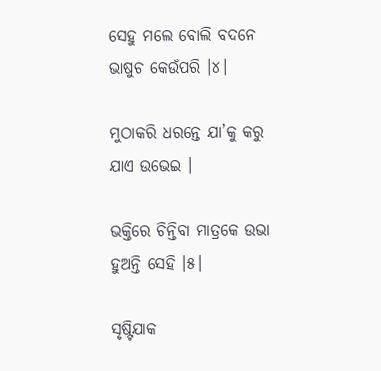ସେହୁ ମଲେ ବୋଲି ବଦନେ ଭାଷୁଚ କେଉଁପରି ।୪।

ମୁଠାକରି ଧରନ୍ତେ ଯା’କୁ କରୁ ଯାଏ ଉଭେଇ ।

ଭକ୍ତିରେ ଚିନ୍ତିବା ମାତ୍ରକେ ଉଭା ହୁଅନ୍ତି ସେହି ।୫।

ସୃଷ୍ଟିଯାକ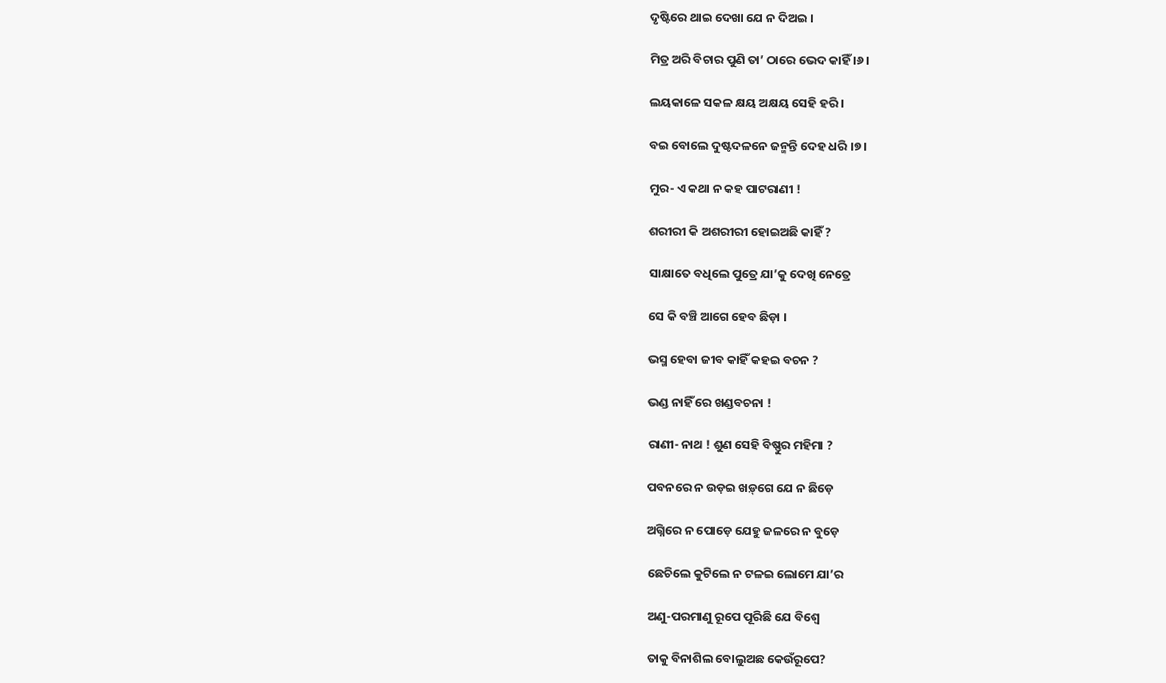ଦୃଷ୍ଟିରେ ଥାଇ ଦେଖା ଯେ ନ ଦିଅଇ ।

ମିତ୍ର ଅରି ବିଚାର ପୁଣି ତା’ ଠାରେ ଭେଦ କାହିଁ ।୬।

ଲୟକାଳେ ସକଳ କ୍ଷୟ ଅକ୍ଷୟ ସେହି ହରି ।

ବଇ ବୋଲେ ଦୁଷ୍ଟଦଳନେ ଜନ୍ମନ୍ତି ଦେହ ଧରି ।୭।

ମୁର- ଏ କଥା ନ କହ ପାଟରାଣୀ !

ଶରୀରୀ କି ଅଶରୀରୀ ହୋଇଅଛି କାହିଁ ?

ସାକ୍ଷାତେ ବଧିଲେ ପୁତ୍ରେ ଯା’କୁ ଦେଖି ନେତ୍ରେ

ସେ କି ବଞ୍ଚି ଆଗେ ହେବ ଛିଡ଼ା ।

ଭସ୍ମ ହେବା ଜୀବ କାହିଁ କହଇ ବଚନ ?

ଭଣ୍ଡ ନାହିଁ ରେ ଖଣ୍ଡବଚନା !

ରାଣୀ- ନାଥ ! ଶୁଣ ସେହି ବିଷ୍ଣୁର ମହିମା ?

ପବନରେ ନ ଉଡ଼ଇ ଖଡ଼୍‌ଗେ ଯେ ନ ଛିଡ଼େ

ଅଗ୍ନିରେ ନ ପୋଡ଼େ ଯେହୁ ଜଳରେ ନ ବୁଡ଼େ

ଛେଚିଲେ କୁଟିଲେ ନ ଟଳଇ ଲୋମେ ଯା’ର

ଅଣୁ-ପରମାଣୁ ରୂପେ ପୂରିଛି ଯେ ବିଶ୍ୱେ

ତାକୁ ବିନାଶିଲ ବୋଲୁଅଛ କେଉଁରୂପେ?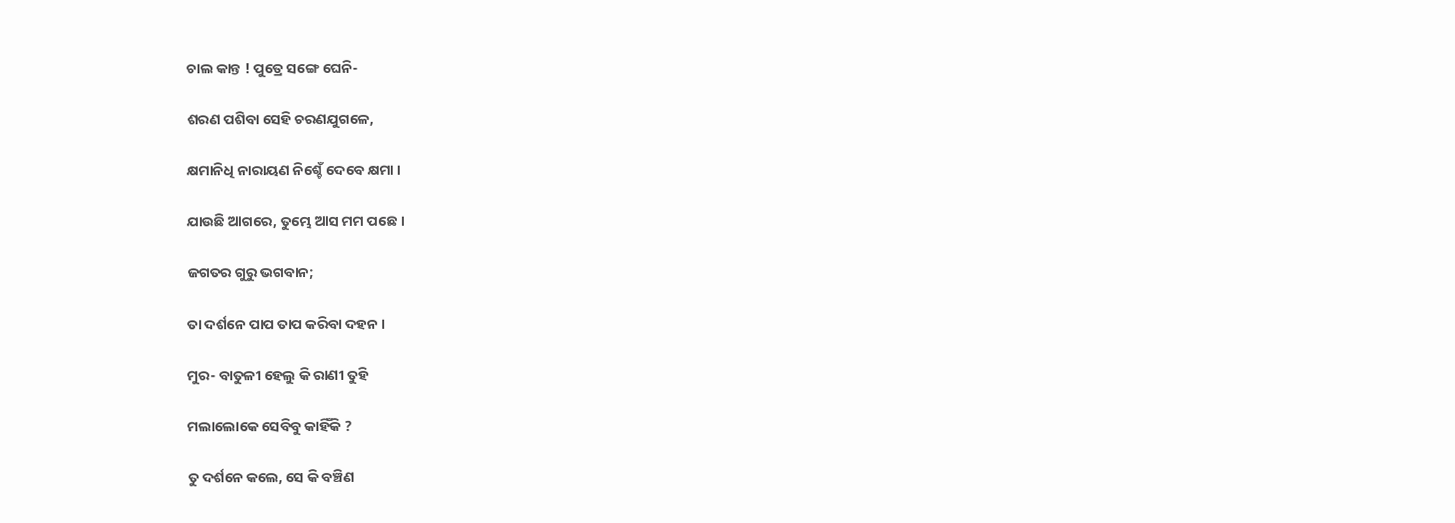ଚାଲ କାନ୍ତ ! ପୁତ୍ରେ ସଙ୍ଗେ ଘେନି-

ଶରଣ ପଶିବା ସେହି ଚରଣଯୁଗଳେ,

କ୍ଷମାନିଧି ନାରାୟଣ ନିଶ୍ଚେଁ ଦେବେ କ୍ଷମା ।

ଯାଉଛି ଆଗରେ, ତୁମ୍ଭେ ଆସ ମମ ପଛେ ।

ଜଗତର ଗୁରୁ ଭଗବାନ;

ତା ଦର୍ଶନେ ପାପ ତାପ କରିବା ଦହନ ।

ମୁର- ବାତୁଳୀ ହେଲୁ କି ରାଣୀ ତୁହି

ମଲାଲୋକେ ସେବିବୁ କାହିଁକି ?

ତୁ ଦର୍ଶନେ କଲେ, ସେ କି ବଞ୍ଚିଣ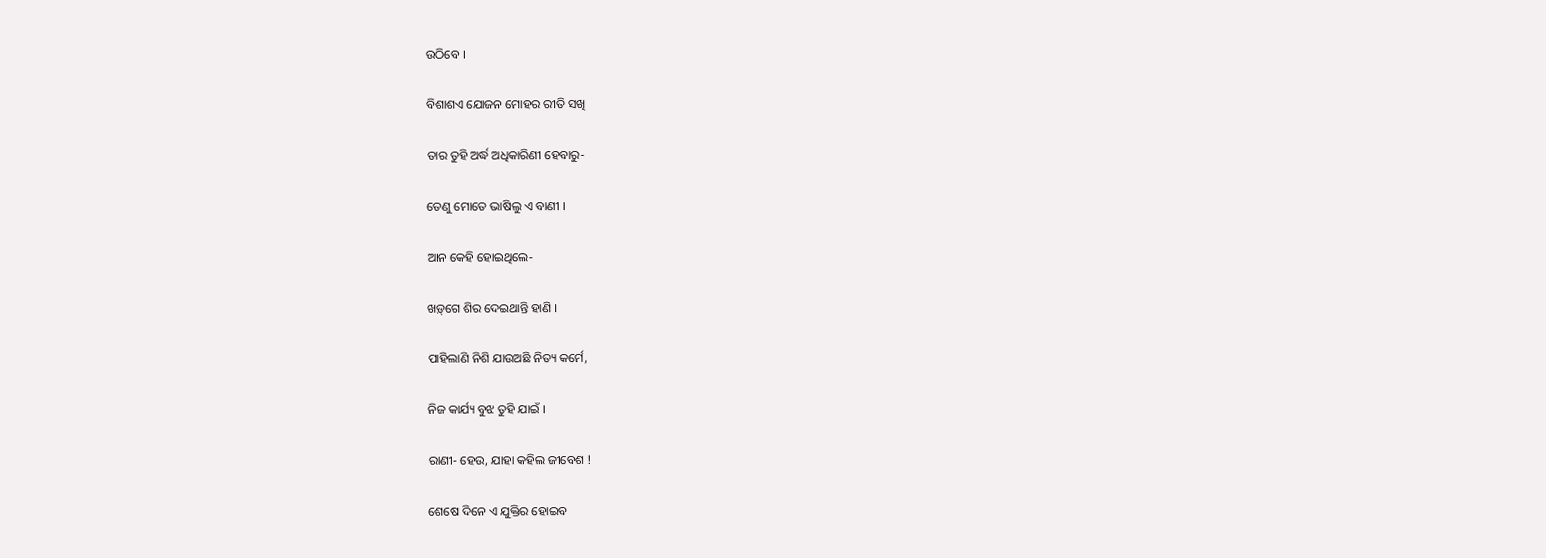ଉଠିବେ ।

ବିଶାଶଏ ଯୋଜନ ମୋହର ରୀତି ସଖି

ତାର ତୁହି ଅର୍ଦ୍ଧ ଅଧିକାରିଣୀ ହେବାରୁ-

ତେଣୁ ମୋତେ ଭାଷିଲୁ ଏ ବାଣୀ ।

ଆନ କେହି ହୋଇଥିଲେ-

ଖଡ଼୍‌ଗେ ଶିର ଦେଇଥାନ୍ତି ହାଣି ।

ପାହିଲାଣି ନିଶି ଯାଉଅଛି ନିତ୍ୟ କର୍ମେ,

ନିଜ କାର୍ଯ୍ୟ ବୁଝ ତୁହି ଯାଇଁ ।

ରାଣୀ- ହେଉ, ଯାହା କହିଲ ଜୀବେଶ !

ଶେଷେ ଦିନେ ଏ ଯୁକ୍ତିର ହୋଇବ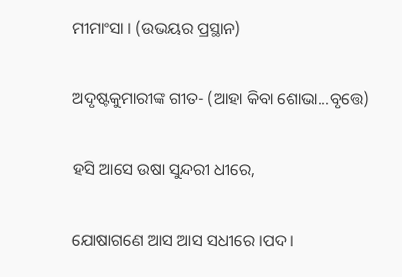ମୀମାଂସା । (ଉଭୟର ପ୍ରସ୍ଥାନ)

ଅଦୃଷ୍ଟକୁମାରୀଙ୍କ ଗୀତ- (ଆହା କିବା ଶୋଭା...ବୃତ୍ତେ)

ହସି ଆସେ ଉଷା ସୁନ୍ଦରୀ ଧୀରେ,

ଯୋଷାଗଣେ ଆସ ଆସ ସଧୀରେ ।ପଦ।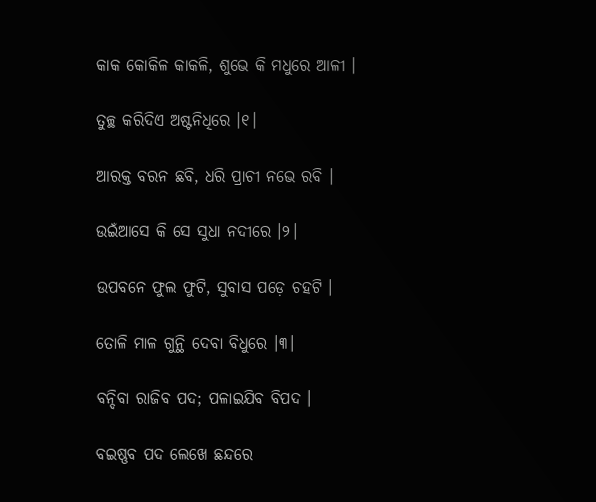କାକ କୋକିଳ କାକଳି, ଶୁଭେ କି ମଧୁରେ ଆଳୀ ।

ତୁଚ୍ଛ କରିଦିଏ ଅଷ୍ଟନିଧିରେ ।୧।

ଆରକ୍ତ ବରନ ଛବି, ଧରି ପ୍ରାଚୀ ନଭେ ରବି ।

ଉଇଁଆସେ କି ସେ ସୁଧା ନଦୀରେ ।୨।

ଉପବନେ ଫୁଲ ଫୁଟି, ସୁବାସ ପଡ଼େ ଚହଟି ।

ତୋଳି ମାଳ ଗୁନ୍ଥି ଦେବା ବିଧୁରେ ।୩।

ବନ୍ଦିବା ରାଜିବ ପଦ; ପଳାଇଯିବ ବିପଦ ।

ବଇଷ୍ଣବ ପଦ ଲେଖେ ଛନ୍ଦରେ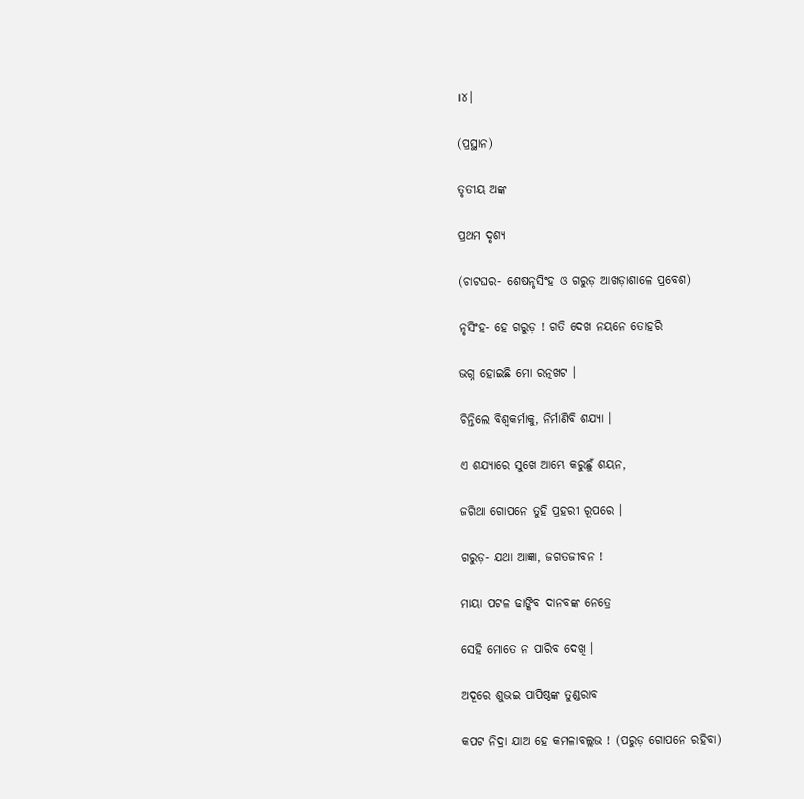।୪।

(ପ୍ରସ୍ଥାନ)

ତୃତୀୟ ଅଙ୍କ

ପ୍ରଥମ ଦୃଶ୍ୟ

(ଚାଟଘର- ଶେଷନୃସିଂହ ଓ ଗରୁଡ଼ ଆଖଡ଼ାଶାଳେ ପ୍ରବେଶ)

ନୃସିଂହ- ହେ ଗରୁଡ଼ ! ଗତି ଦେଖ ନୟନେ ତୋହରି

ଭଗ୍ନ ହୋଇଛି ମୋ ରତ୍ନଖଟ ।

ଚିନ୍ତିଲେ ବିଶ୍ୱକର୍ମାକୁ, ନିର୍ମାଣିବି ଶଯ୍ୟା ।

ଏ ଶଯ୍ୟାରେ ସୁଖେ ଆମ୍ଭେ କରୁଛୁଁ ଶୟନ,

ଜଗିଥା ଗୋପନେ ତୁହି ପ୍ରହରୀ ରୂପରେ ।

ଗରୁଡ଼- ଯଥା ଆଜ୍ଞା, ଜଗତଜୀବନ !

ମାୟା ପଟଳ ଢାଙ୍କିବ ଦାନବଙ୍କ ନେତ୍ରେ

ସେହି ମୋତେ ନ ପାରିବ ଦେଖି ।

ଅଦୂରେ ଶୁଭଇ ପାପିଷ୍ଠଙ୍କ ତୁଣ୍ଡରାବ

କପଟ ନିଦ୍ରା ଯାଅ ହେ କମଳାବଲ୍ଲଭ ! (ପରୁଡ଼ ଗୋପନେ ରହିବା)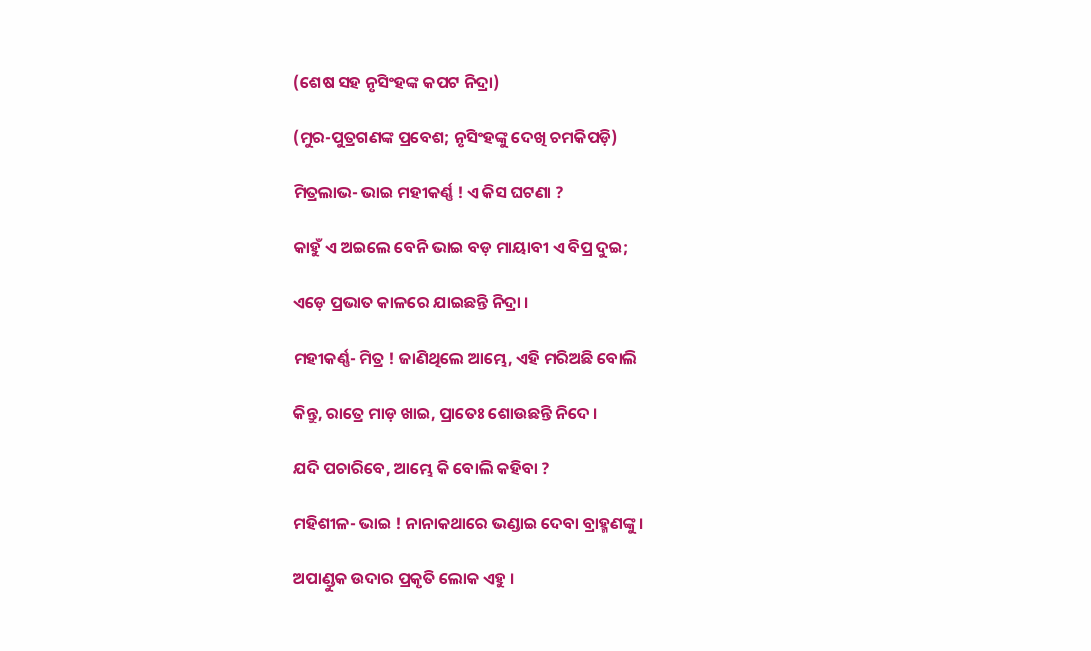(ଶେଷ ସହ ନୃସିଂହଙ୍କ କପଟ ନିଦ୍ରା)

(ମୁର-ପୁତ୍ରଗଣଙ୍କ ପ୍ରବେଶ; ନୃସିଂହଙ୍କୁ ଦେଖି ଚମକିପଡ଼ି)

ମିତ୍ରଲାଭ- ଭାଇ ମହୀକର୍ଣ୍ଣ ! ଏ କିସ ଘଟଣା ?

କାହୁଁ ଏ ଅଇଲେ ବେନି ଭାଇ ବଡ଼ ମାୟାବୀ ଏ ବିପ୍ର ଦୁଇ;

ଏଡ଼େ ପ୍ରଭାତ କାଳରେ ଯାଇଛନ୍ତି ନିଦ୍ରା ।

ମହୀକର୍ଣ୍ଣ- ମିତ୍ର ! ଜାଣିଥିଲେ ଆମ୍ଭେ, ଏହି ମରିଅଛି ବୋଲି

କିନ୍ତୁ, ରାତ୍ରେ ମାଡ଼ ଖାଇ, ପ୍ରାତେଃ ଶୋଉଛନ୍ତି ନିଦେ ।

ଯଦି ପଚାରିବେ, ଆମ୍ଭେ କି ବୋଲି କହିବା ?

ମହିଶୀଳ- ଭାଇ ! ନାନାକଥାରେ ଭଣ୍ଡାଇ ଦେବା ବ୍ରାହ୍ମଣଙ୍କୁ ।

ଅପାଣ୍ଡୁକ ଉଦାର ପ୍ରକୃତି ଲୋକ ଏହୁ ।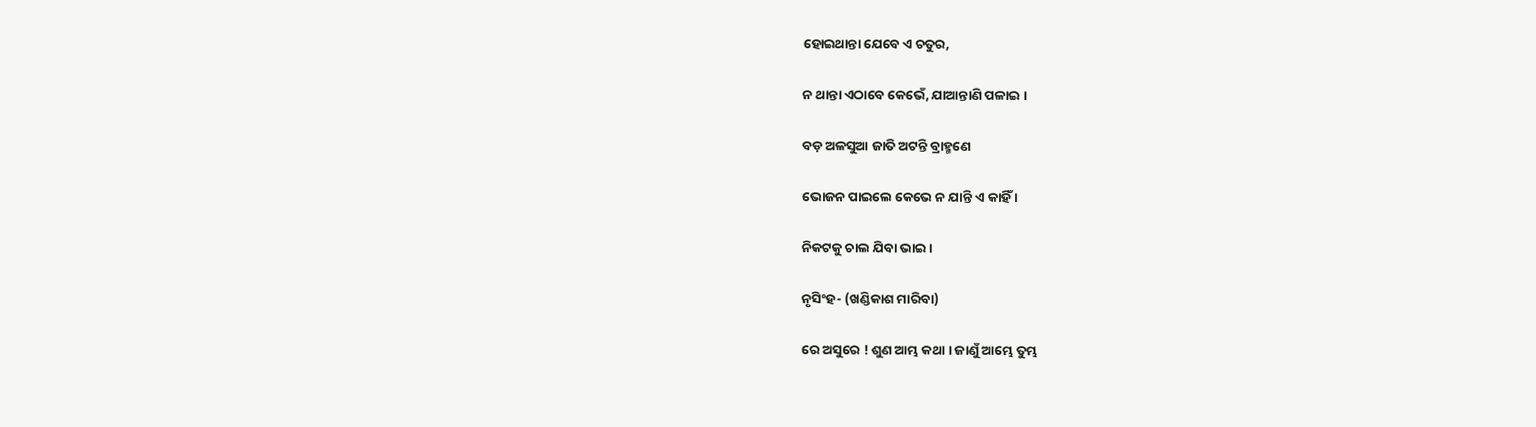ହୋଇଥାନ୍ତା ଯେବେ ଏ ଚତୁର,

ନ ଥାନ୍ତା ଏଠାବେ କେଭେଁ, ଯାଆନ୍ତାଣି ପଳାଇ ।

ବଡ଼ ଅଳସୁଆ ଜାତି ଅଟନ୍ତି ବ୍ରାହ୍ମଣେ

ଭୋଜନ ପାଇଲେ କେଭେ ନ ଯାନ୍ତି ଏ କାହିଁ ।

ନିକଟକୁ ଚାଲ ଯିବା ଭାଇ ।

ନୃସିଂହ- (ଖଣ୍ଡିକାଶ ମାରିବା)

ରେ ଅସୁରେ ! ଶୁଣ ଆମ୍ଭ କଥା । ଜାଣୁଁ ଆମ୍ଭେ ତୁମ୍ଭ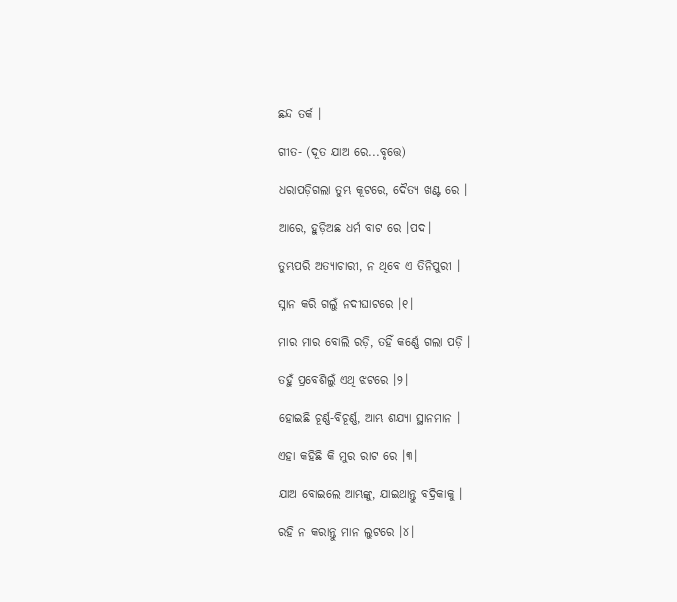ଛନ୍ଦ ତର୍କ ।

ଗୀତ- (ଦୂତ ଯାଅ ରେ...ବୃତ୍ତେ)

ଧରାପଡ଼ିଗଲା ତୁମ୍ଭ କୂଟରେ, ଦୈତ୍ୟ ଖଣ୍ଟ ରେ ।

ଆରେ, ହୁଡ଼ିଅଛ ଧର୍ମ ବାଟ ରେ ।ପଦ।

ତୁମ୍ଭପରି ଅତ୍ୟାଚାରୀ, ନ ଥିବେ ଏ ତିନିପୁରୀ ।

ସ୍ନାନ କରି ଗଲୁଁ ନଦୀଘାଟରେ ।୧।

ମାର ମାର ବୋଲି ରଡ଼ି, ତହିଁ କର୍ଣ୍ଣେ ଗଲା ପଡ଼ି ।

ତହୁଁ ପ୍ରବେଶିଲୁଁ ଏଥି ଝଟରେ ।୨।

ହୋଇଛି ଚୂର୍ଣ୍ଣ-ବିଚୂର୍ଣ୍ଣ, ଆମ୍ଭ ଶଯ୍ୟା ସ୍ଥାନମାନ ।

ଏହା କହିଛି କି ମୁର ରାଟ ରେ ।୩।

ଯାଅ ବୋଇଲେ ଆମ୍ଭଙ୍କୁ, ଯାଇଥାନ୍ତୁ ବଦ୍ରିକାକୁ ।

ରହି ନ କରାନ୍ତୁ ମାନ ଲୁଟରେ ।୪।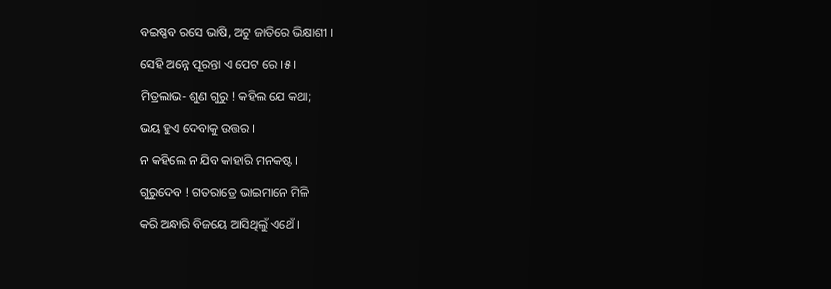ବଇଷ୍ଣବ ରସେ ଭାଷି, ଅଟୁ ଜାତିରେ ଭିକ୍ଷାଶୀ ।

ସେହି ଅନ୍ନେ ପୂରନ୍ତା ଏ ପେଟ ରେ ।୫।

ମିତ୍ରଲାଭ- ଶୁଣ ଗୁରୁ ! କହିଲ ଯେ କଥା;

ଭୟ ହୁଏ ଦେବାକୁ ଉତ୍ତର ।

ନ କହିଲେ ନ ଯିବ କାହାରି ମନକଷ୍ଟ ।

ଗୁରୁଦେବ ! ଗତରାତ୍ରେ ଭାଇମାନେ ମିଳି

କରି ଅନ୍ଧାରି ବିଜୟେ ଆସିଥିଲୁଁ ଏଥେଁ ।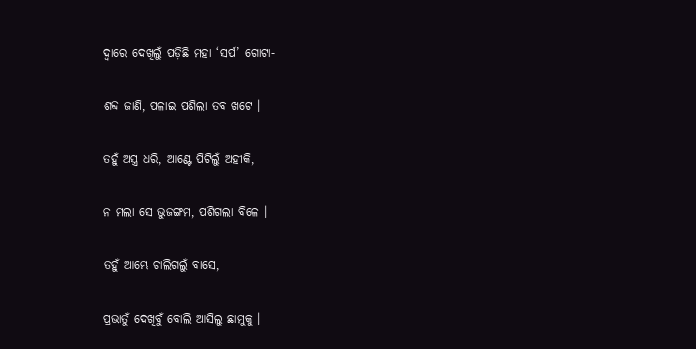ଦ୍ୱାରେ ଦେଖିଲୁଁ ପଡ଼ିଛି ମହା ‘ସର୍ପ’ ଗୋଟା-

ଶବ୍ଦ ଜାଣି, ପଳାଇ ପଶିଲା ତବ ଖଟେ ।

ତହୁଁ ଅସ୍ତ୍ର ଧରି, ଆଣ୍ଟେ ପିଟିଲୁଁ ଅହୀକି,

ନ ମଲା ସେ ଭୁଜଙ୍ଗମ, ପଶିଗଲା ବିଳେ ।

ତହୁଁ ଆମ୍ଭେ ଚାଲିଗଲୁଁ ବାସେ,

ପ୍ରଭାତୁଁ ଦେଖିବୁଁ ବୋଲି ଆସିଲୁ ଛାମୁକୁ ।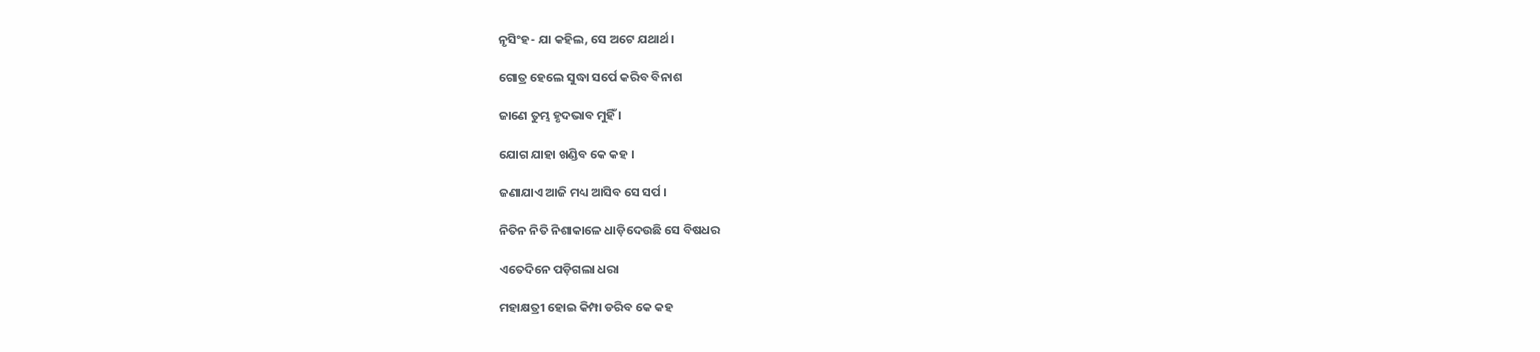ନୃସିଂହ- ଯା କହିଲ, ସେ ଅଟେ ଯଥାର୍ଥ ।

ଗୋତ୍ର ହେଲେ ସୁଦ୍ଧା ସର୍ପେ କରିବ ବିନାଶ

ଜାଣେ ତୁମ୍ଭ ହୃଦଭାବ ମୁହିଁ ।

ଯୋଗ ଯାହା ଖଣ୍ଡିବ କେ କହ ।

ଜଣାଯାଏ ଆଜି ମଧ୍ୟ ଆସିବ ସେ ସର୍ପ ।

ନିତିନ ନିତି ନିଶାକାଳେ ଧାଡ଼ିଦେଉଛି ସେ ବିଷଧର

ଏତେଦିନେ ପଡ଼ିଗଲା ଧରା

ମହାକ୍ଷତ୍ରୀ ହୋଇ କିମ୍ପା ଡରିବ କେ କହ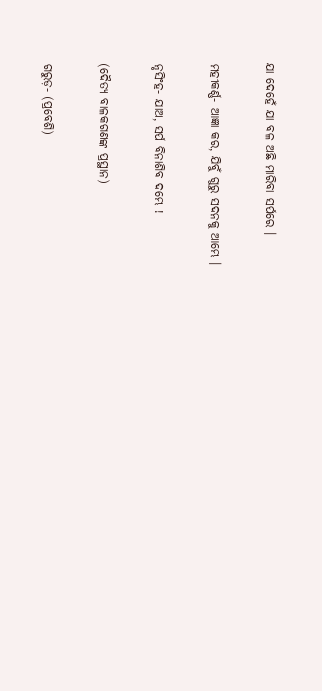ଯା ଦେହେଁ ଯା ବଳ ଅଛି ମାରିବା ସର୍ପରେ ।

ମହୀକର୍ଣ୍ଣ- ଆଜ୍ଞା କର, ଯିବୁଁ ଗୁରୁ ସଦନକୁ ଆମ୍ଭେ ।

ନୃସିଂହ- ଯାଅ, ସର୍ପ ବିନାଶିବ ଦମ୍ଭେ !

(ଦୈତ୍ୟ ବାଳକଗଣଙ୍କ ପ୍ରସ୍ଥାନ)

ଗରୁଡ଼- (ପ୍ରବେଶି)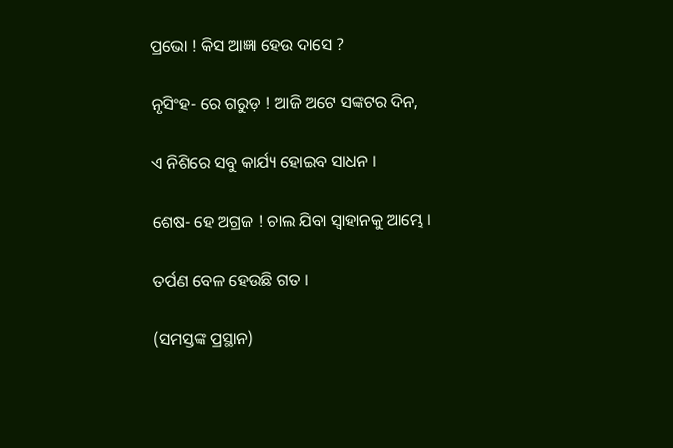ପ୍ରଭୋ ! କିସ ଆଜ୍ଞା ହେଉ ଦାସେ ?

ନୃସିଂହ- ରେ ଗରୁଡ଼ ! ଆଜି ଅଟେ ସଙ୍କଟର ଦିନ,

ଏ ନିଶିରେ ସବୁ କାର୍ଯ୍ୟ ହୋଇବ ସାଧନ ।

ଶେଷ- ହେ ଅଗ୍ରଜ ! ଚାଲ ଯିବା ସ୍ୱାହାନକୁ ଆମ୍ଭେ ।

ତର୍ପଣ ବେଳ ହେଉଛି ଗତ ।

(ସମସ୍ତଙ୍କ ପ୍ରସ୍ଥାନ)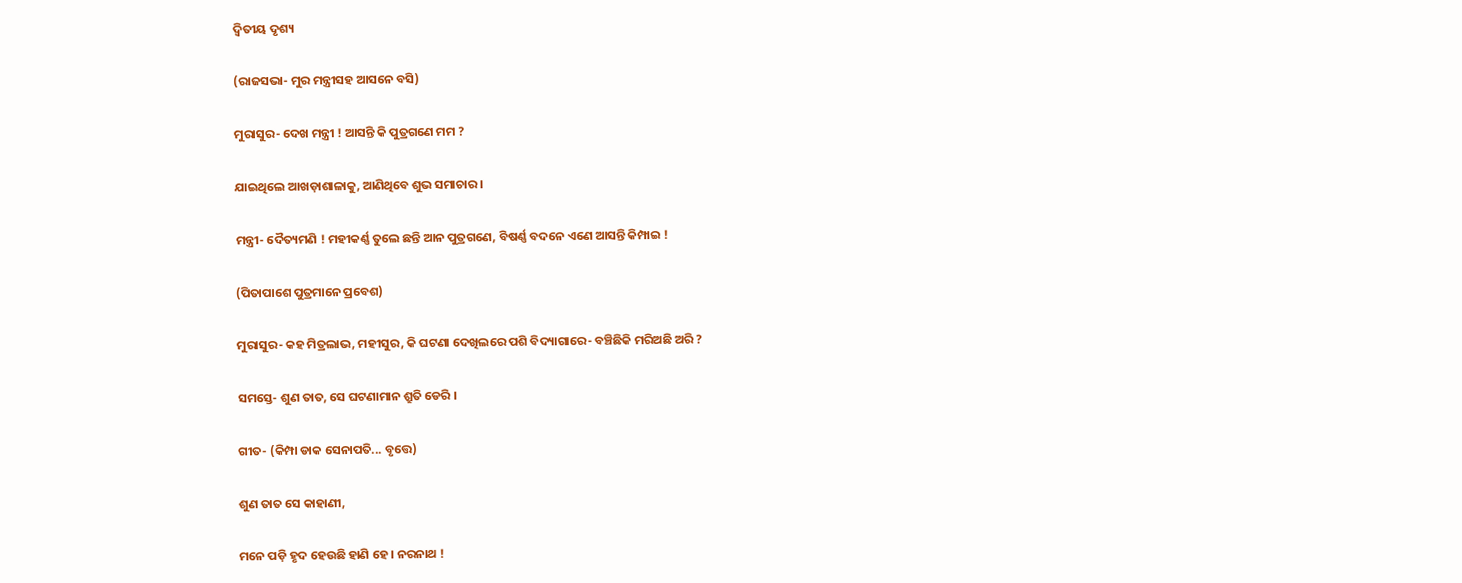ଦ୍ୱିତୀୟ ଦୃଶ୍ୟ

(ରାଜସଭା- ମୁର ମନ୍ତ୍ରୀସହ ଆସନେ ବସି)

ମୁରାସୁର- ଦେଖ ମନ୍ତ୍ରୀ ! ଆସନ୍ତି କି ପୁତ୍ରଗଣେ ମମ ?

ଯାଇଥିଲେ ଆଖଡ଼ାଶାଳାକୁ, ଆଣିଥିବେ ଶୁଭ ସମାଚାର ।

ମନ୍ତ୍ରୀ- ଦୈତ୍ୟମଣି ! ମହୀକର୍ଣ୍ଣ ତୁଲେ ଛନ୍ତି ଆନ ପୁତ୍ରଗଣେ, ବିଷର୍ଣ୍ଣ ବଦନେ ଏଣେ ଆସନ୍ତି କିମ୍ପାଇ !

(ପିତାପାଶେ ପୁତ୍ରମାନେ ପ୍ରବେଶ)

ମୁରାସୁର- କହ ମିତ୍ରଲାଭ, ମହୀସୁର, କି ଘଟଣା ଦେଖିଲରେ ପଶି ବିଦ୍ୟାଗାରେ- ବଞ୍ଚିଛିକି ମରିଅଛି ଅରି ?

ସମସ୍ତେ- ଶୁଣ ତାତ, ସେ ଘଟଣାମାନ ଶ୍ରୁତି ଡେରି ।

ଗୀତ- (କିମ୍ପା ଡାକ ସେନାପତି... ବୃତ୍ତେ)

ଶୁଣ ତାତ ସେ କାହାଣୀ,

ମନେ ପଡ଼ି ହୃଦ ହେଉଛି ହାଣି ହେ । ନରନାଥ !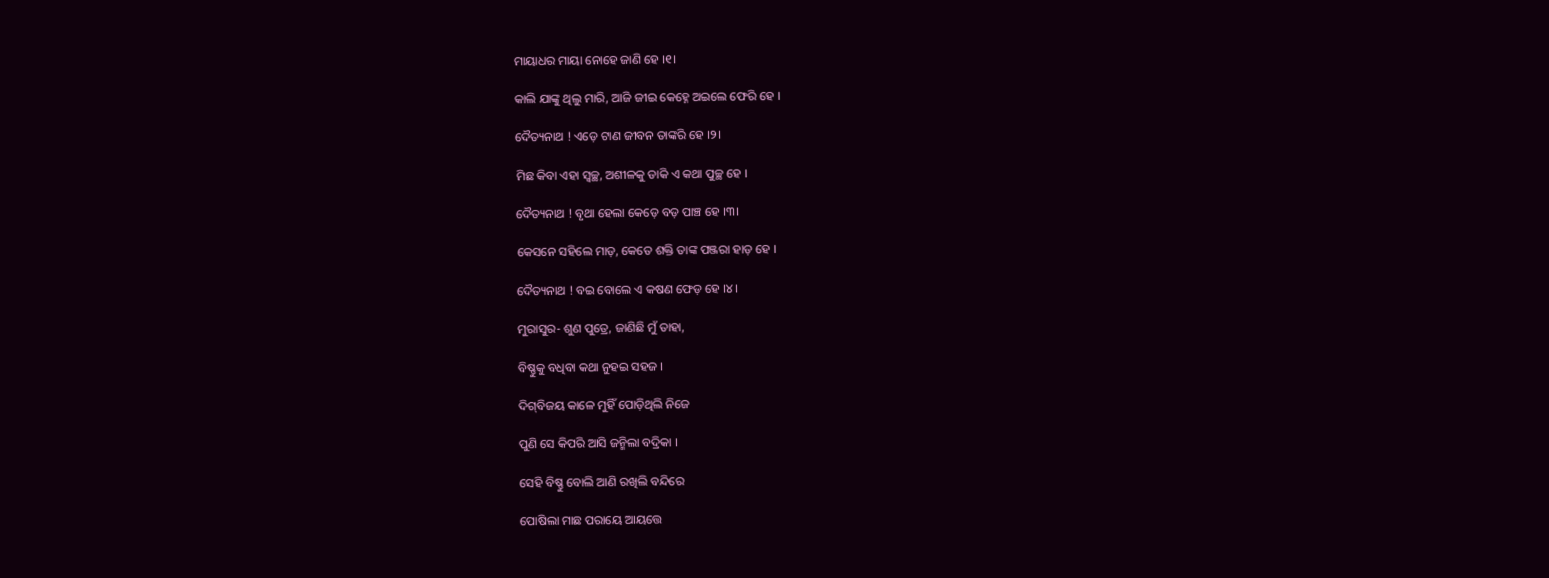ମାୟାଧର ମାୟା ନୋହେ ଜାଣି ହେ ।୧।

କାଲି ଯାଙ୍କୁ ଥିଲୁ ମାରି, ଆଜି ଜୀଇ କେହ୍ନେ ଅଇଲେ ଫେରି ହେ ।

ଦୈତ୍ୟନାଥ ! ଏଡ଼େ ଟାଣ ଜୀବନ ତାଙ୍କରି ହେ ।୨।

ମିଛ କିବା ଏହା ସ୍ୱଚ୍ଛ, ଅଶୀଳକୁ ଡାକି ଏ କଥା ପୁଚ୍ଛ ହେ ।

ଦୈତ୍ୟନାଥ ! ବୃଥା ହେଲା କେଡ଼େ ବଡ଼ ପାଞ୍ଚ ହେ ।୩।

କେସନେ ସହିଲେ ମାଡ଼, କେତେ ଶକ୍ତି ତାଙ୍କ ପଞ୍ଜରା ହାଡ଼ ହେ ।

ଦୈତ୍ୟନାଥ ! ବଇ ବୋଲେ ଏ କଷଣ ଫେଡ଼ ହେ ।୪।

ମୁରାସୁର- ଶୁଣ ପୁତ୍ରେ, ଜାଣିଛି ମୁଁ ତାହା,

ବିଷ୍ଣୁକୁ ବଧିବା କଥା ନୁହଇ ସହଜ ।

ଦିଗ୍‌ବିଜୟ କାଳେ ମୁହିଁ ପୋଡ଼ିଥିଲି ନିଜେ

ପୁଣି ସେ କିପରି ଆସି ଜନ୍ମିଲା ବଦ୍ରିକା ।

ସେହି ବିଷ୍ଣୁ ବୋଲି ଆଣି ରଖିଲି ବନ୍ଦିରେ

ପୋଷିଲା ମାଛ ପରାୟେ ଆୟତ୍ତେ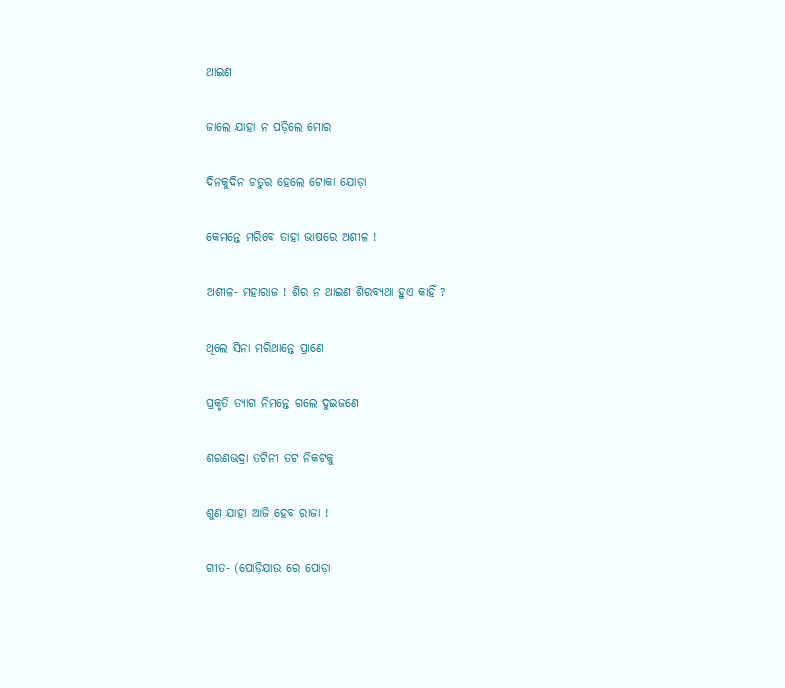ଥାଇଣ

ଜାଲେ ଯାହା ନ ପଡ଼ିଲେ ମୋର

ଦିନକୁଦିନ ଚତୁର ହେଲେ ଟୋକା ଯୋଡ଼ା

କେମନ୍ତେ ମରିବେ ତାହା ଭାଷରେ ଅଶୀଳ !

ଅଶୀଳ- ମହାରାଜ ! ଶିର ନ ଥାଇଣ ଶିରବ୍ୟଥା ହୁଏ କାହିଁ ?

ଥିଲେ ସିନା ମରିଥାନ୍ତେ ପ୍ରାଣେ

ପ୍ରକୃତି ତ୍ୟାଗ ନିମନ୍ତେ ଗଲେ ଦୁଇଜଣେ

ଶରଣଭଦ୍ରା ତଟିନୀ ତଟ ନିକଟକୁ

ଶୁଣ ଯାହା ଆଜି ହେବ ରାଜା !

ଗୀତ- (ପୋଡ଼ିଯାଉ ରେ ପୋଡ଼ା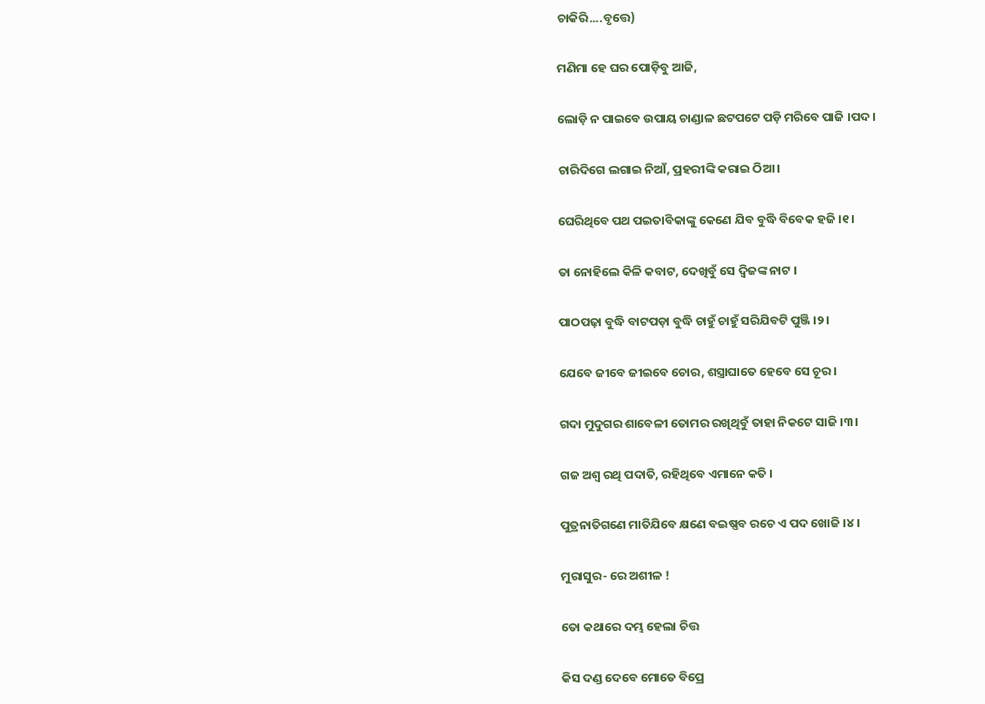ଚାକିରି....ବୃତ୍ତେ)

ମଣିମା ହେ ଘର ପୋଡ଼ିବୁ ଆଜି,

ଲୋଡ଼ି ନ ପାଇବେ ଉପାୟ ଚାଣ୍ଡାଳ ଛଟପଟେ ପଡ଼ି ମରିବେ ପାଜି ।ପଦ।

ଚାରିଦିଗେ ଲଗାଇ ନିଆଁ, ପ୍ରହରୀଙ୍କି କରାଇ ଠିଆ ।

ଘେରିଥିବେ ପଥ ପଇତାବିକାଙ୍କୁ କେଣେ ଯିବ ବୁଦ୍ଧି ବିବେକ ହଜି ।୧।

ତା ନୋହିଲେ କିଳି କବାଟ, ଦେଖିବୁଁ ସେ ଦ୍ୱିଜଙ୍କ ନାଟ ।

ପାଠପଢ଼ା ବୁଦ୍ଧି ବାଟପଡ଼ା ବୁଦ୍ଧି ଚାହୁଁ ଚାହୁଁ ସରିଯିବଟି ପୁଞ୍ଜି ।୨।

ଯେବେ ଜୀବେ ଜୀଇବେ ଚୋର, ଶସ୍ତ୍ରାଘାତେ ହେବେ ସେ ଚୂର ।

ଗଦା ମୁଦୁଗର ଶାବେଳୀ ତୋମର ରଖିଥିବୁଁ ତାହା ନିକଟେ ସାଜି ।୩।

ଗଜ ଅଶ୍ୱ ରଥି ପଦାତି, ରହିଥିବେ ଏମାନେ କତି ।

ପୁତ୍ରନାତିଗଣେ ମାତିଯିବେ କ୍ଷଣେ ବଇଷ୍ଣବ ରଚେ ଏ ପଦ ଖୋଜି ।୪।

ମୁରାସୁର- ରେ ଅଶୀଳ !

ତୋ କଥାରେ ଦମ୍ଭ ହେଲା ଚିତ୍ତ

କିସ ଦଣ୍ଡ ଦେବେ ମୋତେ ବିପ୍ରେ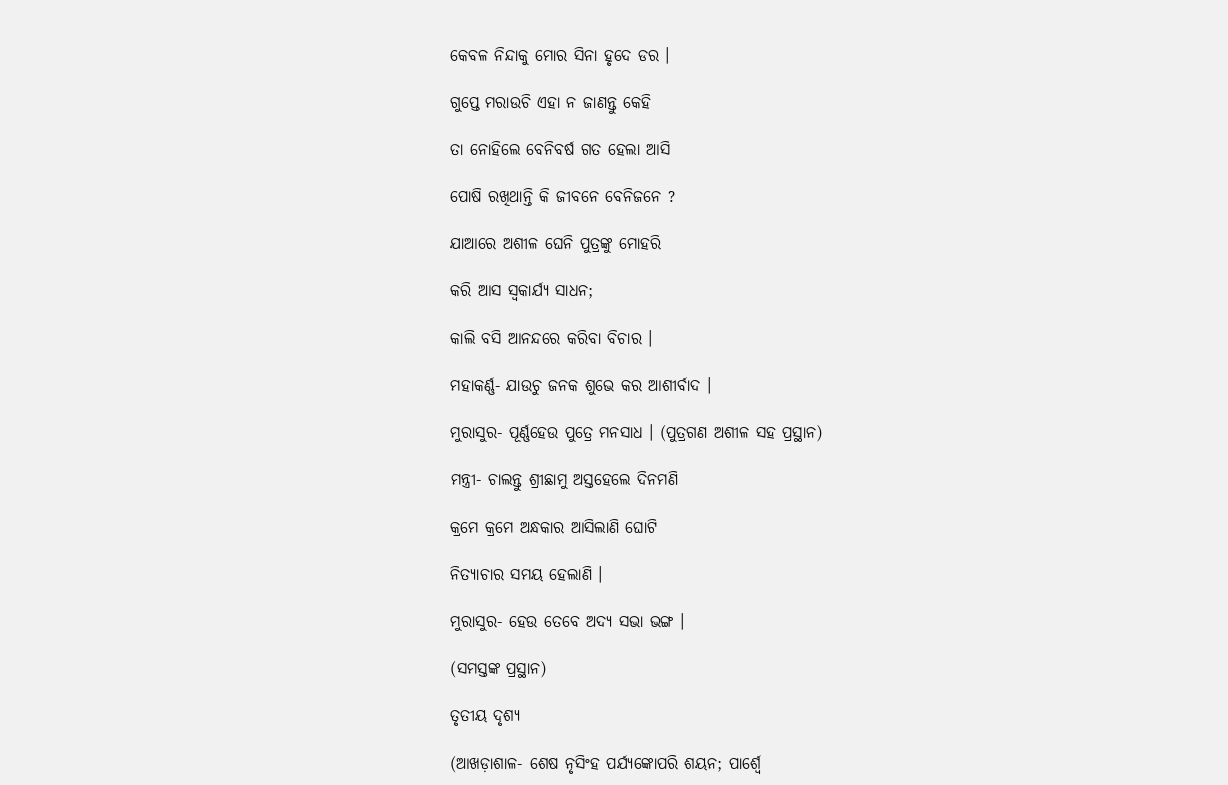କେବଳ ନିନ୍ଦାକୁ ମୋର ସିନା ହୃଦେ ଡର ।

ଗୁପ୍ତେ ମରାଉଚି ଏହା ନ ଜାଣନ୍ତୁ କେହି

ତା ନୋହିଲେ ବେନିବର୍ଷ ଗତ ହେଲା ଆସି

ପୋଷି ରଖିଥାନ୍ତି କି ଜୀବନେ ବେନିଜନେ ?

ଯାଆରେ ଅଶୀଳ ଘେନି ପୁତ୍ରଙ୍କୁ ମୋହରି

କରି ଆସ ସ୍ୱକାର୍ଯ୍ୟ ସାଧନ;

କାଲି ବସି ଆନନ୍ଦରେ କରିବା ବିଚାର ।

ମହାକର୍ଣ୍ଣ- ଯାଉଚୁ ଜନକ ଶୁଭେ କର ଆଶୀର୍ବାଦ ।

ମୁରାସୁର- ପୂର୍ଣ୍ଣହେଉ ପୁତ୍ରେ ମନସାଧ । (ପୁତ୍ରଗଣ ଅଶୀଳ ସହ ପ୍ରସ୍ଥାନ)

ମନ୍ତ୍ରୀ- ଚାଲନ୍ତୁ ଶ୍ରୀଛାମୁ ଅସ୍ତହେଲେ ଦିନମଣି

କ୍ରମେ କ୍ରମେ ଅନ୍ଧକାର ଆସିଲାଣି ଘୋଟି

ନିତ୍ୟାଚାର ସମୟ ହେଲାଣି ।

ମୁରାସୁର- ହେଉ ତେବେ ଅଦ୍ୟ ସଭା ଭଙ୍ଗ ।

(ସମସ୍ତଙ୍କ ପ୍ରସ୍ଥାନ)

ତୃତୀୟ ଦୃଶ୍ୟ

(ଆଖଡ଼ାଶାଳ- ଶେଷ ନୃସିଂହ ପର୍ଯ୍ୟଙ୍କୋପରି ଶୟନ; ପାର୍ଶ୍ୱେ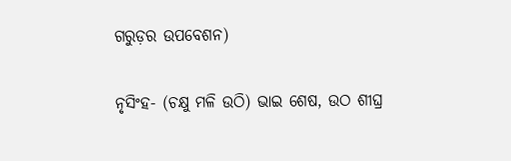ଗରୁଡ଼ର ଉପବେଶନ)

ନୃସିଂହ- (ଚକ୍ଷୁ ମଳି ଉଠି) ଭାଇ ଶେଷ, ଉଠ ଶୀଘ୍ର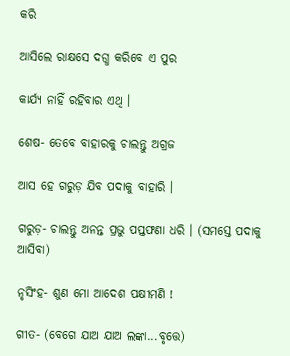କରି

ଆସିଲେ ରାକ୍ଷସେ ଦଗ୍ଧ କରିବେ ଏ ପୁର

କାର୍ଯ୍ୟ ନାହିଁ ରହିବାର ଏଥି ।

ଶେଷ- ତେବେ ବାହାରକୁ ଚାଲନ୍ତୁ ଅଗ୍ରଜ

ଆସ ହେ ଗରୁଡ଼ ଯିବ ପଦାକୁ ବାହାରି ।

ଗରୁଡ଼- ଚାଲନ୍ତୁ ଅନନ୍ତ ପ୍ରଭୁ ପପ୍ତଫଣା ଧରି । (ସମସ୍ତେ ପଦାକୁ ଆସିବା)

ନୃସିଂହ- ଶୁଣ ମୋ ଆଦେଶ ପକ୍ଷୀମଣି !

ଗୀତ- (ବେଗେ ଯାଅ ଯାଅ ଲଙ୍କା...ବୃତ୍ତେ)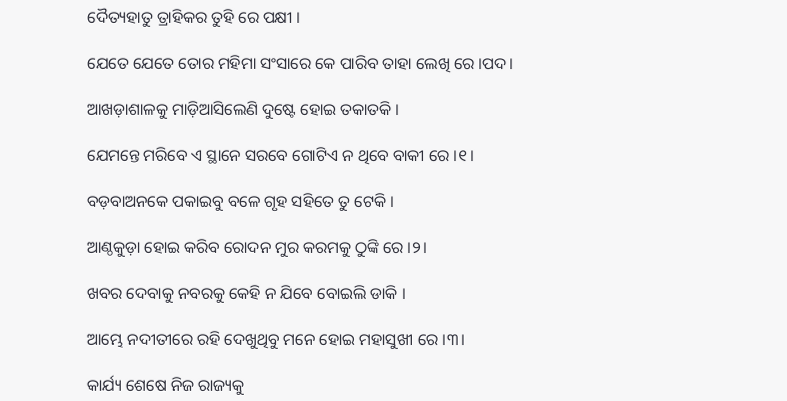ଦୈତ୍ୟହାତୁ ତ୍ରାହିକର ତୁହି ରେ ପକ୍ଷୀ ।

ଯେତେ ଯେତେ ତୋର ମହିମା ସଂସାରେ କେ ପାରିବ ତାହା ଲେଖି ରେ ।ପଦ।

ଆଖଡ଼ାଶାଳକୁ ମାଡ଼ିଆସିଲେଣି ଦୁଷ୍ଟେ ହୋଇ ତକାତକି ।

ଯେମନ୍ତେ ମରିବେ ଏ ସ୍ଥାନେ ସରବେ ଗୋଟିଏ ନ ଥିବେ ବାକୀ ରେ ।୧।

ବଡ଼ବାଅନକେ ପକାଇବୁ ବଳେ ଗୃହ ସହିତେ ତୁ ଟେକି ।

ଆଣ୍ଠକୁଡ଼ା ହୋଇ କରିବ ରୋଦନ ମୁର କରମକୁ ଠୁଙ୍କି ରେ ।୨।

ଖବର ଦେବାକୁ ନବରକୁ କେହି ନ ଯିବେ ବୋଇଲି ଡାକି ।

ଆମ୍ଭେ ନଦୀତୀରେ ରହି ଦେଖୁଥିବୁ ମନେ ହୋଇ ମହାସୁଖୀ ରେ ।୩।

କାର୍ଯ୍ୟ ଶେଷେ ନିଜ ରାଜ୍ୟକୁ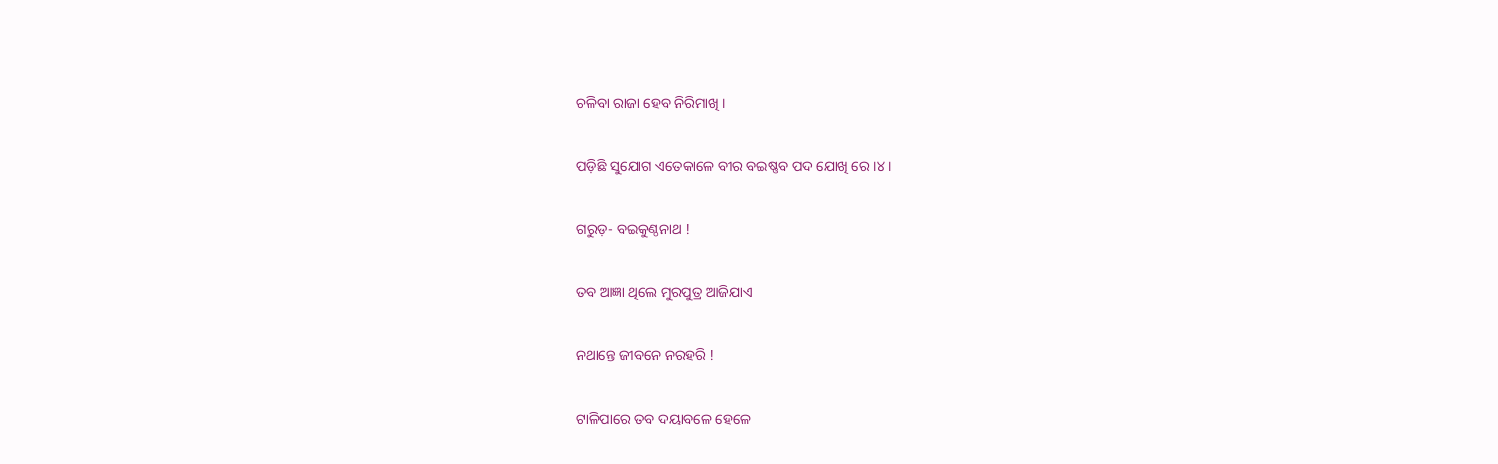ଚଳିବା ରାଜା ହେବ ନିରିମାଖି ।

ପଡ଼ିଛି ସୁଯୋଗ ଏତେକାଳେ ବୀର ବଇଷ୍ଣବ ପଦ ଯୋଖି ରେ ।୪।

ଗରୁଡ଼- ବଇକୁଣ୍ଠନାଥ !

ତବ ଆଜ୍ଞା ଥିଲେ ମୁରପୁତ୍ର ଆଜିଯାଏ

ନଥାନ୍ତେ ଜୀବନେ ନରହରି !

ଟାଳିପାରେ ତବ ଦୟାବଳେ ହେଳେ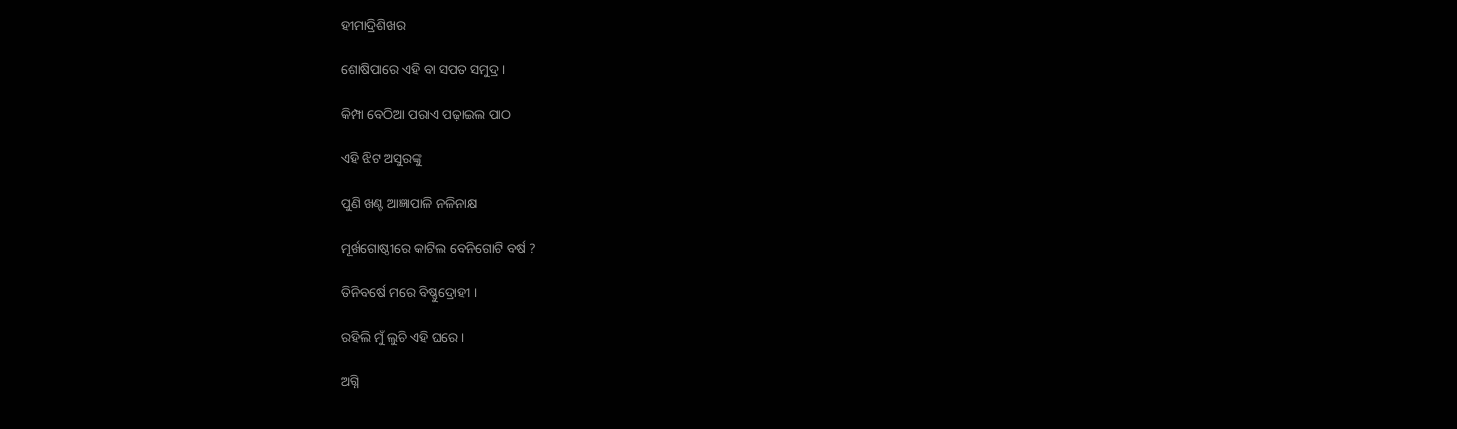ହୀମାଦ୍ରିଶିଖର

ଶୋଷିପାରେ ଏହି ବା ସପତ ସମୁଦ୍ର ।

କିମ୍ପା ବେଠିଆ ପରାଏ ପଢ଼ାଇଲ ପାଠ

ଏହି ଝିଟ ଅସୁରଙ୍କୁ

ପୁଣି ଖଣ୍ଟ ଆଜ୍ଞାପାଳି ନଳିନାକ୍ଷ

ମୂର୍ଖଗୋଷ୍ଠୀରେ କାଟିଲ ବେନିଗୋଟି ବର୍ଷ ?

ତିନିବର୍ଷେ ମରେ ବିଷ୍ଣୁଦ୍ରୋହୀ ।

ରହିଲି ମୁଁ ଲୁଚି ଏହି ଘରେ ।

ଅଗ୍ନି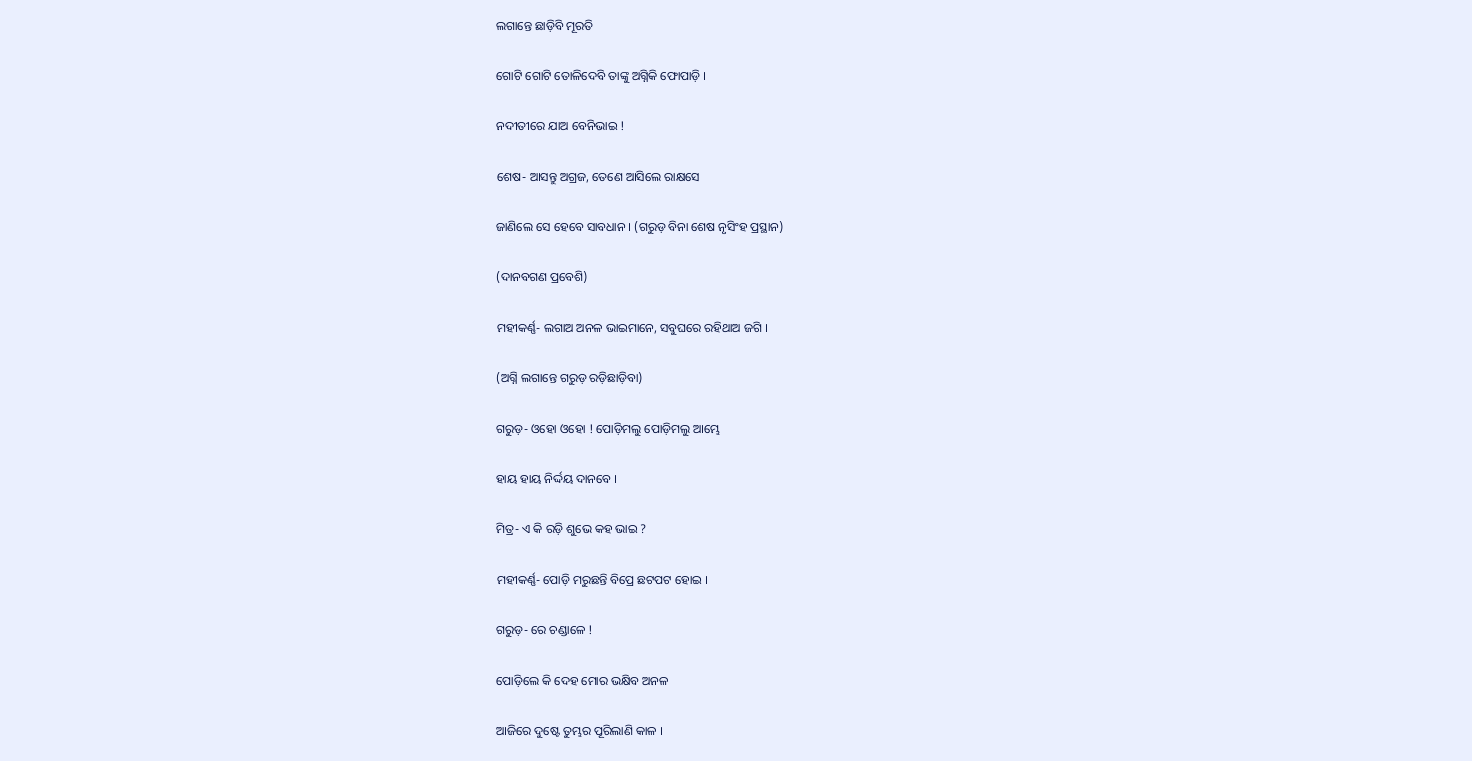ଲଗାନ୍ତେ ଛାଡ଼ିବି ମୂରତି

ଗୋଟି ଗୋଟି ତୋଳିଦେବି ତାଙ୍କୁ ଅଗ୍ନିକି ଫୋପାଡ଼ି ।

ନଦୀତୀରେ ଯାଅ ବେନିଭାଇ !

ଶେଷ- ଆସନ୍ତୁ ଅଗ୍ରଜ, ତେଣେ ଆସିଲେ ରାକ୍ଷସେ

ଜାଣିଲେ ସେ ହେବେ ସାବଧାନ । (ଗରୁଡ଼ ବିନା ଶେଷ ନୃସିଂହ ପ୍ରସ୍ଥାନ)

(ଦାନବଗଣ ପ୍ରବେଶି)

ମହୀକର୍ଣ୍ଣ- ଲଗାଅ ଅନଳ ଭାଇମାନେ, ସବୁଘରେ ରହିଥାଅ ଜଗି ।

(ଅଗ୍ନି ଲଗାନ୍ତେ ଗରୁଡ଼ ରଡ଼ିଛାଡ଼ିବା)

ଗରୁଡ଼- ଓହୋ ଓହୋ ! ପୋଡ଼ିମଲୁ ପୋଡ଼ିମଲୁ ଆମ୍ଭେ

ହାୟ ହାୟ ନିର୍ଦ୍ଦୟ ଦାନବେ ।

ମିତ୍ର- ଏ କି ରଡ଼ି ଶୁଭେ କହ ଭାଇ ?

ମହୀକର୍ଣ୍ଣ- ପୋଡ଼ି ମରୁଛନ୍ତି ବିପ୍ରେ ଛଟପଟ ହୋଇ ।

ଗରୁଡ଼- ରେ ଚଣ୍ଡାଳେ !

ପୋଡ଼ିଲେ କି ଦେହ ମୋର ଭକ୍ଷିବ ଅନଳ

ଆଜିରେ ଦୁଷ୍ଟେ ତୁମ୍ଭର ପୂରିଲାଣି କାଳ ।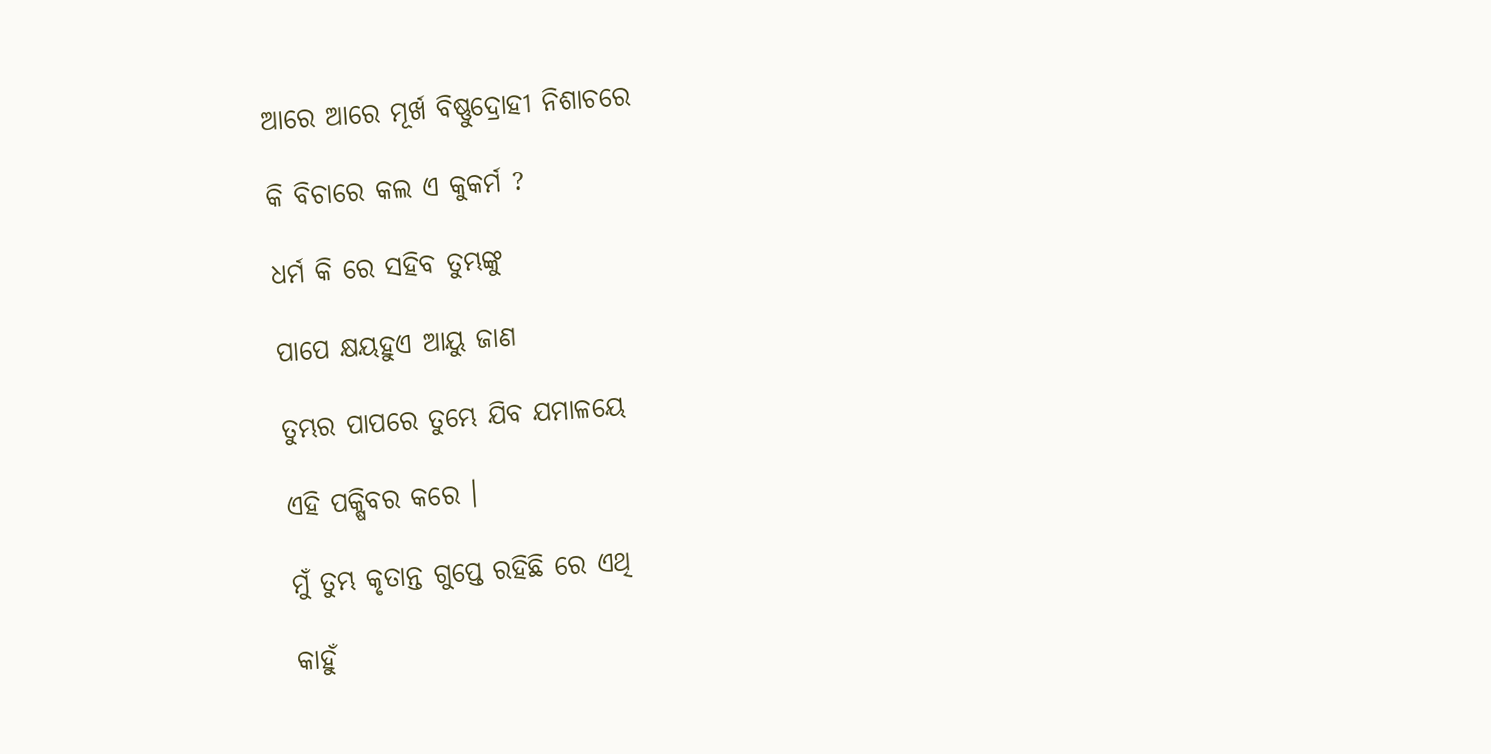ଆରେ ଆରେ ମୂର୍ଖ ବିଷ୍ଣୁଦ୍ରୋହୀ ନିଶାଚରେ

କି ବିଚାରେ କଲ ଏ କୁକର୍ମ ?

ଧର୍ମ କି ରେ ସହିବ ତୁମ୍ଭଙ୍କୁ

ପାପେ କ୍ଷୟହୁଏ ଆୟୁ ଜାଣ

ତୁମ୍ଭର ପାପରେ ତୁମ୍ଭେ ଯିବ ଯମାଳୟେ

ଏହି ପକ୍ଷିବର କରେ ।

ମୁଁ ତୁମ୍ଭ କୃତାନ୍ତ ଗୁପ୍ତେ ରହିଛି ରେ ଏଥି

କାହୁଁ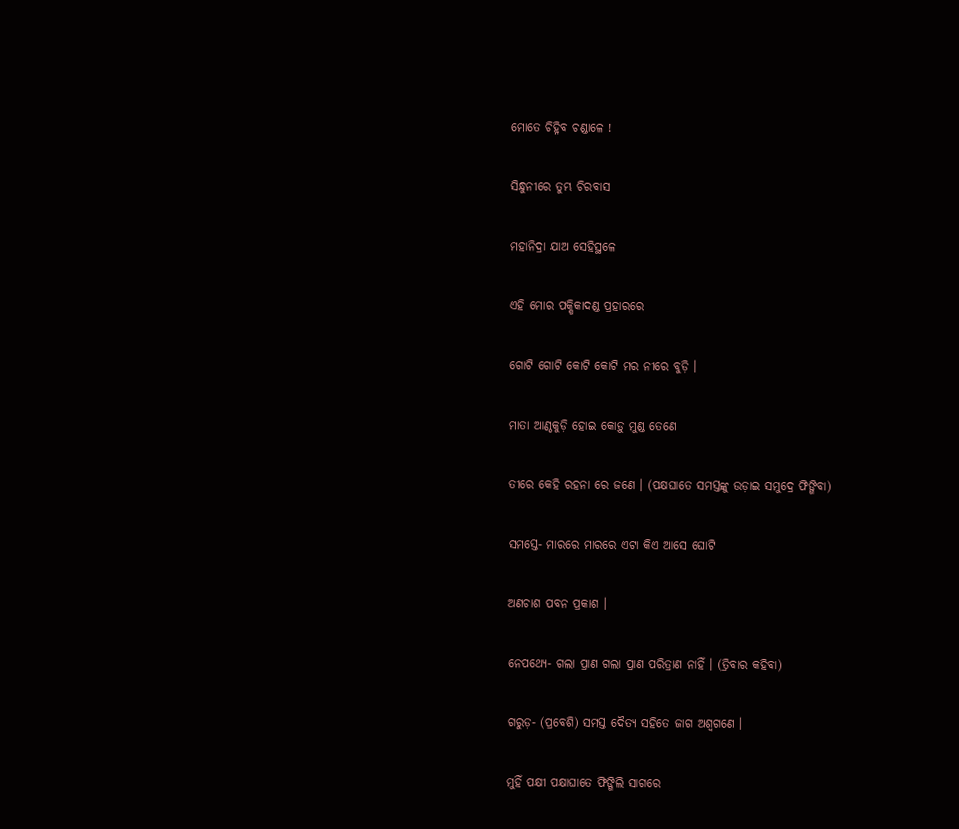ମୋତେ ଚିହ୍ନିବ ଚଣ୍ଡାଳେ !

ସିନ୍ଧୁନୀରେ ତୁମ୍ଭ ଚିରବାସ

ମହାନିଦ୍ରା ଯାଅ ସେହିସ୍ଥଳେ

ଏହି ମୋର ପକ୍ଷିକାଦଣ୍ଡ ପ୍ରହାରରେ

ଗୋଟି ଗୋଟି କୋଟି କୋଟି ମର ନୀରେ ବୁଡ଼ି ।

ମାତା ଆଣ୍ଠକୁଡ଼ି ହୋଇ କୋଡ଼ୁ ମୁଣ୍ଡ ତେଣେ

ତୀରେ କେହି ରହନା ରେ ଜଣେ । (ପକ୍ଷଘାତେ ସମସ୍ତଙ୍କୁ ଉଡ଼ାଇ ସମୁଦ୍ରେ ଫିଙ୍ଗିବା)

ସମସ୍ତେ- ମାରରେ ମାରରେ ଏଟା କିଏ ଆସେ ଘୋଟି

ଅଣଚାଶ ପବନ ପ୍ରକାଶ ।

ନେପଥ୍ୟେ- ଗଲା ପ୍ରାଣ ଗଲା ପ୍ରାଣ ପରିତ୍ରାଣ ନାହିଁ । (ତ୍ରିବାର କହିବା)

ଗରୁଡ଼- (ପ୍ରବେଶି) ସମସ୍ତ ଦୈତ୍ୟ ସହିତେ ଜାଗ ଅଶ୍ୱଗଣେ ।

ମୁହିଁ ପକ୍ଷୀ ପକ୍ଷାଘାତେ ଫିଙ୍ଗିଲି ସାଗରେ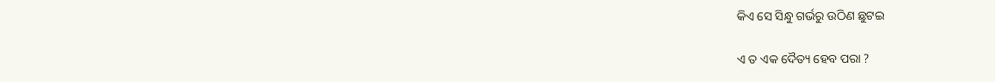କିଏ ସେ ସିନ୍ଧୁ ଗର୍ଭରୁ ଉଠିଣ ଛୁଟଇ

ଏ ତ ଏକ ଦୈତ୍ୟ ହେବ ପରା ?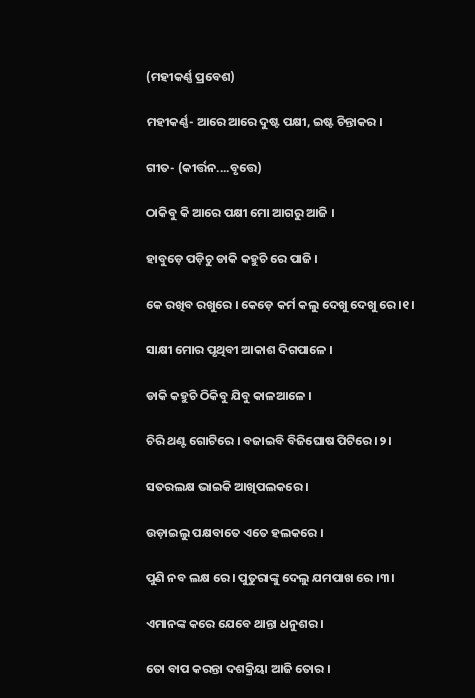(ମହୀକର୍ଣ୍ଣ ପ୍ରବେଶ)

ମହୀକର୍ଣ୍ଣ- ଆରେ ଆରେ ଦୁଷ୍ଟ ପକ୍ଷୀ, ଇଷ୍ଟ ଚିନ୍ତାକର ।

ଗୀତ- (କୀର୍ତ୍ତନ....ବୃତ୍ତେ)

ଠାକିବୁ କି ଆରେ ପକ୍ଷୀ ମୋ ଆଗରୁ ଆଜି ।

ହାବୁଡ଼େ ପଡ଼ିଚୁ ଡାକି କହୁଚି ରେ ପାଜି ।

କେ ରଖିବ ରଖୁରେ । କେଡ଼େ କର୍ମ କଲୁ ଦେଖୁ ଦେଖୁ ରେ ।୧।

ସାକ୍ଷୀ ମୋର ପୃଥିବୀ ଆକାଶ ଦିଗପାଳେ ।

ଡାକି କହୁଚି ଠିକିବୁ ଯିବୁ କାଳଆଳେ ।

ଚିରି ଥଣ୍ଟ ଗୋଟିରେ । ବଜାଇବି ବିଜିଘୋଷ ପିଟିରେ ।୨।

ସତରଲକ୍ଷ ଭାଇକି ଆଖିପଲକରେ ।

ଉଡ଼ାଇଲୁ ପକ୍ଷବାତେ ଏତେ ହଲକରେ ।

ପୁଣି ନବ ଲକ୍ଷ ରେ । ପୁତୁରାଙ୍କୁ ଦେଲୁ ଯମପାଖ ରେ ।୩।

ଏମାନଙ୍କ କରେ ଯେବେ ଥାନ୍ତା ଧନୁଶର ।

ତୋ ବାପ କରନ୍ତା ଦଶକ୍ରିୟା ଆଜି ତୋର ।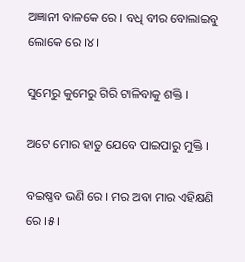ଅଜ୍ଞାନୀ ବାଳକେ ରେ । ବଧି ବୀର ବୋଲାଇବୁ ଲୋକେ ରେ ।୪।

ସୁମେରୁ କୁମେରୁ ଗିରି ଟାଳିବାକୁ ଶକ୍ତି ।

ଅଟେ ମୋର ହାତୁ ଯେବେ ପାଇପାରୁ ମୁକ୍ତି ।

ବଇଷ୍ଣବ ଭଣି ରେ । ମର ଅବା ମାର ଏହିକ୍ଷଣି ରେ ।୫।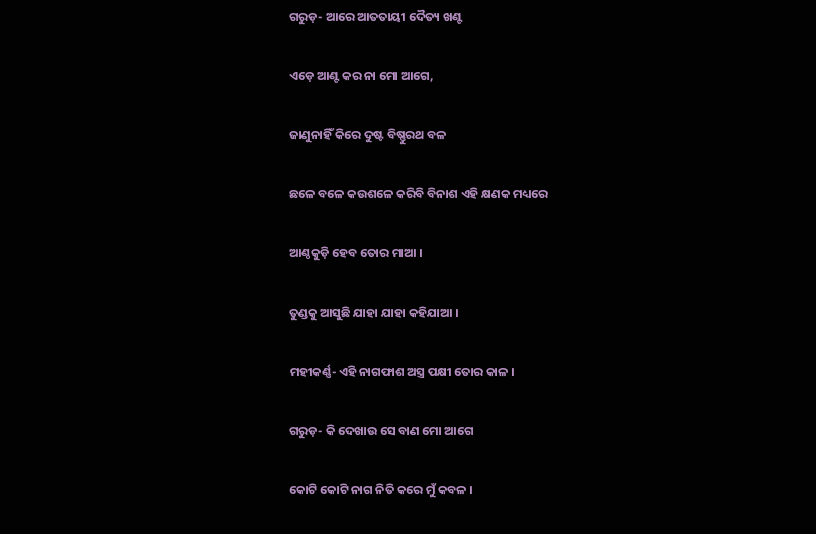ଗରୁଡ଼- ଆରେ ଆତତାୟୀ ଦୈତ୍ୟ ଖଣ୍ଟ

ଏଡ଼େ ଆଣ୍ଟ କର ନା ମୋ ଆଗେ,

ଜାଣୁନାହିଁ କିରେ ଦୁଷ୍ଟ ବିଷ୍ଣୁରଥ ବଳ

ଛଳେ ବଳେ କଉଶଳେ କରିବି ବିନାଶ ଏହି କ୍ଷଣକ ମଧ୍ୟରେ

ଆଣ୍ଠକୁଡ଼ି ହେବ ତୋର ମାଆ ।

ତୁଣ୍ଡକୁ ଆସୁଛି ଯାହା ଯାହା କହିଯାଆ ।

ମହୀକର୍ଣ୍ଣ- ଏହି ନାଗଫାଶ ଅସ୍ତ୍ର ପକ୍ଷୀ ତୋର କାଳ ।

ଗରୁଡ଼- କି ଦେଖାଉ ସେ ବାଣ ମୋ ଆଗେ

କୋଟି କୋଟି ନାଗ ନିତି କରେ ମୁଁ କବଳ ।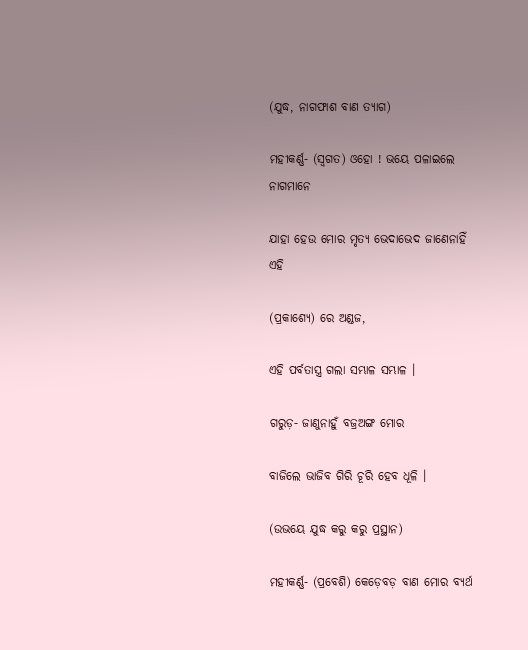(ଯୁଦ୍ଧ, ନାଗଫାଶ ବାଣ ତ୍ୟାଗ)

ମହୀକର୍ଣ୍ଣ- (ସ୍ୱଗତ) ଓହୋ ! ଭୟେ ପଳାଇଲେ ନାଗମାନେ

ଯାହା ହେଉ ମୋର ମୃତ୍ୟ ଭେଦାଭେଦ ଜାଣେନାହିଁ ଏହି

(ପ୍ରକାଶ୍ୟେ) ରେ ଅଣ୍ଡଜ,

ଏହି ପର୍ବତାସ୍ତ୍ର ଗଲା ସମ୍ଭାଳ ସମ୍ଭାଳ ।

ଗରୁଡ଼- ଜାଣୁନାହୁଁ ବଜ୍ରଅଙ୍ଗ ମୋର

ବାଜିଲେ ଭାଜିବ ଗିରି ଚୂରି ହେବ ଧୂଳି ।

(ଉଭୟେ ଯୁଦ୍ଧ କରୁ କରୁ ପ୍ରସ୍ଥାନ)

ମହୀକର୍ଣ୍ଣ- (ପ୍ରବେଶି) କେଡ଼େବଡ଼ ବାଣ ମୋର ବ୍ୟର୍ଥ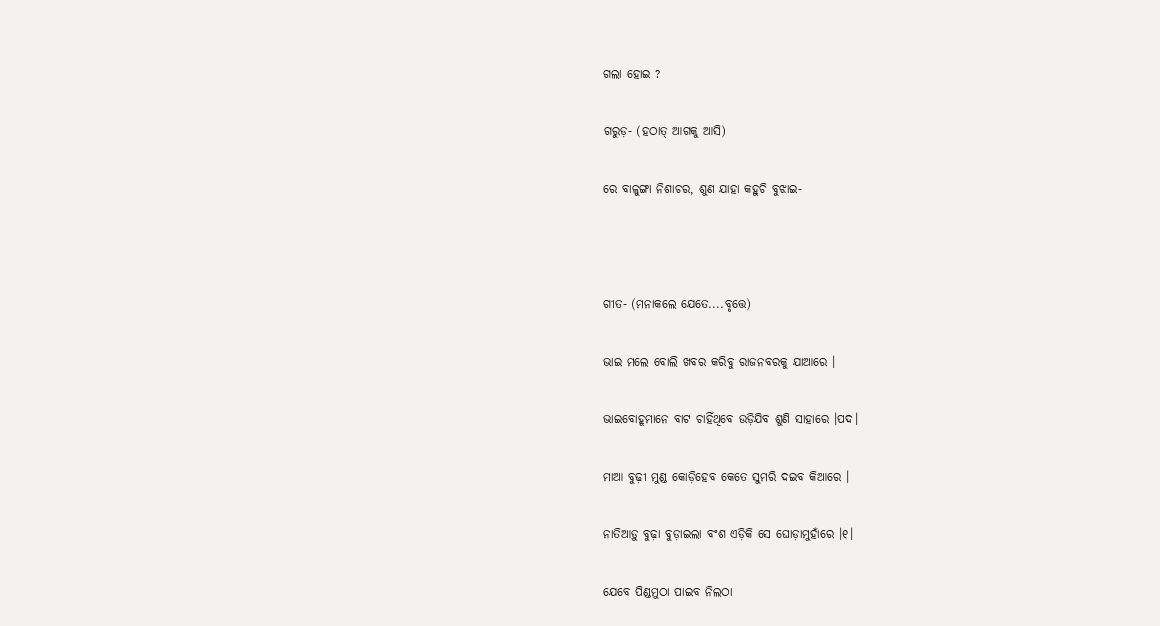ଗଲା ହୋଇ ?

ଗରୁଡ଼- (ହଠାତ୍ ଆଗକୁ ଆସି)

ରେ ବାଳୁଙ୍ଗା ନିଶାଚର, ଶୁଣ ଯାହା କହୁଚି ବୁଝାଇ-



ଗୀତ- (ମନାକଲେ ଯେତେ....ବୃତ୍ତେ)

ଭାଇ ମଲେ ବୋଲି ଖବର କରିବୁ ରାଜନବରକୁ ଯାଆରେ ।

ଭାଇବୋହୂମାନେ ବାଟ ଚାହିଁଥିବେ ଉଡ଼ିଯିବ ଶୁଣି ସାହାରେ ।ପଦ।

ମାଆ ବୁଢ଼ୀ ମୁଣ୍ଡ କୋଡ଼ିହେବ କେତେ ସୁମରି ଦଇବ କିଆରେ ।

ନାତିଆଡ଼ୁ ବୁଢ଼ା ବୁଡ଼ାଇଲା ବଂଶ ଏଡ଼ିକି ସେ ଘୋଡ଼ାମୁହାଁରେ ।୧।

ଯେବେ ପିଣ୍ଡମୁଠା ପାଇବ ନିଲଠା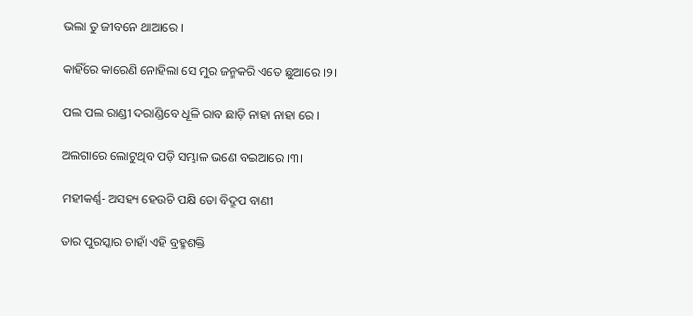ଭଲା ତୁ ଜୀବନେ ଥାଆରେ ।

କାହିଁରେ କାରେଣି ନୋହିଲା ସେ ମୁର ଜନ୍ମକରି ଏତେ ଛୁଆରେ ।୨।

ପଲ ପଲ ରାଣ୍ଡୀ ଦରାଣ୍ଡିବେ ଧୂଳି ରାବ ଛାଡ଼ି ନାହା ନାହା ରେ ।

ଅଲଗାରେ ଲୋଟୁଥିବ ପଡ଼ି ସମ୍ଭାଳ ଭଣେ ବଇଆରେ ।୩।

ମହୀକର୍ଣ୍ଣ- ଅସହ୍ୟ ହେଉଚି ପକ୍ଷି ତୋ ବିଦ୍ରୂପ ବାଣୀ

ତାର ପୁରସ୍କାର ଚାହାଁ ଏହି ବ୍ରହ୍ମଶକ୍ତି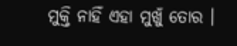ମୁକ୍ତି ନାହିଁ ଏହା ମୁଖୁଁ ତୋର ।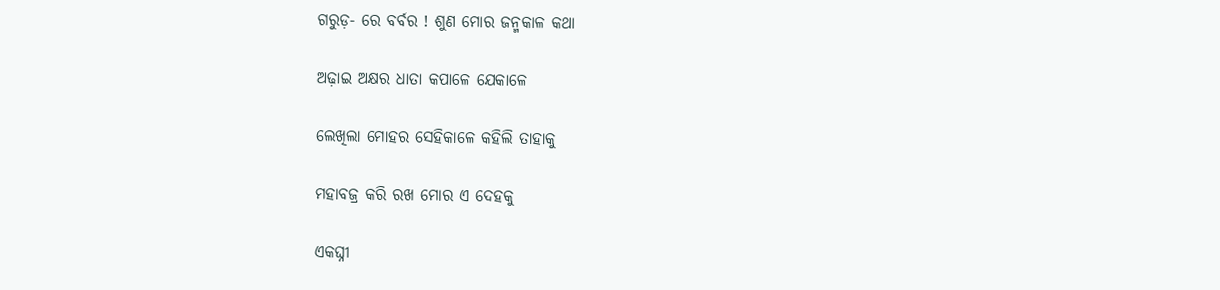ଗରୁଡ଼- ରେ ବର୍ବର ! ଶୁଣ ମୋର ଜନ୍ମକାଳ କଥା

ଅଢ଼ାଇ ଅକ୍ଷର ଧାତା କପାଳେ ଯେକାଳେ

ଲେଖିଲା ମୋହର ସେହିକାଳେ କହିଲି ତାହାକୁ

ମହାବଜ୍ର କରି ରଖ ମୋର ଏ ଦେହକୁ

ଏକଘ୍ନୀ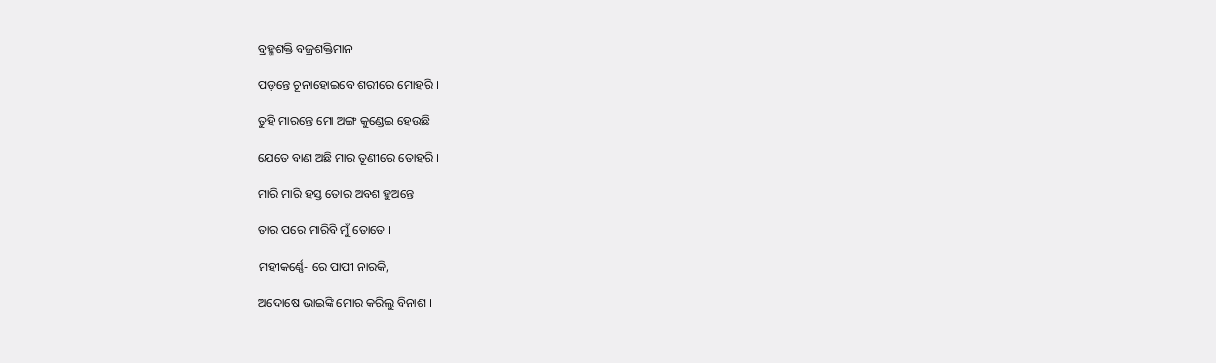ବ୍ରହ୍ମଶକ୍ତି ବଜ୍ରଶକ୍ତିମାନ

ପଡ଼ନ୍ତେ ଚୂନାହୋଇବେ ଶରୀରେ ମୋହରି ।

ତୁହି ମାରନ୍ତେ ମୋ ଅଙ୍ଗ କୁଣ୍ଡେଇ ହେଉଛି

ଯେତେ ବାଣ ଅଛି ମାର ତୂଣୀରେ ତୋହରି ।

ମାରି ମାରି ହସ୍ତ ତୋର ଅବଶ ହୁଅନ୍ତେ

ତାର ପରେ ମାରିବି ମୁଁ ତୋତେ ।

ମହୀକର୍ଣ୍ଣେ- ରେ ପାପୀ ନାରକି,

ଅଦୋଷେ ଭାଇଙ୍କି ମୋର କରିଲୁ ବିନାଶ ।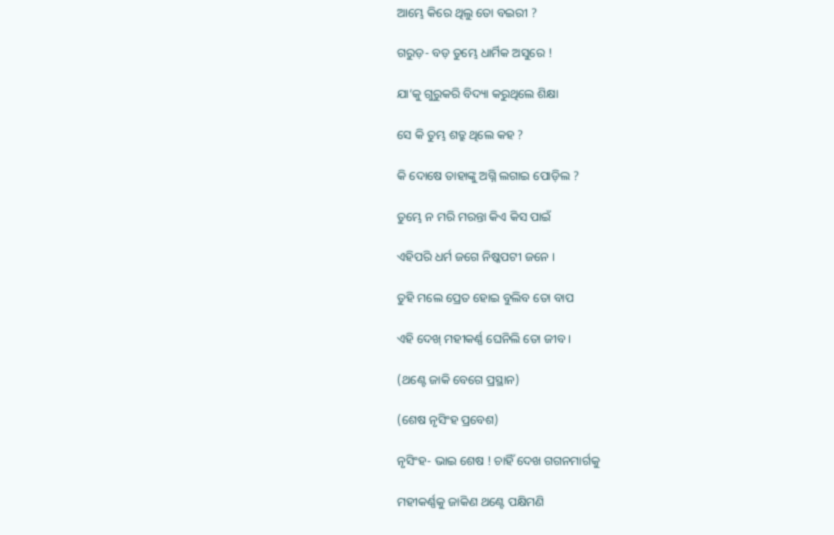ଆମ୍ଭେ କିରେ ଥିଲୁ ତୋ ବଇରୀ ?

ଗରୁଡ଼- ବଡ଼ ତୁମ୍ଭେ ଧାର୍ମିକ ଅସୁରେ !

ଯା’କୁ ଗୁରୁକରି ବିଦ୍ୟା କରୁଥିଲେ ଶିକ୍ଷା

ସେ କି ତୁମ୍ଭ ଶତ୍ରୁ ଥିଲେ କହ ?

କି ଦୋଷେ ତାହାଙ୍କୁ ଅଗ୍ନି ଲଗାଇ ପୋଡ଼ିଲ ?

ତୁମ୍ଭେ ନ ମରି ମରନ୍ତା କିଏ କିସ ପାଇଁ

ଏହିପରି ଧର୍ମ ଜଗେ ନିଷ୍କପଟୀ ଜନେ ।

ତୁହି ମଲେ ପ୍ରେତ ହୋଇ ବୁଲିବ ତୋ ବାପ

ଏହି ଦେଖ୍‌ ମହୀକର୍ଣ୍ଣ ଘେନିଲି ତୋ ଜୀବ ।

(ଥଣ୍ଟେ ଜାକି ବେଗେ ପ୍ରସ୍ଥାନ)

(ଶେଷ ନୃସିଂହ ପ୍ରବେଶ)

ନୃସିଂହ- ଭାଇ ଶେଷ ! ଚାହିଁ ଦେଖ ଗଗନମାର୍ଗକୁ

ମହୀକର୍ଣ୍ଣକୁ ଜାକିଣ ଥଣ୍ଟେ ପକ୍ଷିମଣି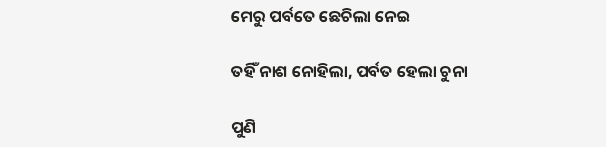ମେରୁ ପର୍ବତେ ଛେଚିଲା ନେଇ

ତହିଁ ନାଶ ନୋହିଲା, ପର୍ବତ ହେଲା ଚୁନା

ପୁଣି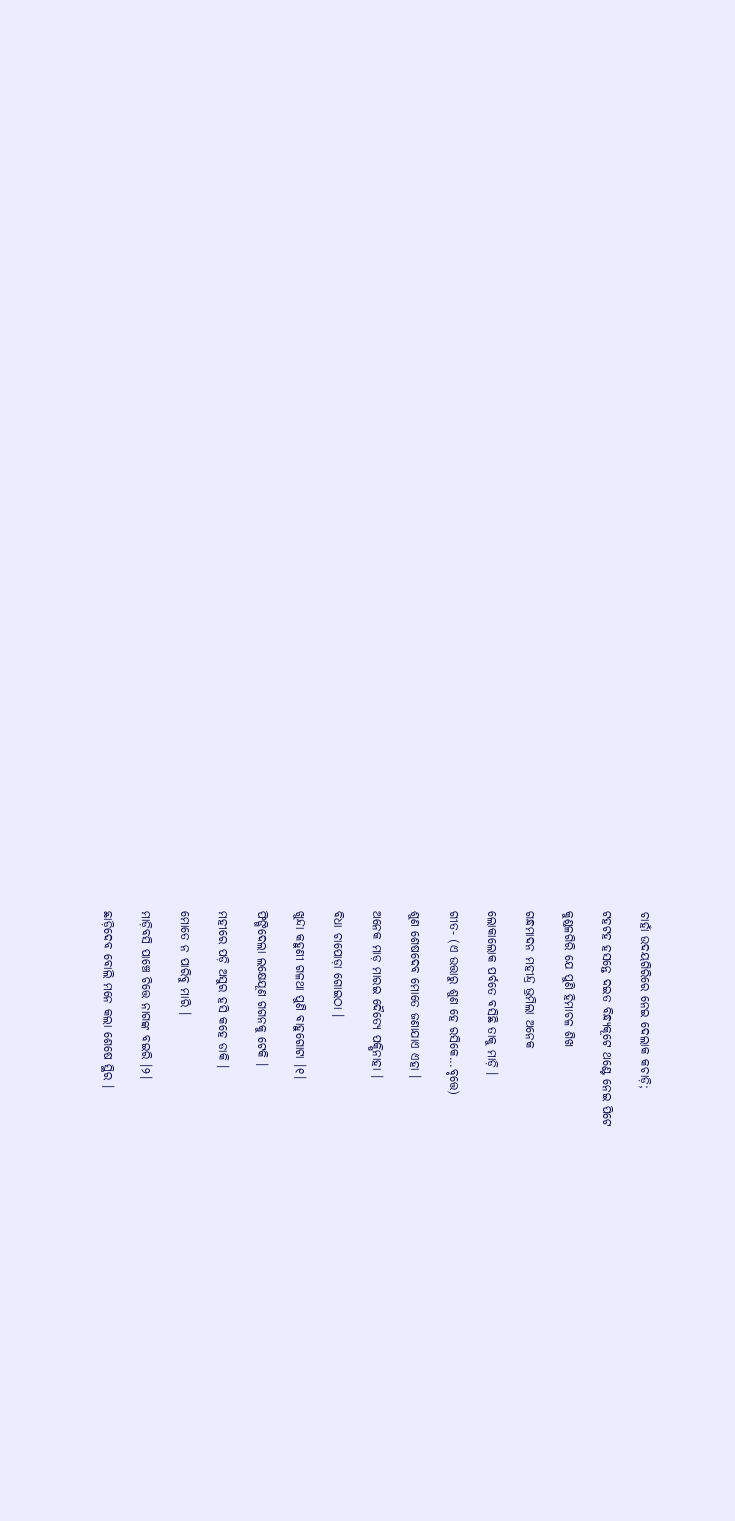ଚାହାଁ ଉଦୟଗିରିରେ ନେଇ ଦେଲାକ କଚାଡ଼ି;

ଟହଟହ ହସନ୍ତେ ଦଇତ ବିନ୍ଧ୍ୟକୂଟେ ଥଣ୍ଟେ ନେଇ ପିଟେ

କୁଣ୍ଡଳଗିରି ଯେ ପୁଣି ହିମାଚଳ ଶିଖ

ଗନ୍ଧମାଦନ ମହୀନ୍ଦ୍ର ଭ୍ରମିଲା ଅନେକ

ଲୋକାଲୋକ ପର୍ବତେ ବସିଛି ତାକୁ ମାଡ଼ି ।

ଗୀତ- (ଏ ଉତ୍ତାରୁ ଶୁଣ ହେ ରସିକେ...ବୃତ୍ତେ)

ଶୁଣ ଶେଷଦେବ ମୋତେ ଜଣାଯାଏ ଏହା ।

ଅନେକ ମାଡ଼ ମାରଇ ଦୈତ୍ୟେ ପକ୍ଷିନାହା ।

ବିଧା ଚାପୋଡ଼ା ଗୋଇଠା ।

ଖୁନ୍ଦା କହୁଣୀ ଗଳଥା ପୁଣି ବାହୁଗୋଟା ।୧।

ଫିଙ୍ଗିଦେଲା ଲକ୍ଷେଯୂଣ ଗଗନକୁ ଟେକି ।

ମହୀରେ ପଡ଼ି ଅସୁର ହସି କହେ ଡାକି ।

ମୋତେ ନ ପାରିବୁ ମାରି ।

ମାଡ଼ିବସି ପାଞ୍ଚେ ଚିତ୍ତେ ନାଗଙ୍କ ବଇରି ।୨।

ଛାଡ଼ିଦେବ ବୋଲି ମନେ କଲା ଶେଷେ ସ୍ଥିର ।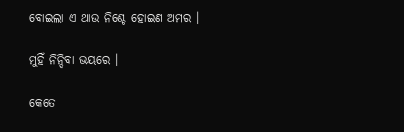ବୋଇଲା ଏ ଥାଉ ନିଶ୍ଚେ ହୋଇଣ ଅମର ।

ମୁହିଁ ନିନ୍ଦିବା ଭୟରେ ।

କେତେ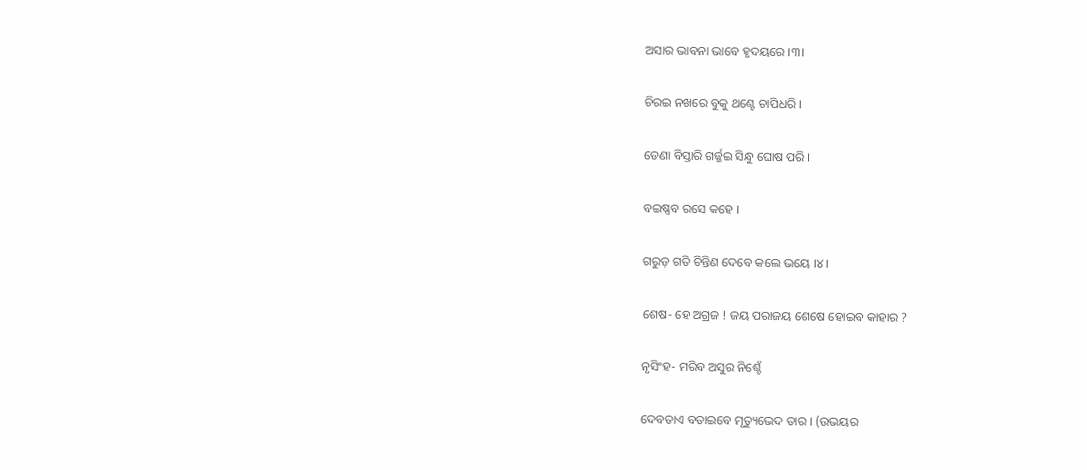ଅସାର ଭାବନା ଭାବେ ହୃଦୟରେ ।୩।

ଚିରଇ ନଖରେ ବୁକୁ ଥଣ୍ଟେ ଚାପିଧରି ।

ଡେଣା ବିସ୍ତାରି ଗର୍ଜ୍ଜଇ ସିନ୍ଧୁ ଘୋଷ ପରି ।

ବଇଷ୍ଣବ ରସେ କହେ ।

ଗରୁଡ଼ ଗତି ଚିନ୍ତିଣ ଦେବେ କଲେ ଭୟେ ।୪।

ଶେଷ- ହେ ଅଗ୍ରଜ ! ଜୟ ପରାଜୟ ଶେଷେ ହୋଇବ କାହାର ?

ନୃସିଂହ- ମରିବ ଅସୁର ନିଶ୍ଚେଁ

ଦେବତାଏ ବତାଇବେ ମୃତ୍ୟୁଭେଦ ତାର । (ଉଭୟର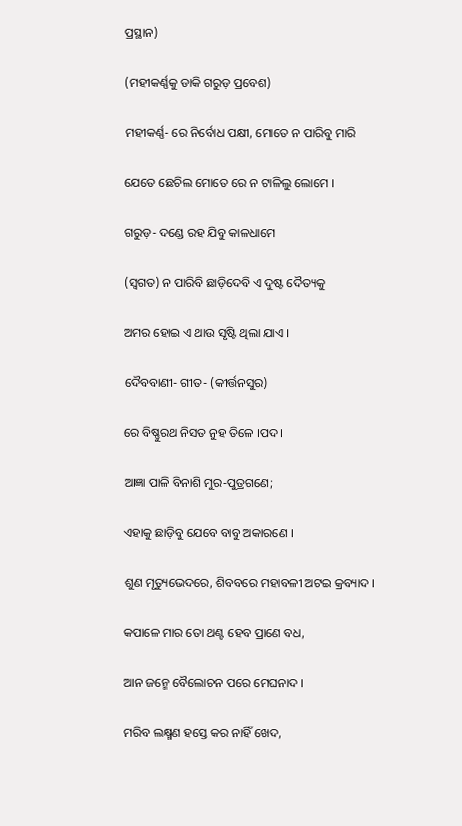ପ୍ରସ୍ଥାନ)

(ମହୀକର୍ଣ୍ଣକୁ ଡାକି ଗରୁଡ଼ ପ୍ରବେଶ)

ମହୀକର୍ଣ୍ଣ- ରେ ନିର୍ବୋଧ ପକ୍ଷୀ, ମୋତେ ନ ପାରିବୁ ମାରି

ଯେତେ ଛେଚିଲ ମୋତେ ରେ ନ ଟାଳିଲୁ ଲୋମେ ।

ଗରୁଡ଼- ଦଣ୍ଡେ ରହ ଯିବୁ କାଳଧାମେ

(ସ୍ୱଗତ) ନ ପାରିବି ଛାଡ଼ିଦେବି ଏ ଦୁଷ୍ଟ ଦୈତ୍ୟକୁ

ଅମର ହୋଇ ଏ ଥାଉ ସୃଷ୍ଟି ଥିଲା ଯାଏ ।

ଦୈବବାଣୀ- ଗୀତ- (କୀର୍ତ୍ତନସୁର)

ରେ ବିଷ୍ଣୁରଥ ନିସତ ନୁହ ତିଳେ ।ପଦ।

ଆଜ୍ଞା ପାଳି ବିନାଶି ମୁର-ପୁତ୍ରଗଣେ;

ଏହାକୁ ଛାଡ଼ିବୁ ଯେବେ ବାବୁ ଅକାରଣେ ।

ଶୁଣ ମୃତ୍ୟୁଭେଦରେ, ଶିବବରେ ମହାବଳୀ ଅଟଇ କ୍ରବ୍ୟାଦ ।

କପାଳେ ମାର ତୋ ଥଣ୍ଟ ହେବ ପ୍ରାଣେ ବଧ,

ଆନ ଜନ୍ମେ ବୈଲୋଚନ ପରେ ମେଘନାଦ ।

ମରିବ ଲକ୍ଷ୍ମଣ ହସ୍ତେ କର ନାହିଁ ଖେଦ,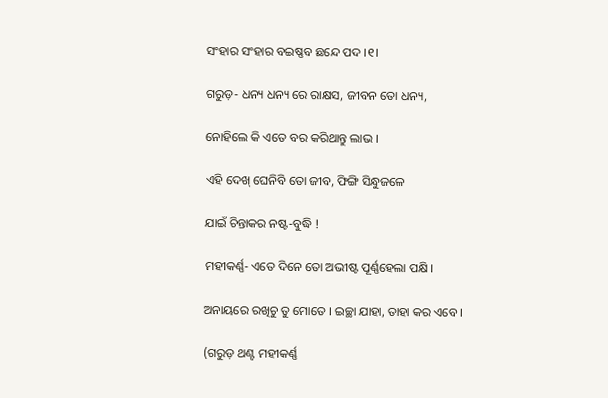ସଂହାର ସଂହାର ବଇଷ୍ଣବ ଛନ୍ଦେ ପଦ ।୧।

ଗରୁଡ଼- ଧନ୍ୟ ଧନ୍ୟ ରେ ରାକ୍ଷସ, ଜୀବନ ତୋ ଧନ୍ୟ,

ନୋହିଲେ କି ଏତେ ବର କରିଥାନ୍ତୁ ଲାଭ ।

ଏହି ଦେଖ୍ ଘେନିବି ତୋ ଜୀବ, ଫିଙ୍ଗି ସିନ୍ଧୁଜଳେ

ଯାଇଁ ଚିନ୍ତାକର ନଷ୍ଟ-ବୁଦ୍ଧି !

ମହୀକର୍ଣ୍ଣ- ଏତେ ଦିନେ ତୋ ଅଭୀଷ୍ଟ ପୂର୍ଣ୍ଣହେଲା ପକ୍ଷି ।

ଅନାୟରେ ରଖିଚୁ ତୁ ମୋତେ । ଇଚ୍ଛା ଯାହା, ତାହା କର ଏବେ ।

(ଗରୁଡ଼ ଥଣ୍ଟ ମହୀକର୍ଣ୍ଣ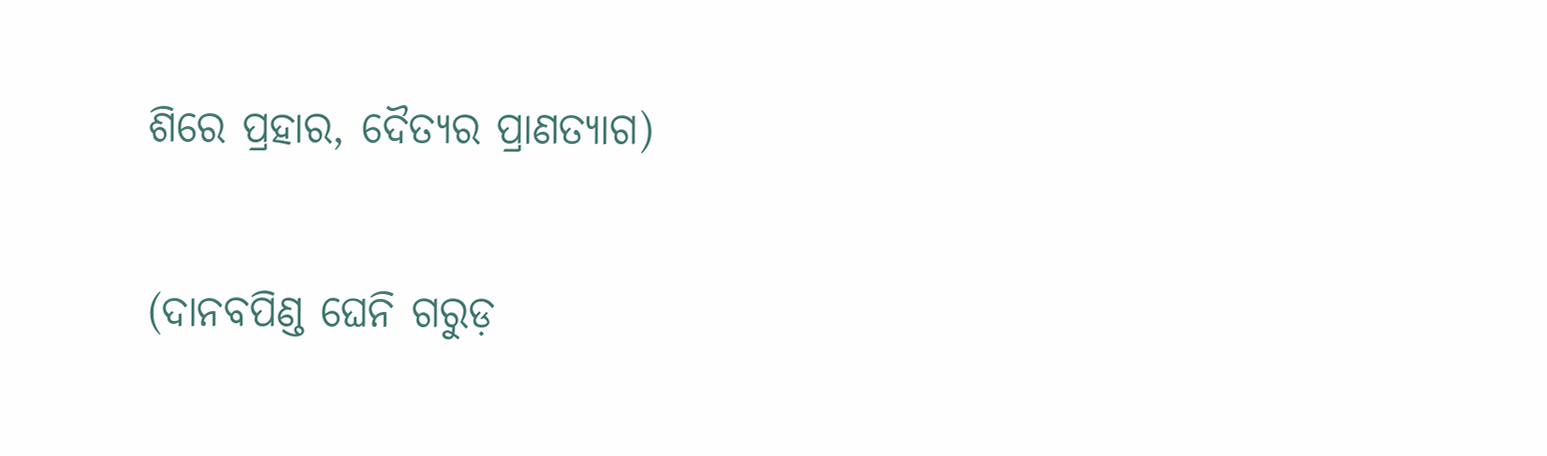ଶିରେ ପ୍ରହାର, ଦୈତ୍ୟର ପ୍ରାଣତ୍ୟାଗ)

(ଦାନବପିଣ୍ଡ ଘେନି ଗରୁଡ଼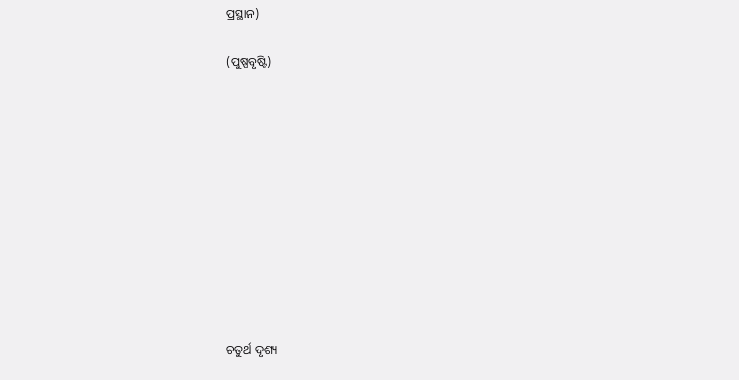ପ୍ରସ୍ଥାନ)

(ପୁଷ୍ପବୃଷ୍ଟି)











ଚତୁର୍ଥ ଦୃଶ୍ୟ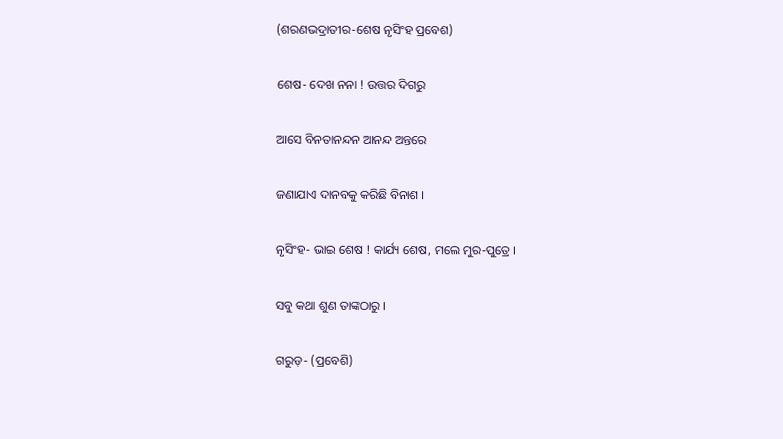(ଶରଣଭଦ୍ରାତୀର-ଶେଷ ନୃସିଂହ ପ୍ରବେଶ)

ଶେଷ- ଦେଖ ନନା ! ଉତ୍ତର ଦିଗରୁ

ଆସେ ବିନତାନନ୍ଦନ ଆନନ୍ଦ ଅନ୍ତରେ

ଜଣାଯାଏ ଦାନବକୁ କରିଛି ବିନାଶ ।

ନୃସିଂହ- ଭାଇ ଶେଷ ! କାର୍ଯ୍ୟ ଶେଷ, ମଲେ ମୁର-ପୁତ୍ରେ ।

ସବୁ କଥା ଶୁଣ ତାଙ୍କଠାରୁ ।

ଗରୁଡ଼- (ପ୍ରବେଶି)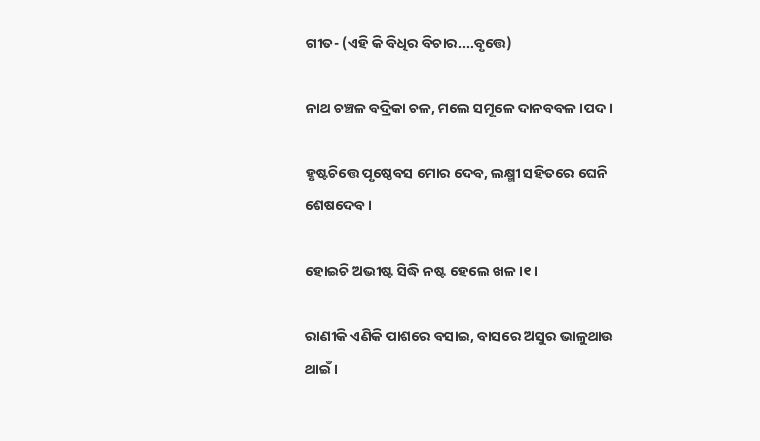ଗୀତ- (ଏହି କି ବିଧିର ବିଚାର....ବୃତ୍ତେ)

ନାଥ ଚଞ୍ଚଳ ବଦ୍ରିକା ଚଳ, ମଲେ ସମୂଳେ ଦାନବବଳ ।ପଦ।

ହୃଷ୍ଟଚିତ୍ତେ ପୃଷ୍ଠେବସ ମୋର ଦେବ, ଲକ୍ଷ୍ମୀ ସହିତରେ ଘେନି ଶେଷଦେବ ।

ହୋଇଚି ଅଭୀଷ୍ଟ ସିଦ୍ଧି ନଷ୍ଟ ହେଲେ ଖଳ ।୧।

ରାଣୀକି ଏଣିକି ପାଶରେ ବସାଇ, ବାସରେ ଅସୁର ଭାଳୁଥାଉ ଥାଇଁ ।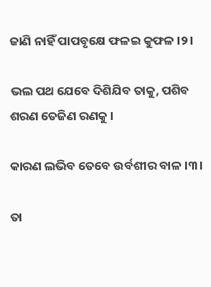ଜାଣି ନାହିଁ ପାପବୃକ୍ଷେ ଫଳଇ କୁଫଳ ।୨।

ଭଲ ପଥ ଯେବେ ଦିଶିଯିବ ତାକୁ, ପଶିବ ଶରଣ ତେଜିଣ ରଣକୁ ।

କାରଣ ଲଭିବ ତେବେ ଉର୍ବଶୀର ବାଳ ।୩।

ତା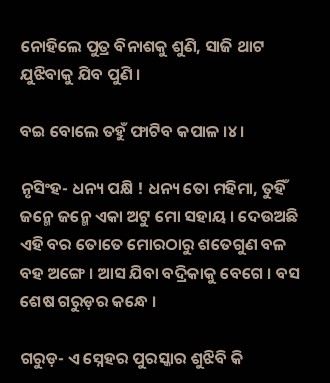ନୋହିଲେ ପୁତ୍ର ବିନାଶକୁ ଶୁଣି, ସାଜି ଥାଟ ଯୁଝିବାକୁ ଯିବ ପୁଣି ।

ବଇ ବୋଲେ ତହୁଁ ଫାଟିବ କପାଳ ।୪।

ନୃସିଂହ- ଧନ୍ୟ ପକ୍ଷି ! ଧନ୍ୟ ତୋ ମହିମା, ତୁହିଁ ଜନ୍ମେ ଜନ୍ମେ ଏକା ଅଟୁ ମୋ ସହାୟ । ଦେଉଅଛି ଏହି ବର ତୋତେ ମୋରଠାରୁ ଶତେଗୁଣ ବଳ ବହ ଅଙ୍ଗେ । ଆସ ଯିବା ବଦ୍ରିକାକୁ ବେଗେ । ବସ ଶେଷ ଗରୁଡ଼ର କନ୍ଧେ ।

ଗରୁଡ଼- ଏ ସ୍ନେହର ପୁରସ୍କାର ଶୁଝିବି କି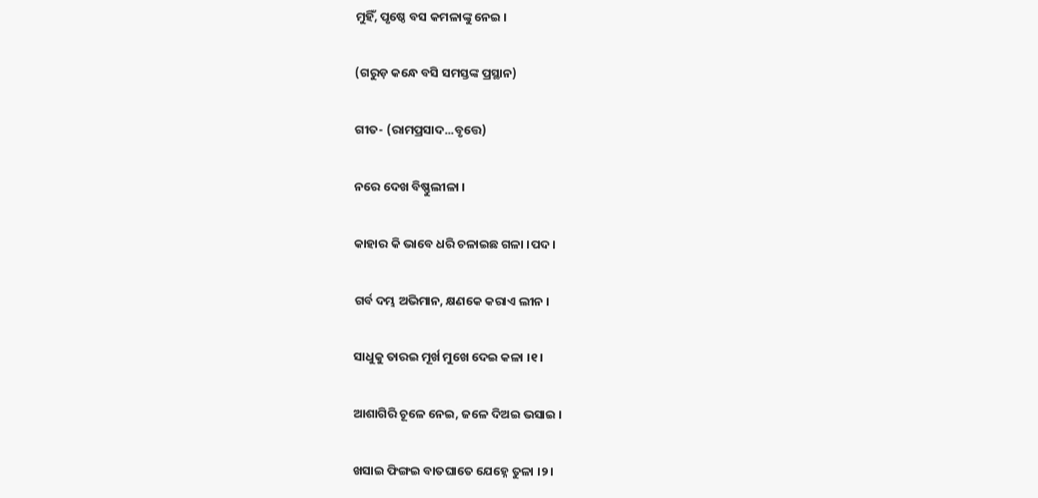ମୁହିଁ, ପୃଷ୍ଠେ ବସ କମଳାଙ୍କୁ ନେଇ ।

(ଗରୁଡ଼ କନ୍ଧେ ବସି ସମସ୍ତଙ୍କ ପ୍ରସ୍ଥାନ)

ଗୀତ- (ରାମପ୍ରସାଦ...ବୃତ୍ତେ)

ନରେ ଦେଖ ବିଷ୍ଣୁଲୀଳା ।

କାହାର କି ଭାବେ ଧରି ଚଳାଇଛ ଗଳା ।ପଦ।

ଗର୍ବ ଦମ୍ଭ ଅଭିମାନ, କ୍ଷଣକେ କରାଏ ଲୀନ ।

ସାଧୁକୁ ତାରଇ ମୂର୍ଖ ମୁଖେ ଦେଇ କଳା ।୧।

ଆଶାଗିରି ଚୂଳେ ନେଇ, ଜଳେ ଦିଅଇ ଭସାଇ ।

ଖସାଇ ଫିଙ୍ଗଇ ବାତଘାତେ ଯେହ୍ନେ ତୁଳା ।୨।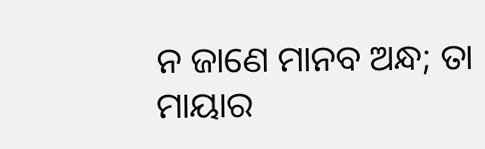ନ ଜାଣେ ମାନବ ଅନ୍ଧ; ତା ମାୟାର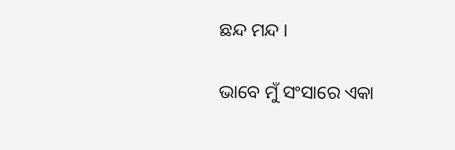ଛନ୍ଦ ମନ୍ଦ ।

ଭାବେ ମୁଁ ସଂସାରେ ଏକା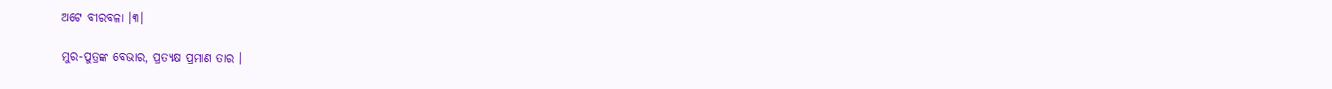ଅଟେ ବୀରବଳା ।୩।

ମୁର-ପୁତ୍ରଙ୍କ ବେଭାର, ପ୍ରତ୍ୟକ୍ଷ ପ୍ରମାଣ ତାର ।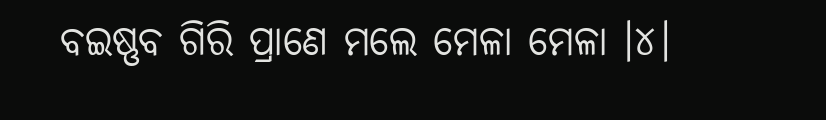ବଇଷ୍ଣବ ଗିରି ପ୍ରାଣେ ମଲେ ମେଳା ମେଳା ।୪।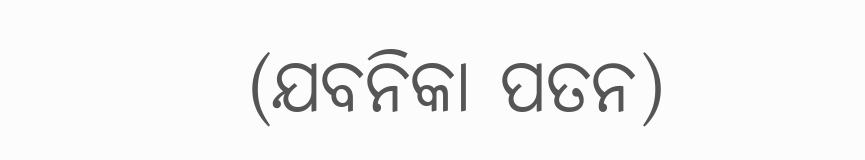(ଯବନିକା ପତନ)